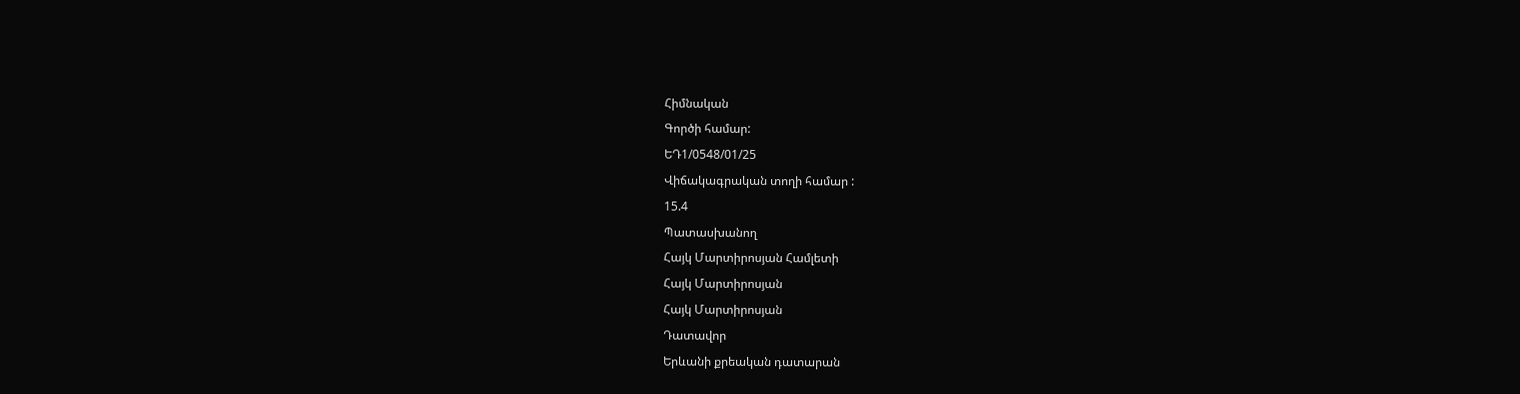Հիմնական
Գործի համար:
ԵԴ1/0548/01/25
Վիճակագրական տողի համար :
15.4
Պատասխանող
Հայկ Մարտիրոսյան Համլետի
Հայկ Մարտիրոսյան
Հայկ Մարտիրոսյան
Դատավոր
Երևանի քրեական դատարան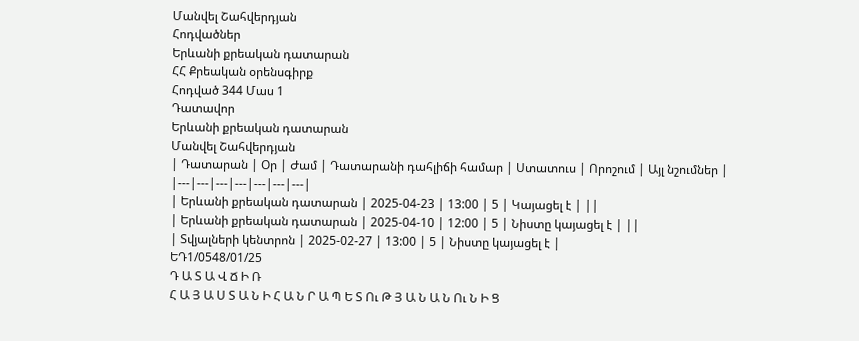Մանվել Շահվերդյան
Հոդվածներ
Երևանի քրեական դատարան
ՀՀ Քրեական օրենսգիրք
Հոդված 344 Մաս 1
Դատավոր
Երևանի քրեական դատարան
Մանվել Շահվերդյան
| Դատարան | Օր | Ժամ | Դատարանի դահլիճի համար | Ստատուս | Որոշում | Այլ նշումներ |
|---|---|---|---|---|---|---|
| Երևանի քրեական դատարան | 2025-04-23 | 13:00 | 5 | Կայացել է | ||
| Երևանի քրեական դատարան | 2025-04-10 | 12:00 | 5 | Նիստը կայացել է | ||
| Տվյալների կենտրոն | 2025-02-27 | 13:00 | 5 | Նիստը կայացել է |
ԵԴ1/0548/01/25
Դ Ա Տ Ա Վ Ճ Ի Ռ
Հ Ա Յ Ա Ս Տ Ա Ն Ի Հ Ա Ն Ր Ա Պ Ե Տ Ու Թ Յ Ա Ն Ա Ն Ու Ն Ի Ց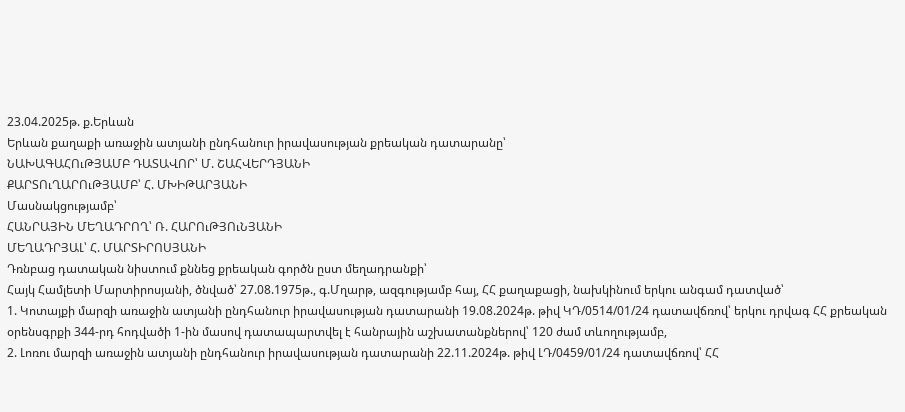23.04.2025թ. ք.Երևան
Երևան քաղաքի առաջին ատյանի ընդհանուր իրավասության քրեական դատարանը՝
ՆԱԽԱԳԱՀՈւԹՅԱՄԲ ԴԱՏԱՎՈՐ՝ Մ. ՇԱՀՎԵՐԴՅԱՆԻ
ՔԱՐՏՈւՂԱՐՈւԹՅԱՄԲ՝ Հ. ՄԽԻԹԱՐՅԱՆԻ
Մասնակցությամբ՝
ՀԱՆՐԱՅԻՆ ՄԵՂԱԴՐՈՂ՝ Ռ. ՀԱՐՈւԹՅՈւՆՅԱՆԻ
ՄԵՂԱԴՐՅԱԼ՝ Հ. ՄԱՐՏԻՐՈՍՅԱՆԻ
Դռնբաց դատական նիստում քննեց քրեական գործն ըստ մեղադրանքի՝
Հայկ Համլետի Մարտիրոսյանի, ծնված՝ 27.08.1975թ., գ.Մղարթ, ազգությամբ հայ, ՀՀ քաղաքացի, նախկինում երկու անգամ դատված՝
1. Կոտայքի մարզի առաջին ատյանի ընդհանուր իրավասության դատարանի 19.08.2024թ. թիվ ԿԴ/0514/01/24 դատավճռով՝ երկու դրվագ ՀՀ քրեական օրենսգրքի 344-րդ հոդվածի 1-ին մասով դատապարտվել է հանրային աշխատանքներով՝ 120 ժամ տևողությամբ,
2. Լոռու մարզի առաջին ատյանի ընդհանուր իրավասության դատարանի 22.11.2024թ. թիվ ԼԴ/0459/01/24 դատավճռով՝ ՀՀ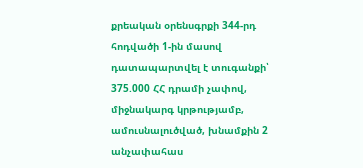քրեական օրենսգրքի 344-րդ հոդվածի 1-ին մասով դատապարտվել է տուգանքի՝ 375.000 ՀՀ դրամի չափով, միջնակարգ կրթությամբ, ամուսնալուծված, խնամքին 2 անչափահաս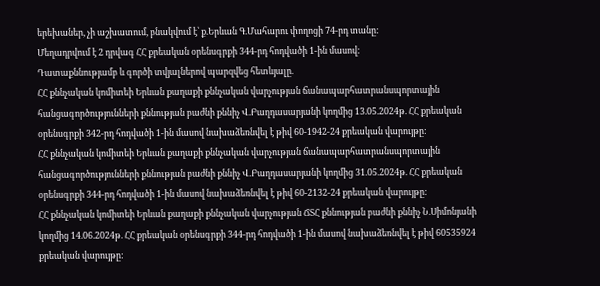երեխաներ, չի աշխատում, բնակվում է՝ ք.Երևան Գ.Մահարու փողոցի 74-րդ տանը:
Մեղադրվում է 2 դրվագ ՀՀ քրեական օրենսգրքի 344-րդ հոդվածի 1-ին մասով:
Դատաքննությամբ և գործի տվյալներով պարզվեց հետևյալը.
ՀՀ քննչական կոմիտեի Երևան քաղաքի քննչական վարչության ճանապարհատրանսպորտային հանցագործությունների քննության բաժնի քննիչ Վ.Բաղդասարյանի կողմից 13.05.2024թ. ՀՀ քրեական օրենսգրքի 342-րդ հոդվածի 1-ին մասով նախաձեռնվել է թիվ 60-1942-24 քրեական վարույթը:
ՀՀ քննչական կոմիտեի Երևան քաղաքի քննչական վարչության ճանապարհատրանսպորտային հանցագործությունների քննության բաժնի քննիչ Վ.Բաղդասարյանի կողմից 31.05.2024թ. ՀՀ քրեական օրենսգրքի 344-րդ հոդվածի 1-ին մասով նախաձեռնվել է թիվ 60-2132-24 քրեական վարույթը:
ՀՀ քննչական կոմիտեի Երևան քաղաքի քննչական վարչության ՃՏՀ քննության բաժնի քննիչ Ն.Սիմոնյանի կողմից 14.06.2024թ. ՀՀ քրեական օրենսգրքի 344-րդ հոդվածի 1-ին մասով նախաձեռնվել է թիվ 60535924 քրեական վարույթը: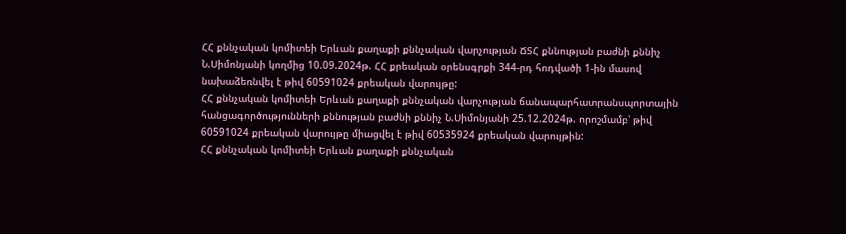ՀՀ քննչական կոմիտեի Երևան քաղաքի քննչական վարչության ՃՏՀ քննության բաժնի քննիչ Ն.Սիմոնյանի կողմից 10.09.2024թ. ՀՀ քրեական օրենսգրքի 344-րդ հոդվածի 1-ին մասով նախաձեռնվել է թիվ 60591024 քրեական վարույթը:
ՀՀ քննչական կոմիտեի Երևան քաղաքի քննչական վարչության ճանապարհատրանսպորտային հանցագործությունների քննության բաժնի քննիչ Ն.Սիմոնյանի 25.12.2024թ. որոշմամբ՝ թիվ 60591024 քրեական վարույթը միացվել է թիվ 60535924 քրեական վարույթին:
ՀՀ քննչական կոմիտեի Երևան քաղաքի քննչական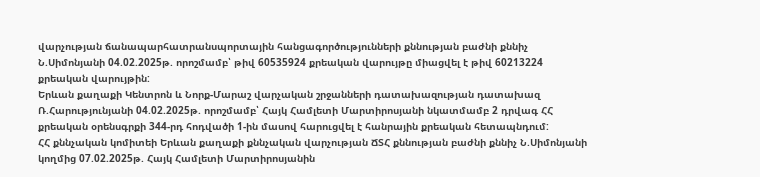վարչության ճանապարհատրանսպորտային հանցագործությունների քննության բաժնի քննիչ Ն.Սիմոնյանի 04.02.2025թ. որոշմամբ՝ թիվ 60535924 քրեական վարույթը միացվել է թիվ 60213224 քրեական վարույթին:
Երևան քաղաքի Կենտրոն և Նորք-Մարաշ վարչական շրջանների դատախազության դատախազ Ռ.Հարությունյանի 04.02.2025թ. որոշմամբ՝ Հայկ Համլետի Մարտիրոսյանի նկատմամբ 2 դրվագ ՀՀ քրեական օրենսգրքի 344-րդ հոդվածի 1-ին մասով հարուցվել է հանրային քրեական հետապնդում:
ՀՀ քննչական կոմիտեի Երևան քաղաքի քննչական վարչության ՃՏՀ քննության բաժնի քննիչ Ն.Սիմոնյանի կողմից 07.02.2025թ. Հայկ Համլետի Մարտիրոսյանին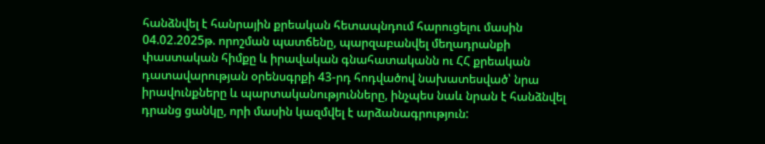հանձնվել է հանրային քրեական հետապնդում հարուցելու մասին 04.02.2025թ. որոշման պատճենը, պարզաբանվել մեղադրանքի փաստական հիմքը և իրավական գնահատականն ու ՀՀ քրեական դատավարության օրենսգրքի 43-րդ հոդվածով նախատեսված՝ նրա իրավունքները և պարտականությունները, ինչպես նաև նրան է հանձնվել դրանց ցանկը, որի մասին կազմվել է արձանագրություն: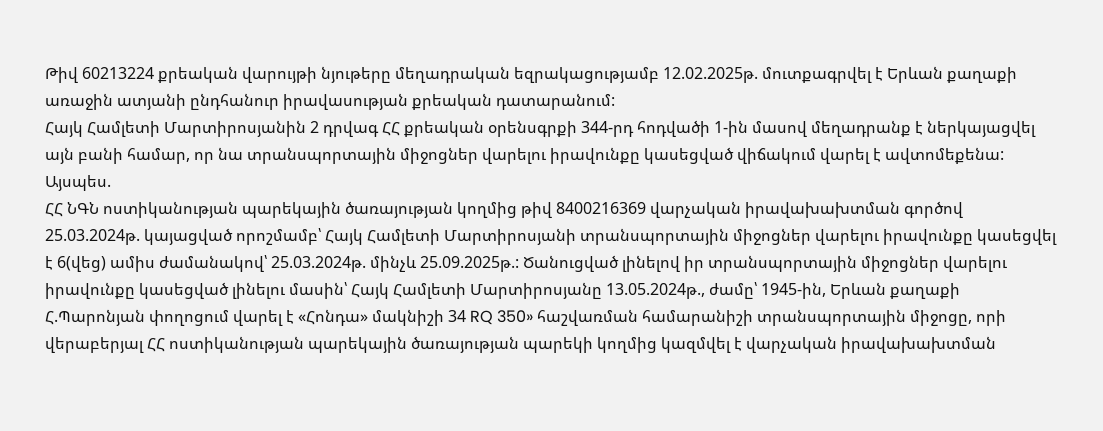Թիվ 60213224 քրեական վարույթի նյութերը մեղադրական եզրակացությամբ 12.02.2025թ. մուտքագրվել է Երևան քաղաքի առաջին ատյանի ընդհանուր իրավասության քրեական դատարանում:
Հայկ Համլետի Մարտիրոսյանին 2 դրվագ ՀՀ քրեական օրենսգրքի 344-րդ հոդվածի 1-ին մասով մեղադրանք է ներկայացվել այն բանի համար, որ նա տրանսպորտային միջոցներ վարելու իրավունքը կասեցված վիճակում վարել է ավտոմեքենա:
Այսպես.
ՀՀ ՆԳՆ ոստիկանության պարեկային ծառայության կողմից թիվ 8400216369 վարչական իրավախախտման գործով 25.03.2024թ. կայացված որոշմամբ՝ Հայկ Համլետի Մարտիրոսյանի տրանսպորտային միջոցներ վարելու իրավունքը կասեցվել է 6(վեց) ամիս ժամանակով՝ 25.03.2024թ. մինչև 25.09.2025թ.: Ծանուցված լինելով իր տրանսպորտային միջոցներ վարելու իրավունքը կասեցված լինելու մասին՝ Հայկ Համլետի Մարտիրոսյանը 13.05.2024թ., ժամը՝ 1945-ին, Երևան քաղաքի Հ.Պարոնյան փողոցում վարել է «Հոնդա» մակնիշի 34 RQ 350» հաշվառման համարանիշի տրանսպորտային միջոցը, որի վերաբերյալ ՀՀ ոստիկանության պարեկային ծառայության պարեկի կողմից կազմվել է վարչական իրավախախտման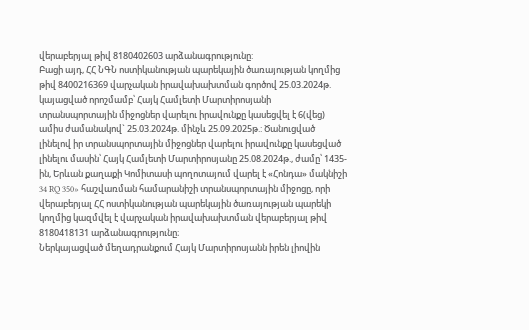վերաբերյալ թիվ 8180402603 արձանագրությունը:
Բացի այդ, ՀՀ ՆԳՆ ոստիկանության պարեկային ծառայության կողմից թիվ 8400216369 վարչական իրավախախտման գործով 25.03.2024թ. կայացված որոշմամբ՝ Հայկ Համլետի Մարտիրոսյանի տրանսպորտային միջոցներ վարելու իրավունքը կասեցվել է 6(վեց) ամիս ժամանակով` 25.03.2024թ. մինչև 25.09.2025թ.: Ծանուցված լինելով իր տրանսպորտային միջոցներ վարելու իրավունքը կասեցված լինելու մասին՝ Հայկ Համլետի Մարտիրոսյանը 25.08.2024թ., ժամը՝ 1435-ին, Երևան քաղաքի Կոմիտասի պողոտայում վարել է «Հոնդա» մակնիշի 34 RQ 350» հաշվառման համարանիշի տրանսպորտային միջոցը, որի վերաբերյալ ՀՀ ոստիկանության պարեկային ծառայության պարեկի կողմից կազմվել է վարչական իրավախախտման վերաբերյալ թիվ 8180418131 արձանագրությունը։
Ներկայացված մեղադրանքում Հայկ Մարտիրոսյանն իրեն լիովին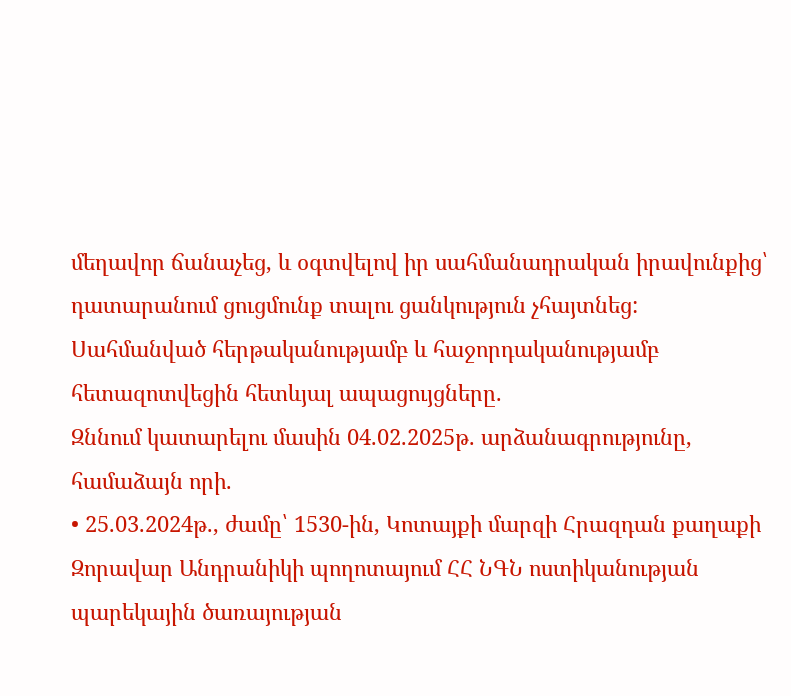մեղավոր ճանաչեց, և օգտվելով իր սահմանադրական իրավունքից՝ դատարանում ցուցմունք տալու ցանկություն չհայտնեց:
Սահմանված հերթականությամբ և հաջորդականությամբ հետազոտվեցին հետևյալ ապացույցները.
Զննում կատարելու մասին 04.02.2025թ. արձանագրությունը, համաձայն որի.
• 25.03.2024թ., ժամը՝ 1530-ին, Կոտայքի մարզի Հրազդան քաղաքի Զորավար Անդրանիկի պողոտայում ՀՀ ՆԳՆ ոստիկանության պարեկային ծառայության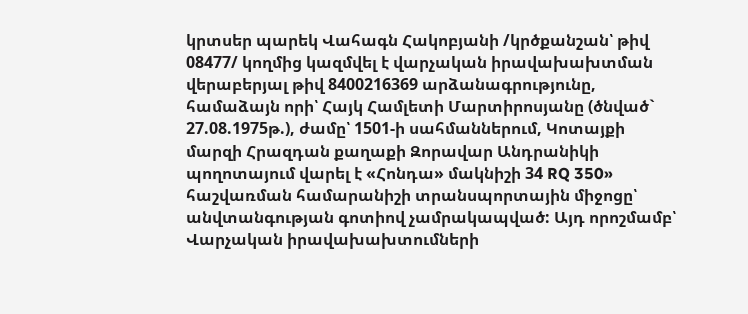կրտսեր պարեկ Վահագն Հակոբյանի /կրծքանշան՝ թիվ 08477/ կողմից կազմվել է վարչական իրավախախտման վերաբերյալ թիվ 8400216369 արձանագրությունը, համաձայն որի՝ Հայկ Համլետի Մարտիրոսյանը (ծնված` 27.08.1975թ.), ժամը՝ 1501-ի սահմաններում, Կոտայքի մարզի Հրազդան քաղաքի Զորավար Անդրանիկի պողոտայում վարել է «Հոնդա» մակնիշի 34 RQ 350» հաշվառման համարանիշի տրանսպորտային միջոցը՝ անվտանգության գոտիով չամրակապված: Այդ որոշմամբ՝ Վարչական իրավախախտումների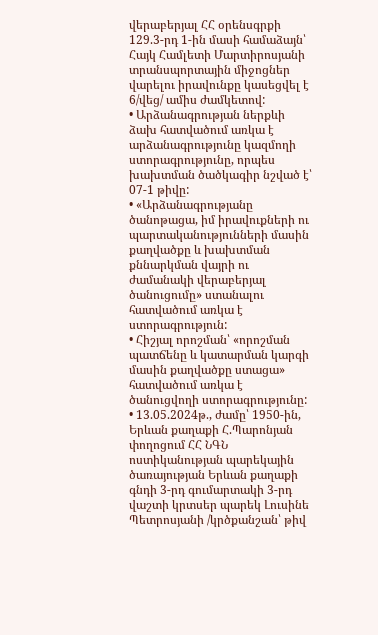վերաբերյալ ՀՀ օրենսգրքի 129.3-րդ 1-ին մասի համաձայն՝ Հայկ Համլետի Մարտիրոսյանի տրանսպորտային միջոցներ վարելու իրավունքը կասեցվել է 6/վեց/ ամիս ժամկետով:
• Արձանագրության ներքևի ձախ հատվածում առկա է արձանագրությունը կազմողի ստորագրությունը, որպես խախտման ծածկագիր նշված է՝ 07-1 թիվը:
• «Արձանագրությանը ծանոթացա, իմ իրավուքների ու պարտականությունների մասին քաղվածքը և խախտման քննարկման վայրի ու ժամանակի վերաբերյալ ծանուցումը» ստանալու հատվածում առկա է ստորագրություն:
• Հիշյալ որոշման՝ «որոշման պատճենը և կատարման կարգի մասին քաղվածքը ստացա» հատվածում առկա է ծանուցվողի ստորագրությունը:
• 13.05.2024թ., ժամը՝ 1950-ին, Երևան քաղաքի Հ.Պարոնյան փողոցում ՀՀ ՆԳՆ ոստիկանության պարեկային ծառայության Երևան քաղաքի գնդի 3-րդ գումարտակի 3-րդ վաշտի կրտսեր պարեկ Լուսինե Պետրոսյանի /կրծքանշան՝ թիվ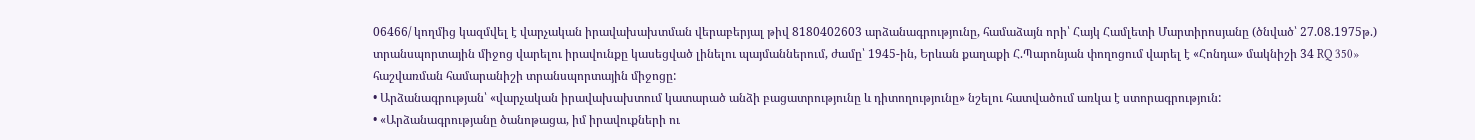06466/ կողմից կազմվել է վարչական իրավախախտման վերաբերյալ թիվ 8180402603 արձանագրությունը, համաձայն որի՝ Հայկ Համլետի Մարտիրոսյանը (ծնված՝ 27.08.1975թ.) տրանսպորտային միջոց վարելու իրավունքը կասեցված լինելու պայմաններում, ժամը՝ 1945-ին, Երևան քաղաքի Հ.Պարոնյան փողոցում վարել է «Հոնդա» մակնիշի 34 RQ 350» հաշվառման համարանիշի տրանսպորտային միջոցը:
• Արձանագրության՝ «վարչական իրավախախտում կատարած անձի բացատրությունը և դիտողությունը» նշելու հատվածում առկա է ստորագրություն:
• «Արձանագրությանը ծանոթացա, իմ իրավուքների ու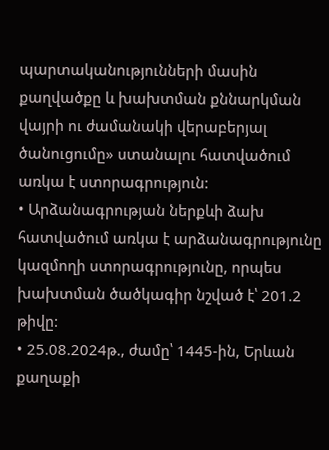պարտականությունների մասին քաղվածքը և խախտման քննարկման վայրի ու ժամանակի վերաբերյալ ծանուցումը» ստանալու հատվածում առկա է ստորագրություն:
• Արձանագրության ներքևի ձախ հատվածում առկա է արձանագրությունը կազմողի ստորագրությունը, որպես խախտման ծածկագիր նշված է՝ 201.2 թիվը:
• 25.08.2024թ., ժամը՝ 1445-ին, Երևան քաղաքի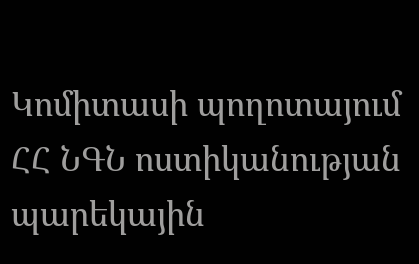Կոմիտասի պողոտայում ՀՀ ՆԳՆ ոստիկանության պարեկային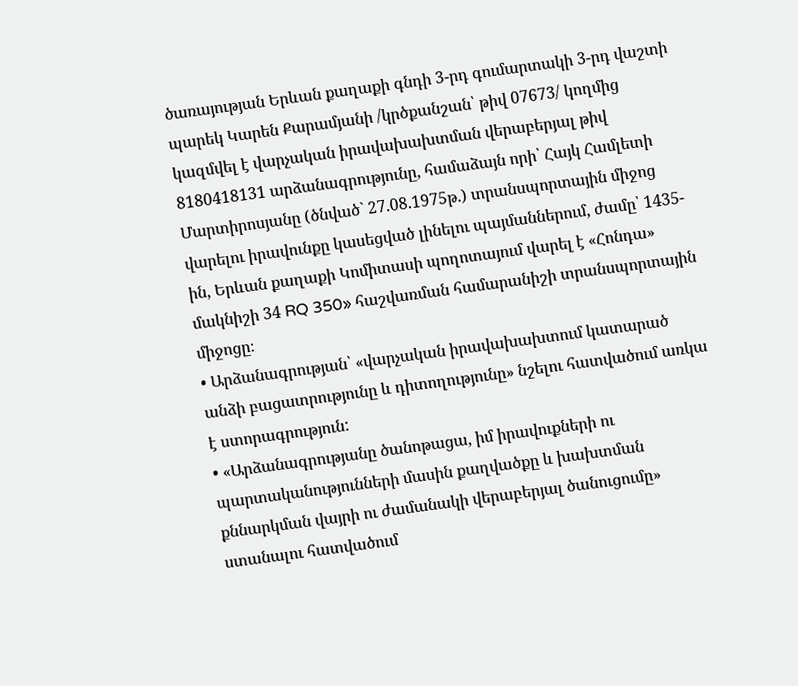ծառայության Երևան քաղաքի գնդի 3-րդ գումարտակի 3-րդ վաշտի պարեկ Կարեն Քարամյանի /կրծքանշան՝ թիվ 07673/ կողմից կազմվել է վարչական իրավախախտման վերաբերյալ թիվ 8180418131 արձանագրությունը, համաձայն որի՝ Հայկ Համլետի Մարտիրոսյանը (ծնված` 27.08.1975թ.) տրանսպորտային միջոց վարելու իրավունքը կասեցված լինելու պայմաններում, ժամը՝ 1435-ին, Երևան քաղաքի Կոմիտասի պողոտայում վարել է «Հոնդա» մակնիշի 34 RQ 350» հաշվառման համարանիշի տրանսպորտային միջոցը։
• Արձանագրության՝ «վարչական իրավախախտում կատարած անձի բացատրությունը և դիտողությունը» նշելու հատվածում առկա է ստորագրություն:
• «Արձանագրությանը ծանոթացա, իմ իրավուքների ու պարտականությունների մասին քաղվածքը և խախտման քննարկման վայրի ու ժամանակի վերաբերյալ ծանուցումը» ստանալու հատվածում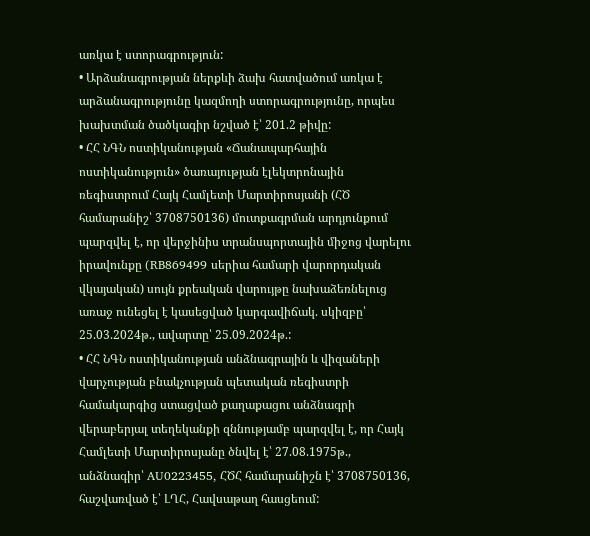առկա է ստորագրություն:
• Արձանագրության ներքևի ձախ հատվածում առկա է արձանագրությունը կազմողի ստորագրությունը, որպես խախտման ծածկագիր նշված է՝ 201.2 թիվը:
• ՀՀ ՆԳՆ ոստիկանության «Ճանապարհային ոստիկանություն» ծառայության էլեկտրոնային ռեգիստրում Հայկ Համլետի Մարտիրոսյանի (ՀԾ համարանիշ՝ 3708750136) մուտքագրման արդյունքում պարզվել է, որ վերջինիս տրանսպորտային միջոց վարելու իրավունքը (RB869499 սերիա համարի վարորդական վկայական) սույն քրեական վարույթը նախաձեռնելուց առաջ ունեցել է կասեցված կարգավիճակ. սկիզբը՝ 25.03.2024թ., ավարտը՝ 25.09.2024թ.:
• ՀՀ ՆԳՆ ոստիկանության անձնագրային և վիզաների վարչության բնակչության պետական ռեգիստրի համակարգից ստացված քաղաքացու անձնագրի վերաբերյալ տեղեկանքի զննությամբ պարզվել է, որ Հայկ Համլետի Մարտիրոսյանը ծնվել է՝ 27.08.1975թ., անձնագիր՝ AU0223455, ՀԾՀ համարանիշն է՝ 3708750136, հաշվառված է՝ ԼՂՀ, Հավսաթաղ հասցեում: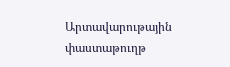Արտավարութային փաստաթուղթ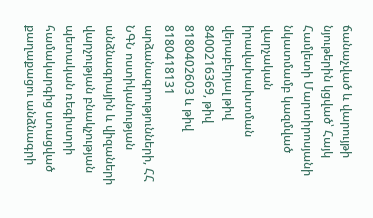ճանաչված և վարույթի նյութերին կցված՝ Հայկ Համլետի Մարտիրոսյանի նկատմամբ կազմված վարչական իրավախախտման վերաբերյալ թիվ 8400216369, թիվ 8180402603 և թիվ 8180418131 արձանագրությունների, ՀՀ ՆԳՆ ոստիկանության անձնագրային և վիզաների վարչության բնակչության պետական ռեգիստրի համակարգից ստացված քաղաքացու անձնագրի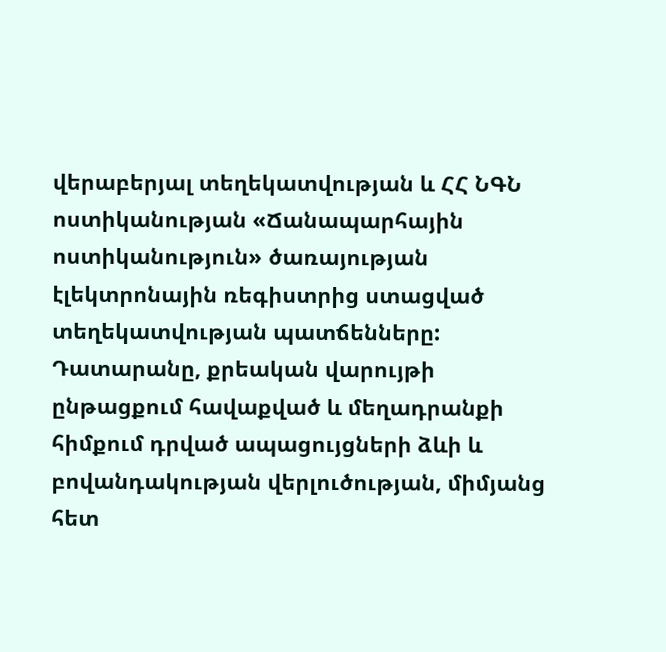վերաբերյալ տեղեկատվության և ՀՀ ՆԳՆ ոստիկանության «Ճանապարհային ոստիկանություն» ծառայության էլեկտրոնային ռեգիստրից ստացված տեղեկատվության պատճենները:
Դատարանը, քրեական վարույթի ընթացքում հավաքված և մեղադրանքի հիմքում դրված ապացույցների ձևի և բովանդակության վերլուծության, միմյանց հետ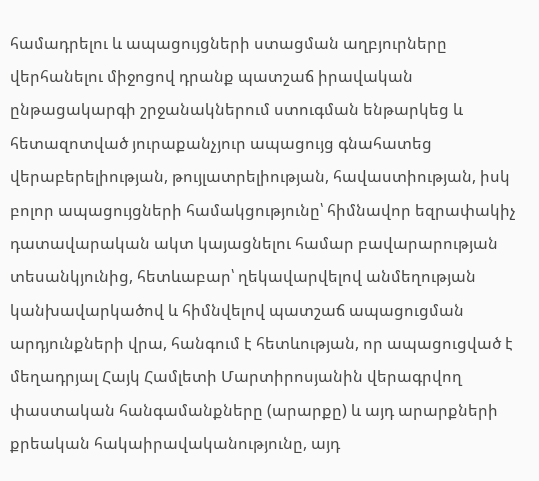համադրելու և ապացույցների ստացման աղբյուրները վերհանելու միջոցով դրանք պատշաճ իրավական ընթացակարգի շրջանակներում ստուգման ենթարկեց և հետազոտված յուրաքանչյուր ապացույց գնահատեց վերաբերելիության, թույլատրելիության, հավաստիության, իսկ բոլոր ապացույցների համակցությունը՝ հիմնավոր եզրափակիչ դատավարական ակտ կայացնելու համար բավարարության տեսանկյունից, հետևաբար՝ ղեկավարվելով անմեղության կանխավարկածով և հիմնվելով պատշաճ ապացուցման արդյունքների վրա, հանգում է հետևության, որ ապացուցված է մեղադրյալ Հայկ Համլետի Մարտիրոսյանին վերագրվող փաստական հանգամանքները (արարքը) և այդ արարքների քրեական հակաիրավականությունը, այդ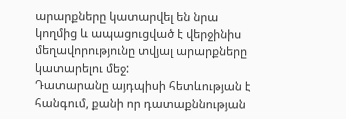արարքները կատարվել են նրա կողմից և ապացուցված է վերջինիս մեղավորությունը տվյալ արարքները կատարելու մեջ:
Դատարանը այդպիսի հետևության է հանգում, քանի որ դատաքննության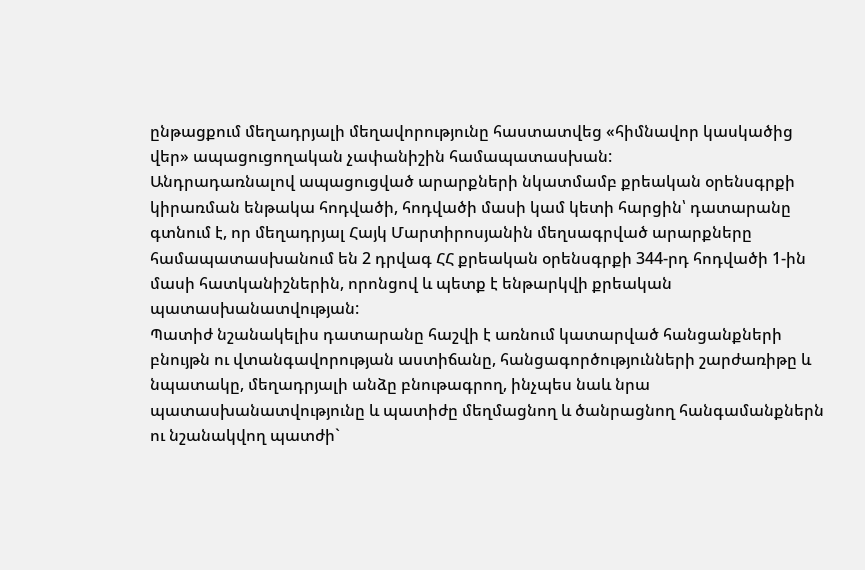ընթացքում մեղադրյալի մեղավորությունը հաստատվեց «հիմնավոր կասկածից վեր» ապացուցողական չափանիշին համապատասխան:
Անդրադառնալով ապացուցված արարքների նկատմամբ քրեական օրենսգրքի կիրառման ենթակա հոդվածի, հոդվածի մասի կամ կետի հարցին՝ դատարանը գտնում է, որ մեղադրյալ Հայկ Մարտիրոսյանին մեղսագրված արարքները համապատասխանում են 2 դրվագ ՀՀ քրեական օրենսգրքի 344-րդ հոդվածի 1-ին մասի հատկանիշներին, որոնցով և պետք է ենթարկվի քրեական պատասխանատվության:
Պատիժ նշանակելիս դատարանը հաշվի է առնում կատարված հանցանքների բնույթն ու վտանգավորության աստիճանը, հանցագործությունների շարժառիթը և նպատակը, մեղադրյալի անձը բնութագրող, ինչպես նաև նրա պատասխանատվությունը և պատիժը մեղմացնող և ծանրացնող հանգամանքներն ու նշանակվող պատժի`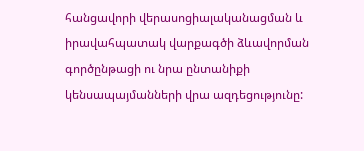հանցավորի վերասոցիալականացման և իրավահպատակ վարքագծի ձևավորման գործընթացի ու նրա ընտանիքի կենսապայմանների վրա ազդեցությունը: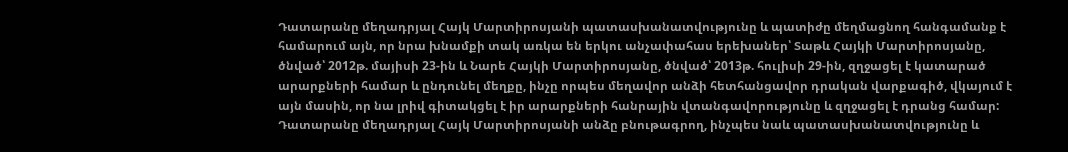Դատարանը մեղադրյալ Հայկ Մարտիրոսյանի պատասխանատվությունը և պատիժը մեղմացնող հանգամանք է համարում այն, որ նրա խնամքի տակ առկա են երկու անչափահաս երեխաներ՝ Տաթև Հայկի Մարտիրոսյանը, ծնված՝ 2012թ. մայիսի 23-ին և Նարե Հայկի Մարտիրոսյանը, ծնված՝ 2013թ. հուլիսի 29-ին, զղջացել է կատարած արարքների համար և ընդունել մեղքը, ինչը որպես մեղավոր անձի հետհանցավոր դրական վարքագիծ, վկայում է այն մասին, որ նա լրիվ գիտակցել է իր արարքների հանրային վտանգավորությունը և զղջացել է դրանց համար:
Դատարանը մեղադրյալ Հայկ Մարտիրոսյանի անձը բնութագրող, ինչպես նաև պատասխանատվությունը և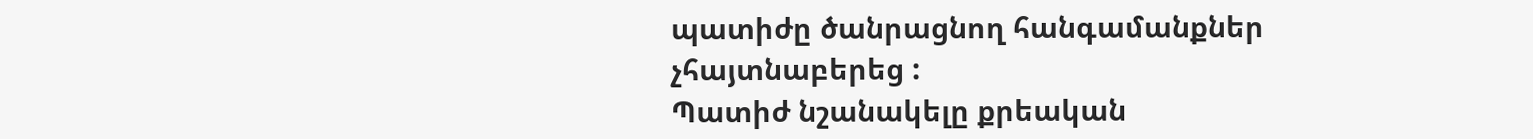պատիժը ծանրացնող հանգամանքներ չհայտնաբերեց :
Պատիժ նշանակելը քրեական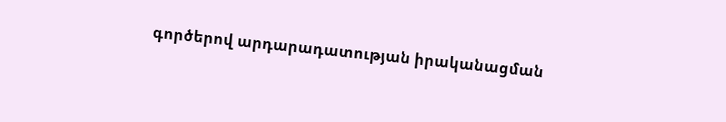գործերով արդարադատության իրականացման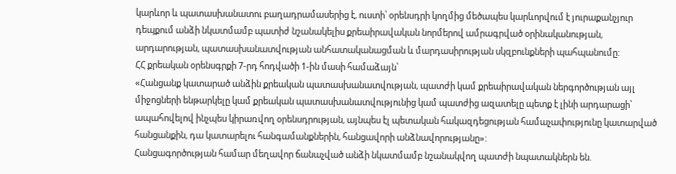կարևոր և պատասխանատու բաղադրամասերից է, ուստի՝ օրենսդրի կողմից մեծապես կարևորվում է յուրաքանչյուր դեպքում անձի նկատմամբ պատիժ նշանակելիս քրեաիրավական նորմերով ամրագրված օրինականության, արդարության, պատասխանատվության անհատականացման և մարդասիրության սկզբունքների պահպանումը:
ՀՀ քրեական օրենսգրքի 7-րդ հոդվածի 1-ին մասի համաձայն՝
«Հանցանք կատարած անձին քրեական պատասխանատվության, պատժի կամ քրեաիրավական ներգործության այլ միջոցների ենթարկելը կամ քրեական պատասխանատվությունից կամ պատժից ազատելը պետք է լինի արդարացի՝ ապահովելով ինչպես կիրառվող օրենսդրության, այնպես էլ պետական հակազդեցության համաչափությունը կատարված հանցանքին, դա կատարելու հանգամանքներին, հանցավորի անձնավորությանը»:
Հանցագործության համար մեղավոր ճանաչված անձի նկատմամբ նշանակվող պատժի նպատակներն են.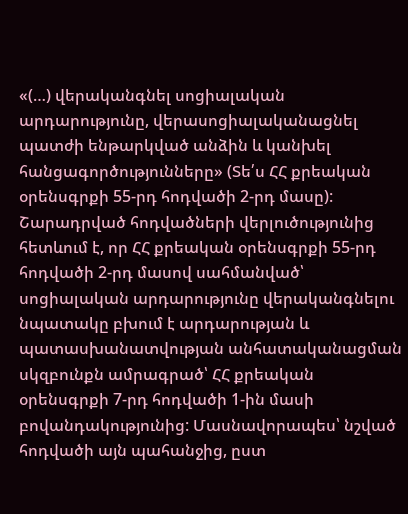«(…) վերականգնել սոցիալական արդարությունը, վերասոցիալականացնել պատժի ենթարկված անձին և կանխել հանցագործությունները» (Տե՛ս ՀՀ քրեական օրենսգրքի 55-րդ հոդվածի 2-րդ մասը):
Շարադրված հոդվածների վերլուծությունից հետևում է, որ ՀՀ քրեական օրենսգրքի 55-րդ հոդվածի 2-րդ մասով սահմանված՝ սոցիալական արդարությունը վերականգնելու նպատակը բխում է արդարության և պատասխանատվության անհատականացման սկզբունքն ամրագրած՝ ՀՀ քրեական օրենսգրքի 7-րդ հոդվածի 1-ին մասի բովանդակությունից: Մասնավորապես՝ նշված հոդվածի այն պահանջից, ըստ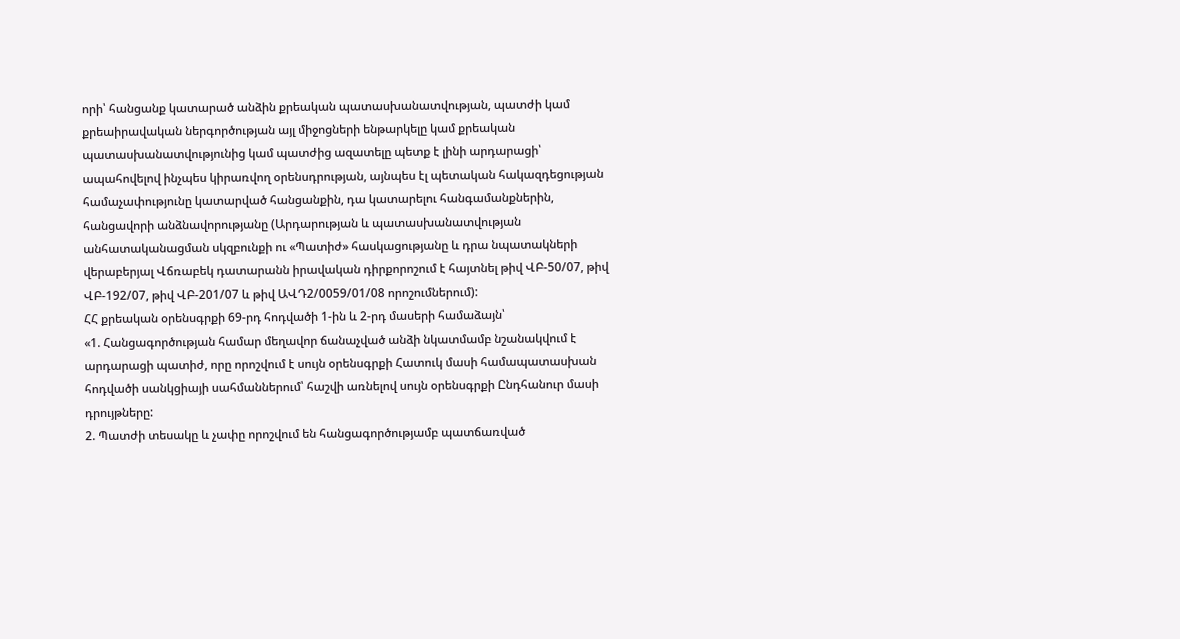որի՝ հանցանք կատարած անձին քրեական պատասխանատվության, պատժի կամ քրեաիրավական ներգործության այլ միջոցների ենթարկելը կամ քրեական պատասխանատվությունից կամ պատժից ազատելը պետք է լինի արդարացի՝ ապահովելով ինչպես կիրառվող օրենսդրության, այնպես էլ պետական հակազդեցության համաչափությունը կատարված հանցանքին, դա կատարելու հանգամանքներին, հանցավորի անձնավորությանը (Արդարության և պատասխանատվության անհատականացման սկզբունքի ու «Պատիժ» հասկացությանը և դրա նպատակների վերաբերյալ Վճռաբեկ դատարանն իրավական դիրքորոշում է հայտնել թիվ ՎԲ-50/07, թիվ ՎԲ-192/07, թիվ ՎԲ-201/07 և թիվ ԱՎԴ2/0059/01/08 որոշումներում):
ՀՀ քրեական օրենսգրքի 69-րդ հոդվածի 1-ին և 2-րդ մասերի համաձայն՝
«1. Հանցագործության համար մեղավոր ճանաչված անձի նկատմամբ նշանակվում է արդարացի պատիժ, որը որոշվում է սույն օրենսգրքի Հատուկ մասի համապատասխան հոդվածի սանկցիայի սահմաններում՝ հաշվի առնելով սույն օրենսգրքի Ընդհանուր մասի դրույթները:
2. Պատժի տեսակը և չափը որոշվում են հանցագործությամբ պատճառված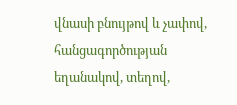վնասի բնույթով և չափով, հանցագործության եղանակով, տեղով,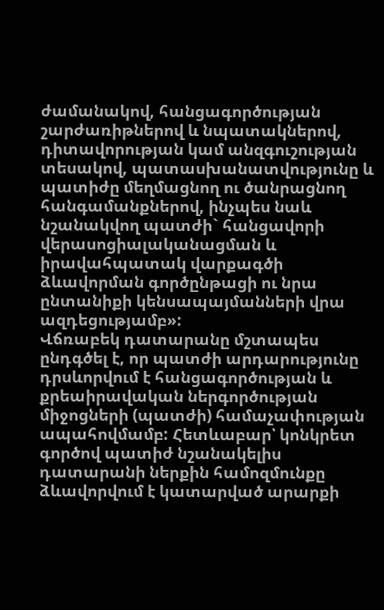ժամանակով, հանցագործության շարժառիթներով և նպատակներով, դիտավորության կամ անզգուշության տեսակով, պատասխանատվությունը և պատիժը մեղմացնող ու ծանրացնող հանգամանքներով, ինչպես նաև նշանակվող պատժի` հանցավորի վերասոցիալականացման և իրավահպատակ վարքագծի ձևավորման գործընթացի ու նրա ընտանիքի կենսապայմանների վրա ազդեցությամբ»:
Վճռաբեկ դատարանը մշտապես ընդգծել է, որ պատժի արդարությունը դրսևորվում է հանցագործության և քրեաիրավական ներգործության միջոցների (պատժի) համաչափության ապահովմամբ: Հետևաբար՝ կոնկրետ գործով պատիժ նշանակելիս դատարանի ներքին համոզմունքը ձևավորվում է կատարված արարքի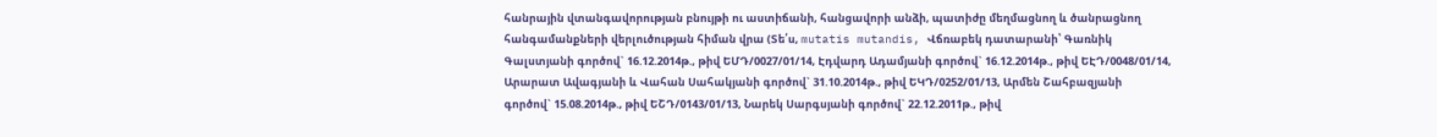հանրային վտանգավորության բնույթի ու աստիճանի, հանցավորի անձի, պատիժը մեղմացնող և ծանրացնող հանգամանքների վերլուծության հիման վրա (Տե՛ս, mutatis mutandis, Վճռաբեկ դատարանի՝ Գառնիկ Գալստյանի գործով` 16.12.2014թ., թիվ ԵՄԴ/0027/01/14, Էդվարդ Ադամյանի գործով` 16.12.2014թ., թիվ ԵԷԴ/0048/01/14, Արարատ Ավագյանի և Վահան Սահակյանի գործով` 31.10.2014թ., թիվ ԵԿԴ/0252/01/13, Արմեն Շահբազյանի գործով` 15.08.2014թ., թիվ ԵՇԴ/0143/01/13, Նարեկ Սարգսյանի գործով` 22.12.2011թ., թիվ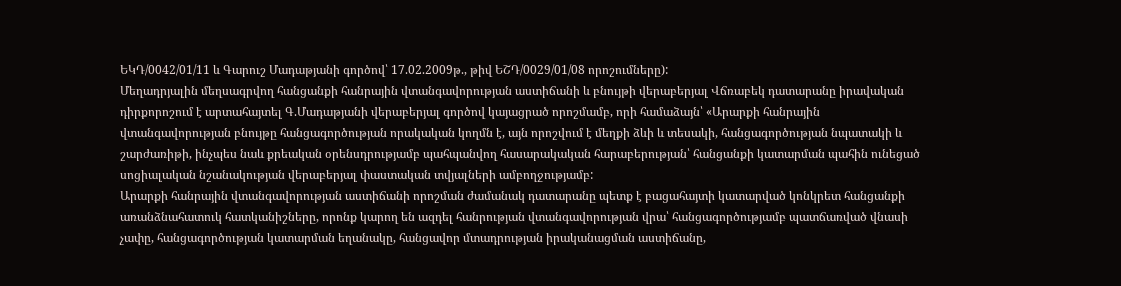ԵԿԴ/0042/01/11 և Գարուշ Մադաթյանի գործով՝ 17.02.2009թ., թիվ ԵՇԴ/0029/01/08 որոշումները):
Մեղադրյալին մեղսագրվող հանցանքի հանրային վտանգավորության աստիճանի և բնույթի վերաբերյալ Վճռաբեկ դատարանը իրավական դիրքորոշում է արտահայտել Գ.Մադաթյանի վերաբերյալ գործով կայացրած որոշմամբ, որի համաձայն՝ «Արարքի հանրային վտանգավորության բնույթը հանցագործության որակական կողմն է, այն որոշվում է մեղքի ձևի և տեսակի, հանցագործության նպատակի և շարժառիթի, ինչպես նաև քրեական օրենսդրությամբ պահպանվող հասարակական հարաբերության՝ հանցանքի կատարման պահին ունեցած սոցիալական նշանակության վերաբերյալ փաստական տվյալների ամբողջությամբ:
Արարքի հանրային վտանգավորության աստիճանի որոշման ժամանակ դատարանը պետք է բացահայտի կատարված կոնկրետ հանցանքի առանձնահատուկ հատկանիշները, որոնք կարող են ազդել հանրության վտանգավորության վրա՝ հանցագործությամբ պատճառված վնասի չափը, հանցագործության կատարման եղանակը, հանցավոր մտադրության իրականացման աստիճանը,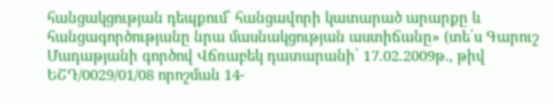հանցակցության դեպքում՝ հանցավորի կատարած արարքը և հանցագործությանը նրա մասնակցության աստիճանը» (տե՛ս Գարուշ Մադաթյանի գործով Վճռաբեկ դատարանի՝ 17.02.2009թ., թիվ ԵՇԴ/0029/01/08 որոշման 14-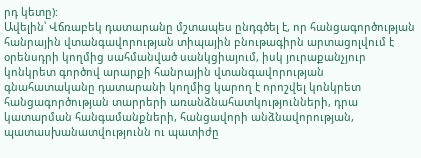րդ կետը):
Ավելին՝ Վճռաբեկ դատարանը մշտապես ընդգծել է, որ հանցագործության հանրային վտանգավորության տիպային բնութագիրն արտացոլվում է օրենսդրի կողմից սահմանված սանկցիայում, իսկ յուրաքանչյուր կոնկրետ գործով արարքի հանրային վտանգավորության գնահատականը դատարանի կողմից կարող է որոշվել կոնկրետ հանցագործության տարրերի առանձնահատկությունների, դրա կատարման հանգամանքների, հանցավորի անձնավորության, պատասխանատվությունն ու պատիժը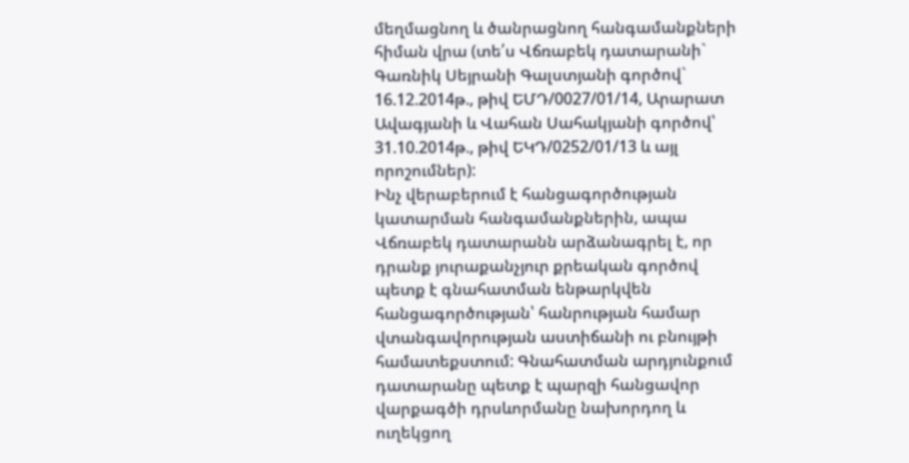մեղմացնող և ծանրացնող հանգամանքների հիման վրա (տե՛ս Վճռաբեկ դատարանի` Գառնիկ Սեյրանի Գալստյանի գործով` 16.12.2014թ., թիվ ԵՄԴ/0027/01/14, Արարատ Ավագյանի և Վահան Սահակյանի գործով՝ 31.10.2014թ., թիվ ԵԿԴ/0252/01/13 և այլ որոշումներ):
Ինչ վերաբերում է հանցագործության կատարման հանգամանքներին, ապա Վճռաբեկ դատարանն արձանագրել է, որ դրանք յուրաքանչյուր քրեական գործով պետք է գնահատման ենթարկվեն հանցագործության՝ հանրության համար վտանգավորության աստիճանի ու բնույթի համատեքստում: Գնահատման արդյունքում դատարանը պետք է պարզի հանցավոր վարքագծի դրսևորմանը նախորդող և ուղեկցող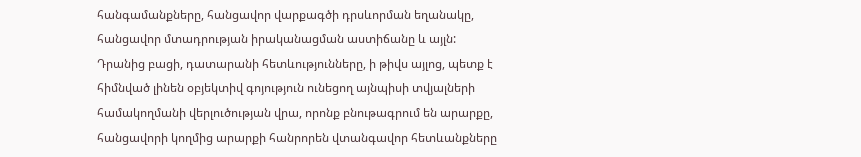հանգամանքները, հանցավոր վարքագծի դրսևորման եղանակը, հանցավոր մտադրության իրականացման աստիճանը և այլն:
Դրանից բացի, դատարանի հետևությունները, ի թիվս այլոց, պետք է հիմնված լինեն օբյեկտիվ գոյություն ունեցող այնպիսի տվյալների համակողմանի վերլուծության վրա, որոնք բնութագրում են արարքը, հանցավորի կողմից արարքի հանրորեն վտանգավոր հետևանքները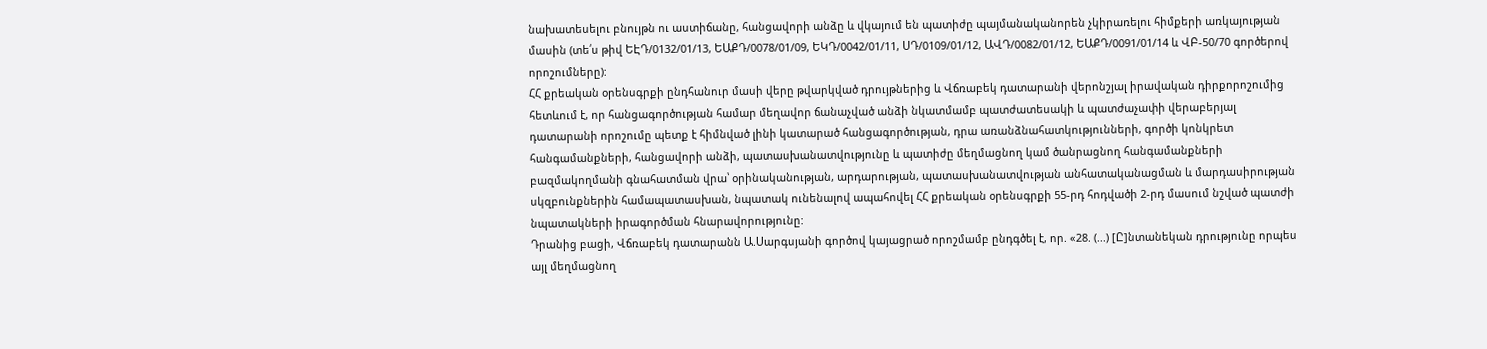նախատեսելու բնույթն ու աստիճանը, հանցավորի անձը և վկայում են պատիժը պայմանականորեն չկիրառելու հիմքերի առկայության մասին (տե՛ս թիվ ԵԷԴ/0132/01/13, ԵԱՔԴ/0078/01/09, ԵԿԴ/0042/01/11, ՍԴ/0109/01/12, ԱՎԴ/0082/01/12, ԵԱՔԴ/0091/01/14 և ՎԲ-50/70 գործերով որոշումները):
ՀՀ քրեական օրենսգրքի ընդհանուր մասի վերը թվարկված դրույթներից և Վճռաբեկ դատարանի վերոնշյալ իրավական դիրքորոշումից հետևում է, որ հանցագործության համար մեղավոր ճանաչված անձի նկատմամբ պատժատեսակի և պատժաչափի վերաբերյալ դատարանի որոշումը պետք է հիմնված լինի կատարած հանցագործության, դրա առանձնահատկությունների, գործի կոնկրետ հանգամանքների, հանցավորի անձի, պատասխանատվությունը և պատիժը մեղմացնող կամ ծանրացնող հանգամանքների բազմակողմանի գնահատման վրա՝ օրինականության, արդարության, պատասխանատվության անհատականացման և մարդասիրության սկզբունքներին համապատասխան, նպատակ ունենալով ապահովել ՀՀ քրեական օրենսգրքի 55-րդ հոդվածի 2-րդ մասում նշված պատժի նպատակների իրագործման հնարավորությունը:
Դրանից բացի, Վճռաբեկ դատարանն Ա.Սարգսյանի գործով կայացրած որոշմամբ ընդգծել է, որ. «28. (...) [Ը]նտանեկան դրությունը որպես այլ մեղմացնող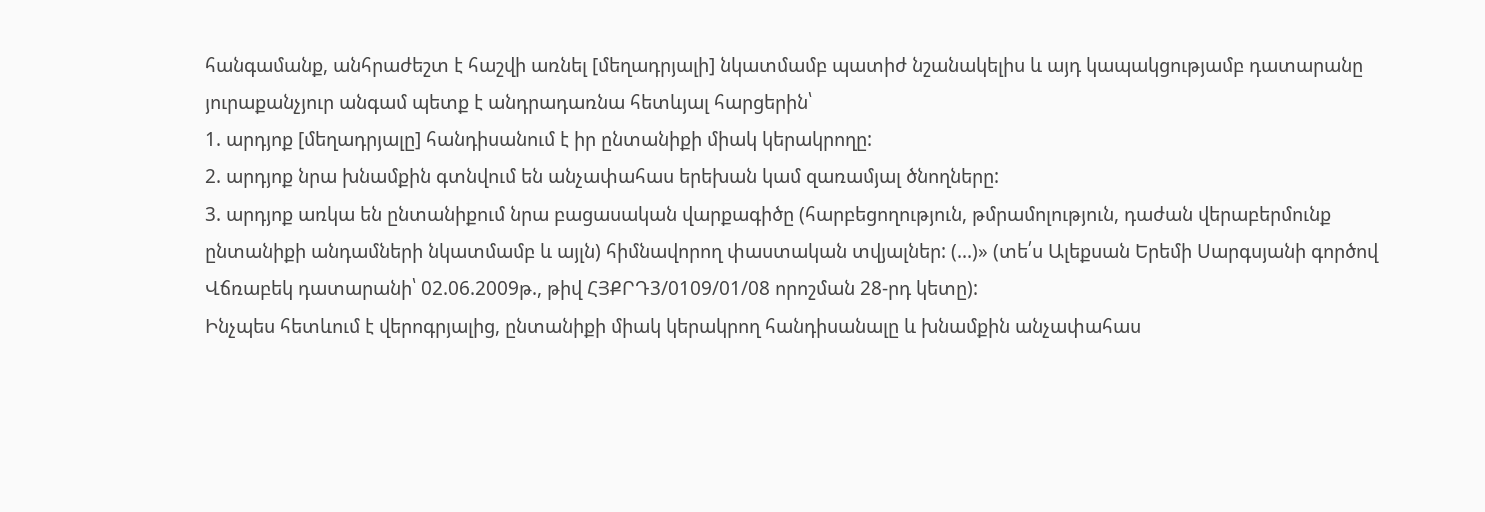հանգամանք, անհրաժեշտ է հաշվի առնել [մեղադրյալի] նկատմամբ պատիժ նշանակելիս և այդ կապակցությամբ դատարանը յուրաքանչյուր անգամ պետք է անդրադառնա հետևյալ հարցերին՝
1. արդյոք [մեղադրյալը] հանդիսանում է իր ընտանիքի միակ կերակրողը:
2. արդյոք նրա խնամքին գտնվում են անչափահաս երեխան կամ զառամյալ ծնողները:
3. արդյոք առկա են ընտանիքում նրա բացասական վարքագիծը (հարբեցողություն, թմրամոլություն, դաժան վերաբերմունք ընտանիքի անդամների նկատմամբ և այլն) հիմնավորող փաստական տվյալներ: (...)» (տե՛ս Ալեքսան Երեմի Սարգսյանի գործով Վճռաբեկ դատարանի՝ 02.06.2009թ., թիվ ՀՅՔՐԴ3/0109/01/08 որոշման 28-րդ կետը):
Ինչպես հետևում է վերոգրյալից, ընտանիքի միակ կերակրող հանդիսանալը և խնամքին անչափահաս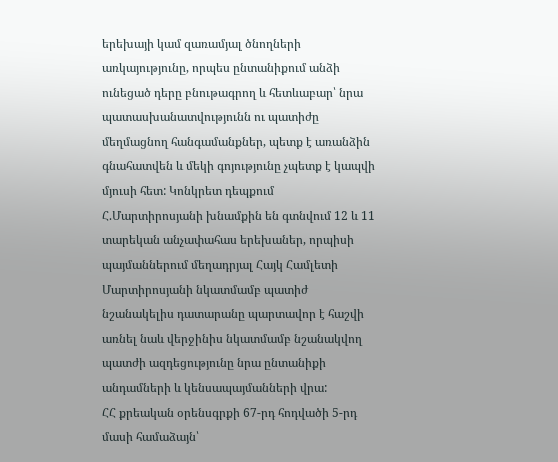երեխայի կամ զառամյալ ծնողների առկայությունը, որպես ընտանիքում անձի ունեցած դերը բնութագրող և հետևաբար՝ նրա պատասխանատվությունն ու պատիժը մեղմացնող հանգամանքներ, պետք է առանձին գնահատվեն և մեկի գոյությունը չպետք է կապվի մյուսի հետ: Կոնկրետ դեպքում Հ.Մարտիրոսյանի խնամքին են գտնվում 12 և 11 տարեկան անչափահաս երեխաներ, որպիսի պայմաններում մեղադրյալ Հայկ Համլետի Մարտիրոսյանի նկատմամբ պատիժ նշանակելիս դատարանը պարտավոր է հաշվի առնել նաև վերջինիս նկատմամբ նշանակվող պատժի ազդեցությունը նրա ընտանիքի անդամների և կենսապայմանների վրա:
ՀՀ քրեական օրենսգրքի 67-րդ հոդվածի 5-րդ մասի համաձայն՝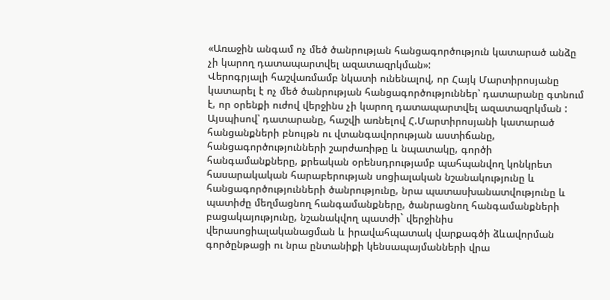«Առաջին անգամ ոչ մեծ ծանրության հանցագործություն կատարած անձը չի կարող դատապարտվել ազատազրկման»:
Վերոգրյալի հաշվառմամբ նկատի ունենալով, որ Հայկ Մարտիրոսյանը կատարել է ոչ մեծ ծանրության հանցագործություններ՝ դատարանը գտնում է, որ օրենքի ուժով վերջինս չի կարող դատապարտվել ազատազրկման :
Այսպիսով՝ դատարանը, հաշվի առնելով Հ.Մարտիրոսյանի կատարած հանցանքների բնույթն ու վտանգավորության աստիճանը, հանցագործությունների շարժառիթը և նպատակը, գործի հանգամանքները, քրեական օրենսդրությամբ պահպանվող կոնկրետ հասարակական հարաբերության սոցիալական նշանակությունը և հանցագործությունների ծանրությունը, նրա պատասխանատվությունը և պատիժը մեղմացնող հանգամանքները, ծանրացնող հանգամանքների բացակայությունը, նշանակվող պատժի` վերջինիս վերասոցիալականացման և իրավահպատակ վարքագծի ձևավորման գործընթացի ու նրա ընտանիքի կենսապայմանների վրա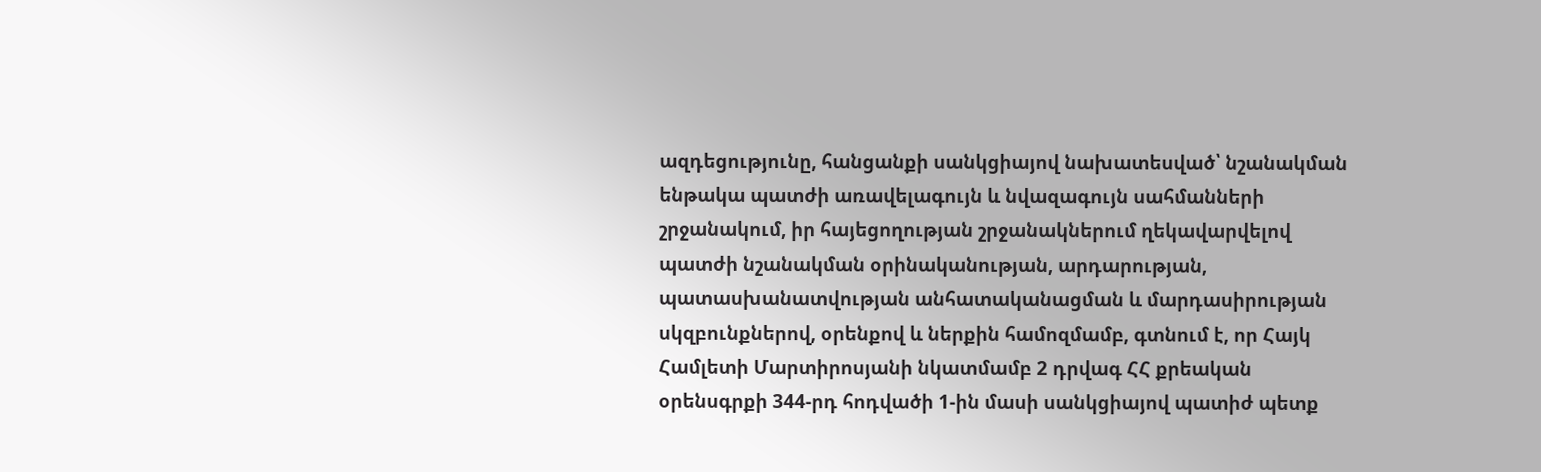ազդեցությունը, հանցանքի սանկցիայով նախատեսված՝ նշանակման ենթակա պատժի առավելագույն և նվազագույն սահմանների շրջանակում, իր հայեցողության շրջանակներում ղեկավարվելով պատժի նշանակման օրինականության, արդարության, պատասխանատվության անհատականացման և մարդասիրության սկզբունքներով, օրենքով և ներքին համոզմամբ, գտնում է, որ Հայկ Համլետի Մարտիրոսյանի նկատմամբ 2 դրվագ ՀՀ քրեական օրենսգրքի 344-րդ հոդվածի 1-ին մասի սանկցիայով պատիժ պետք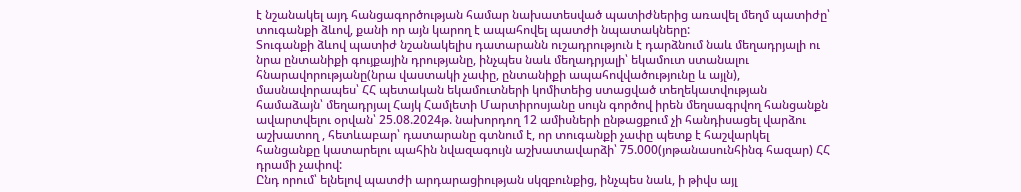է նշանակել այդ հանցագործության համար նախատեսված պատիժներից առավել մեղմ պատիժը՝ տուգանքի ձևով, քանի որ այն կարող է ապահովել պատժի նպատակները:
Տուգանքի ձևով պատիժ նշանակելիս դատարանն ուշադրություն է դարձնում նաև մեղադրյալի ու նրա ընտանիքի գույքային դրությանը, ինչպես նաև մեղադրյալի՝ եկամուտ ստանալու հնարավորությանը(նրա վաստակի չափը, ընտանիքի ապահովվածությունը և այլն), մասնավորապես՝ ՀՀ պետական եկամուտների կոմիտեից ստացված տեղեկատվության համաձայն՝ մեղադրյալ Հայկ Համլետի Մարտիրոսյանը սույն գործով իրեն մեղսագրվող հանցանքն ավարտվելու օրվան՝ 25.08.2024թ. նախորդող 12 ամիսների ընթացքում չի հանդիսացել վարձու աշխատող , հետևաբար՝ դատարանը գտնում է, որ տուգանքի չափը պետք է հաշվարկել հանցանքը կատարելու պահին նվազագույն աշխատավարձի՝ 75.000(յոթանասունհինգ հազար) ՀՀ դրամի չափով:
Ընդ որում՝ ելնելով պատժի արդարացիության սկզբունքից, ինչպես նաև, ի թիվս այլ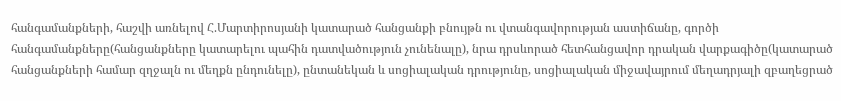հանգամանքների, հաշվի առնելով Հ.Մարտիրոսյանի կատարած հանցանքի բնույթն ու վտանգավորության աստիճանը, գործի հանգամանքները(հանցանքները կատարելու պահին դատվածություն չունենալը), նրա դրսևորած հետհանցավոր դրական վարքագիծը(կատարած հանցանքների համար զղջալն ու մեղքն ընդունելը), ընտանեկան և սոցիալական դրությունը, սոցիալական միջավայրում մեղադրյալի զբաղեցրած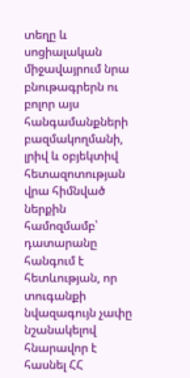տեղը և սոցիալական միջավայրում նրա բնութագրերն ու բոլոր այս հանգամանքների բազմակողմանի, լրիվ և օբյեկտիվ հետազոտության վրա հիմնված ներքին համոզմամբ՝ դատարանը հանգում է հետևության, որ տուգանքի նվազագույն չափը նշանակելով հնարավոր է հասնել ՀՀ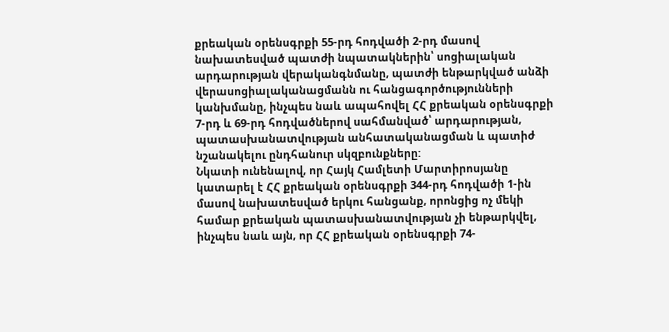քրեական օրենսգրքի 55-րդ հոդվածի 2-րդ մասով նախատեսված պատժի նպատակներին՝ սոցիալական արդարության վերականգնմանը, պատժի ենթարկված անձի վերասոցիալականացմանն ու հանցագործությունների կանխմանը, ինչպես նաև ապահովել ՀՀ քրեական օրենսգրքի 7-րդ և 69-րդ հոդվածներով սահմանված՝ արդարության, պատասխանատվության անհատականացման և պատիժ նշանակելու ընդհանուր սկզբունքները:
Նկատի ունենալով, որ Հայկ Համլետի Մարտիրոսյանը կատարել է ՀՀ քրեական օրենսգրքի 344-րդ հոդվածի 1-ին մասով նախատեսված երկու հանցանք, որոնցից ոչ մեկի համար քրեական պատասխանատվության չի ենթարկվել, ինչպես նաև այն, որ ՀՀ քրեական օրենսգրքի 74-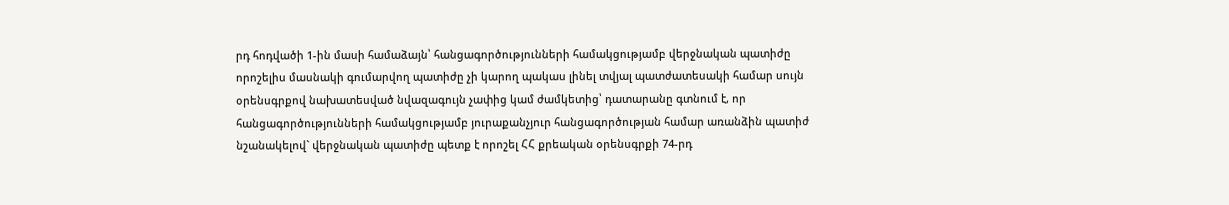րդ հոդվածի 1-ին մասի համաձայն՝ հանցագործությունների համակցությամբ վերջնական պատիժը որոշելիս մասնակի գումարվող պատիժը չի կարող պակաս լինել տվյալ պատժատեսակի համար սույն օրենսգրքով նախատեսված նվազագույն չափից կամ ժամկետից՝ դատարանը գտնում է, որ հանցագործությունների համակցությամբ յուրաքանչյուր հանցագործության համար առանձին պատիժ նշանակելով` վերջնական պատիժը պետք է որոշել ՀՀ քրեական օրենսգրքի 74-րդ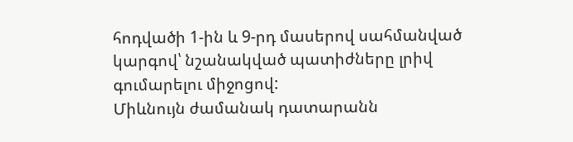հոդվածի 1-ին և 9-րդ մասերով սահմանված կարգով՝ նշանակված պատիժները լրիվ գումարելու միջոցով:
Միևնույն ժամանակ դատարանն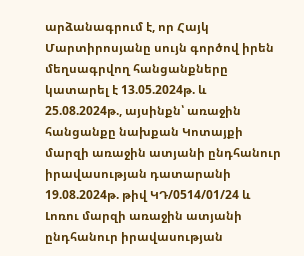արձանագրում է, որ Հայկ Մարտիրոսյանը սույն գործով իրեն մեղսագրվող հանցանքները կատարել է 13.05.2024թ. և 25.08.2024թ., այսինքն՝ առաջին հանցանքը նախքան Կոտայքի մարզի առաջին ատյանի ընդհանուր իրավասության դատարանի 19.08.2024թ. թիվ ԿԴ/0514/01/24 և Լոռու մարզի առաջին ատյանի ընդհանուր իրավասության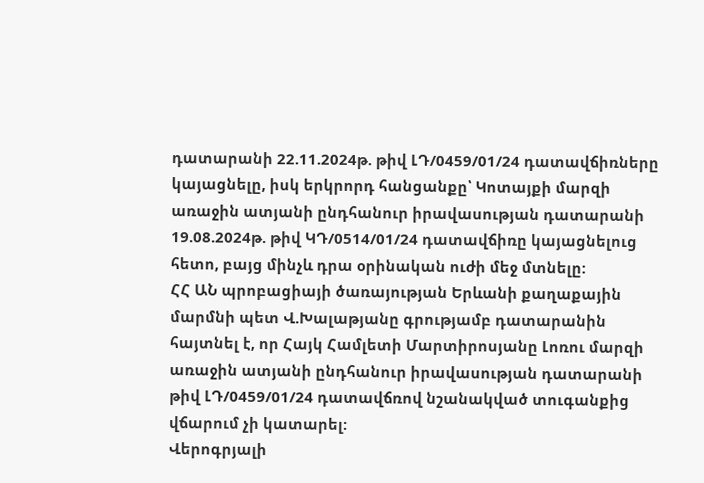դատարանի 22.11.2024թ. թիվ ԼԴ/0459/01/24 դատավճիռները կայացնելը, իսկ երկրորդ հանցանքը՝ Կոտայքի մարզի առաջին ատյանի ընդհանուր իրավասության դատարանի 19.08.2024թ. թիվ ԿԴ/0514/01/24 դատավճիռը կայացնելուց հետո, բայց մինչև դրա օրինական ուժի մեջ մտնելը:
ՀՀ ԱՆ պրոբացիայի ծառայության Երևանի քաղաքային մարմնի պետ Վ.Խալաթյանը գրությամբ դատարանին հայտնել է, որ Հայկ Համլետի Մարտիրոսյանը Լոռու մարզի առաջին ատյանի ընդհանուր իրավասության դատարանի թիվ ԼԴ/0459/01/24 դատավճռով նշանակված տուգանքից վճարում չի կատարել:
Վերոգրյալի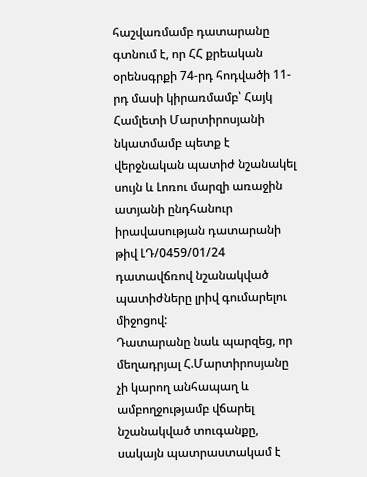հաշվառմամբ դատարանը գտնում է, որ ՀՀ քրեական օրենսգրքի 74-րդ հոդվածի 11-րդ մասի կիրառմամբ՝ Հայկ Համլետի Մարտիրոսյանի նկատմամբ պետք է վերջնական պատիժ նշանակել սույն և Լոռու մարզի առաջին ատյանի ընդհանուր իրավասության դատարանի թիվ ԼԴ/0459/01/24 դատավճռով նշանակված պատիժները լրիվ գումարելու միջոցով:
Դատարանը նաև պարզեց, որ մեղադրյալ Հ.Մարտիրոսյանը չի կարող անհապաղ և ամբողջությամբ վճարել նշանակված տուգանքը, սակայն պատրաստակամ է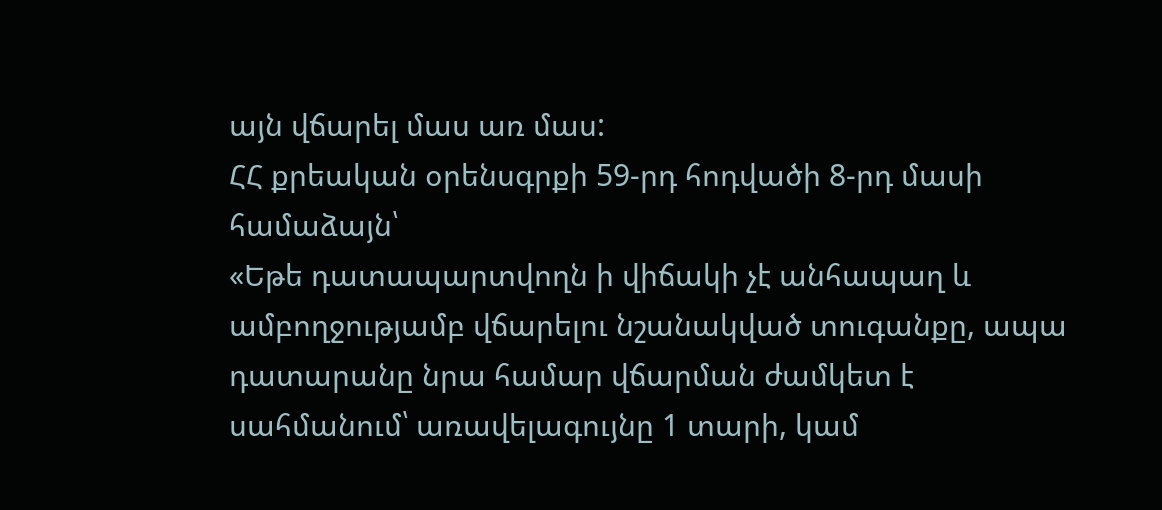այն վճարել մաս առ մաս:
ՀՀ քրեական օրենսգրքի 59-րդ հոդվածի 8-րդ մասի համաձայն՝
«Եթե դատապարտվողն ի վիճակի չէ անհապաղ և ամբողջությամբ վճարելու նշանակված տուգանքը, ապա դատարանը նրա համար վճարման ժամկետ է սահմանում՝ առավելագույնը 1 տարի, կամ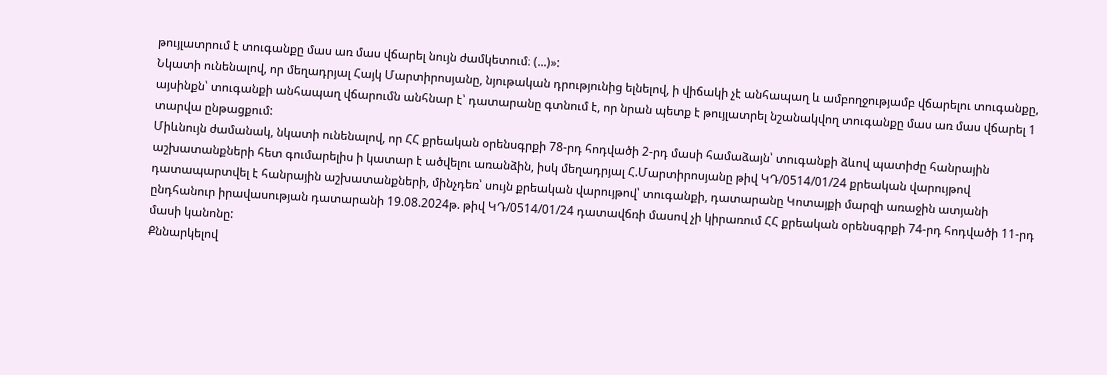թույլատրում է տուգանքը մաս առ մաս վճարել նույն ժամկետում։ (...)»:
Նկատի ունենալով, որ մեղադրյալ Հայկ Մարտիրոսյանը, նյութական դրությունից ելնելով, ի վիճակի չէ անհապաղ և ամբողջությամբ վճարելու տուգանքը, այսինքն՝ տուգանքի անհապաղ վճարումն անհնար է՝ դատարանը գտնում է, որ նրան պետք է թույլատրել նշանակվող տուգանքը մաս առ մաս վճարել 1 տարվա ընթացքում:
Միևնույն ժամանակ, նկատի ունենալով, որ ՀՀ քրեական օրենսգրքի 78-րդ հոդվածի 2-րդ մասի համաձայն՝ տուգանքի ձևով պատիժը հանրային աշխատանքների հետ գումարելիս ի կատար է ածվելու առանձին, իսկ մեղադրյալ Հ.Մարտիրոսյանը թիվ ԿԴ/0514/01/24 քրեական վարույթով դատապարտվել է հանրային աշխատանքների, մինչդեռ՝ սույն քրեական վարույթով՝ տուգանքի, դատարանը Կոտայքի մարզի առաջին ատյանի ընդհանուր իրավասության դատարանի 19.08.2024թ. թիվ ԿԴ/0514/01/24 դատավճռի մասով չի կիրառում ՀՀ քրեական օրենսգրքի 74-րդ հոդվածի 11-րդ մասի կանոնը:
Քննարկելով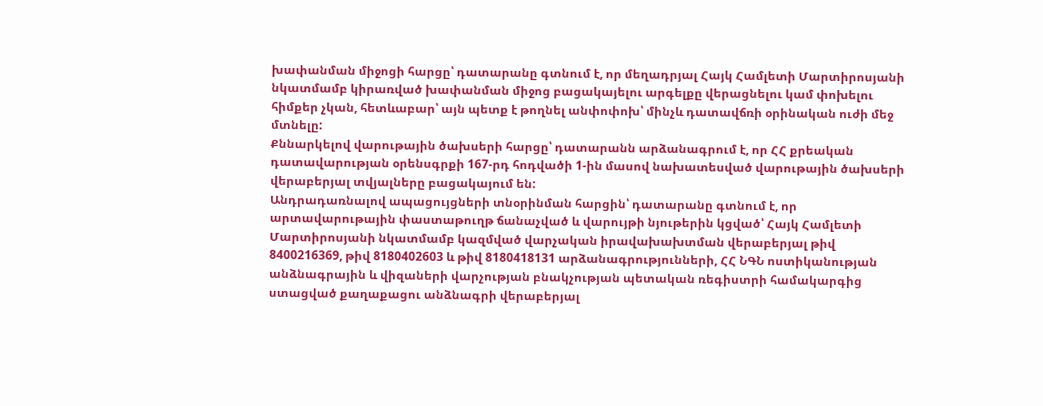խափանման միջոցի հարցը՝ դատարանը գտնում է, որ մեղադրյալ Հայկ Համլետի Մարտիրոսյանի նկատմամբ կիրառված խափանման միջոց բացակայելու արգելքը վերացնելու կամ փոխելու հիմքեր չկան, հետևաբար՝ այն պետք է թողնել անփոփոխ՝ մինչև դատավճռի օրինական ուժի մեջ մտնելը:
Քննարկելով վարութային ծախսերի հարցը՝ դատարանն արձանագրում է, որ ՀՀ քրեական դատավարության օրենսգրքի 167-րդ հոդվածի 1-ին մասով նախատեսված վարութային ծախսերի վերաբերյալ տվյալները բացակայում են:
Անդրադառնալով ապացույցների տնօրինման հարցին՝ դատարանը գտնում է, որ արտավարութային փաստաթուղթ ճանաչված և վարույթի նյութերին կցված՝ Հայկ Համլետի Մարտիրոսյանի նկատմամբ կազմված վարչական իրավախախտման վերաբերյալ թիվ 8400216369, թիվ 8180402603 և թիվ 8180418131 արձանագրությունների, ՀՀ ՆԳՆ ոստիկանության անձնագրային և վիզաների վարչության բնակչության պետական ռեգիստրի համակարգից ստացված քաղաքացու անձնագրի վերաբերյալ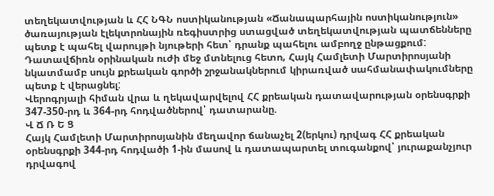տեղեկատվության և ՀՀ ՆԳՆ ոստիկանության «Ճանապարհային ոստիկանություն» ծառայության էլեկտրոնային ռեգիստրից ստացված տեղեկատվության պատճենները պետք է պահել վարույթի նյութերի հետ՝ դրանք պահելու ամբողջ ընթացքում:
Դատավճիռն օրինական ուժի մեջ մտնելուց հետո, Հայկ Համլետի Մարտիրոսյանի նկատմամբ սույն քրեական գործի շրջանակներում կիրառված սահմանափակումները պետք է վերացնել:
Վերոգրյալի հիման վրա և ղեկավարվելով ՀՀ քրեական դատավարության օրենսգրքի 347-350-րդ և 364-րդ հոդվածներով՝ դատարանը.
Վ Ճ Ռ Ե Ց
Հայկ Համլետի Մարտիրոսյանին մեղավոր ճանաչել 2(երկու) դրվագ ՀՀ քրեական օրենսգրքի 344-րդ հոդվածի 1-ին մասով և դատապարտել տուգանքով՝ յուրաքանչյուր դրվագով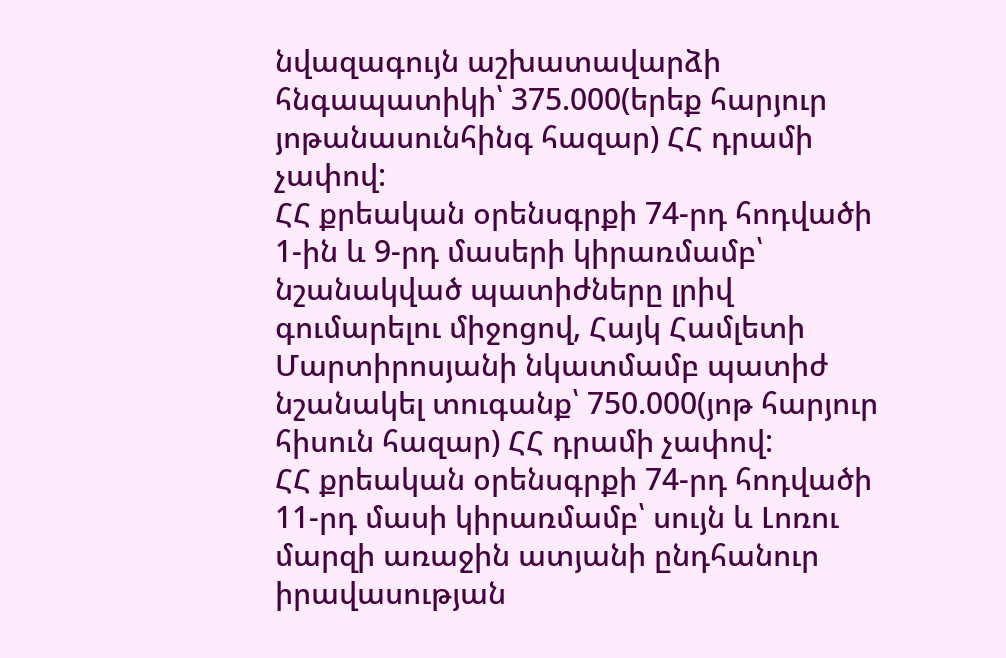նվազագույն աշխատավարձի հնգապատիկի՝ 375.000(երեք հարյուր յոթանասունհինգ հազար) ՀՀ դրամի չափով:
ՀՀ քրեական օրենսգրքի 74-րդ հոդվածի 1-ին և 9-րդ մասերի կիրառմամբ՝ նշանակված պատիժները լրիվ գումարելու միջոցով, Հայկ Համլետի Մարտիրոսյանի նկատմամբ պատիժ նշանակել տուգանք՝ 750.000(յոթ հարյուր հիսուն հազար) ՀՀ դրամի չափով:
ՀՀ քրեական օրենսգրքի 74-րդ հոդվածի 11-րդ մասի կիրառմամբ՝ սույն և Լոռու մարզի առաջին ատյանի ընդհանուր իրավասության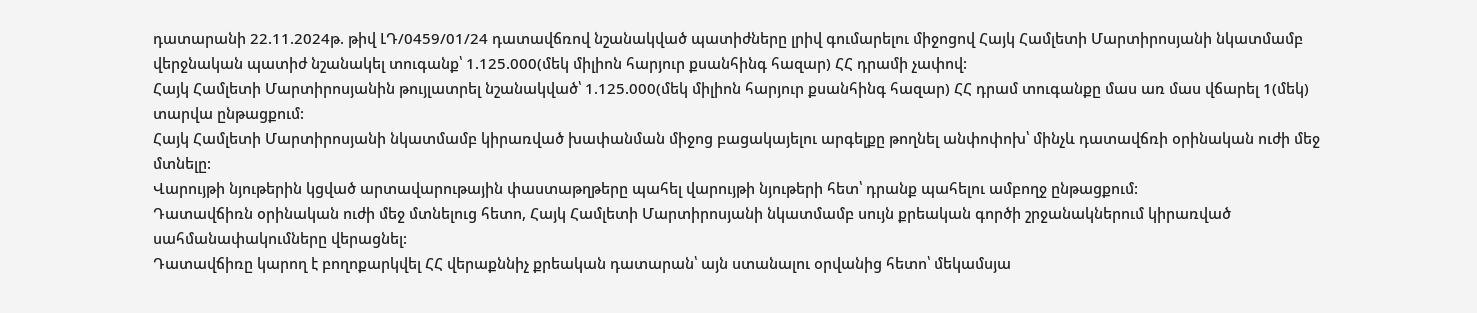դատարանի 22.11.2024թ. թիվ ԼԴ/0459/01/24 դատավճռով նշանակված պատիժները լրիվ գումարելու միջոցով Հայկ Համլետի Մարտիրոսյանի նկատմամբ վերջնական պատիժ նշանակել տուգանք՝ 1.125.000(մեկ միլիոն հարյուր քսանհինգ հազար) ՀՀ դրամի չափով:
Հայկ Համլետի Մարտիրոսյանին թույլատրել նշանակված՝ 1.125.000(մեկ միլիոն հարյուր քսանհինգ հազար) ՀՀ դրամ տուգանքը մաս առ մաս վճարել 1(մեկ) տարվա ընթացքում:
Հայկ Համլետի Մարտիրոսյանի նկատմամբ կիրառված խափանման միջոց բացակայելու արգելքը թողնել անփոփոխ՝ մինչև դատավճռի օրինական ուժի մեջ մտնելը:
Վարույթի նյութերին կցված արտավարութային փաստաթղթերը պահել վարույթի նյութերի հետ՝ դրանք պահելու ամբողջ ընթացքում:
Դատավճիռն օրինական ուժի մեջ մտնելուց հետո, Հայկ Համլետի Մարտիրոսյանի նկատմամբ սույն քրեական գործի շրջանակներում կիրառված սահմանափակումները վերացնել:
Դատավճիռը կարող է բողոքարկվել ՀՀ վերաքննիչ քրեական դատարան՝ այն ստանալու օրվանից հետո՝ մեկամսյա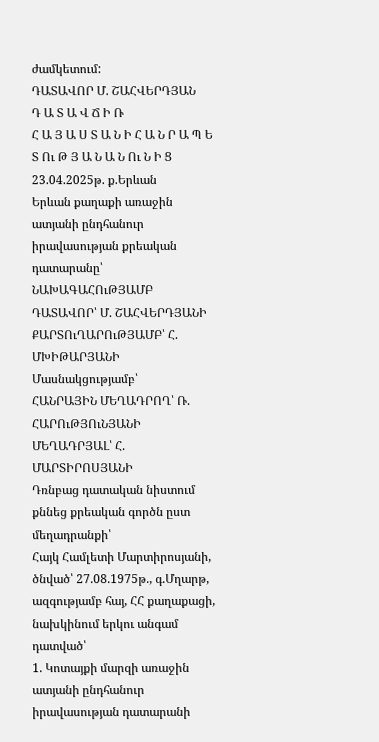ժամկետում:
ԴԱՏԱՎՈՐ Մ. ՇԱՀՎԵՐԴՅԱՆ
Դ Ա Տ Ա Վ Ճ Ի Ռ
Հ Ա Յ Ա Ս Տ Ա Ն Ի Հ Ա Ն Ր Ա Պ Ե Տ Ու Թ Յ Ա Ն Ա Ն Ու Ն Ի Ց
23.04.2025թ. ք.Երևան
Երևան քաղաքի առաջին ատյանի ընդհանուր իրավասության քրեական դատարանը՝
ՆԱԽԱԳԱՀՈւԹՅԱՄԲ ԴԱՏԱՎՈՐ՝ Մ. ՇԱՀՎԵՐԴՅԱՆԻ
ՔԱՐՏՈւՂԱՐՈւԹՅԱՄԲ՝ Հ. ՄԽԻԹԱՐՅԱՆԻ
Մասնակցությամբ՝
ՀԱՆՐԱՅԻՆ ՄԵՂԱԴՐՈՂ՝ Ռ. ՀԱՐՈւԹՅՈւՆՅԱՆԻ
ՄԵՂԱԴՐՅԱԼ՝ Հ. ՄԱՐՏԻՐՈՍՅԱՆԻ
Դռնբաց դատական նիստում քննեց քրեական գործն ըստ մեղադրանքի՝
Հայկ Համլետի Մարտիրոսյանի, ծնված՝ 27.08.1975թ., գ.Մղարթ, ազգությամբ հայ, ՀՀ քաղաքացի, նախկինում երկու անգամ դատված՝
1. Կոտայքի մարզի առաջին ատյանի ընդհանուր իրավասության դատարանի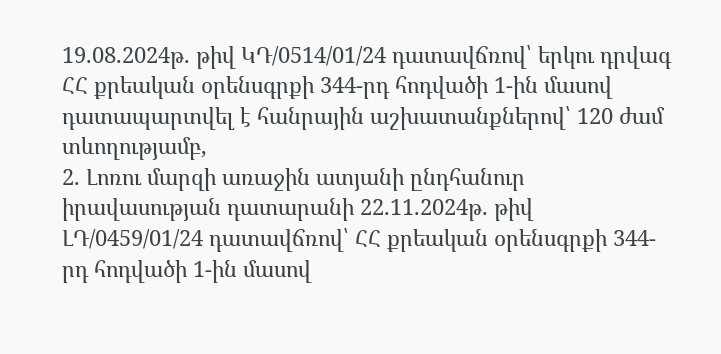19.08.2024թ. թիվ ԿԴ/0514/01/24 դատավճռով՝ երկու դրվագ ՀՀ քրեական օրենսգրքի 344-րդ հոդվածի 1-ին մասով դատապարտվել է հանրային աշխատանքներով՝ 120 ժամ տևողությամբ,
2. Լոռու մարզի առաջին ատյանի ընդհանուր իրավասության դատարանի 22.11.2024թ. թիվ ԼԴ/0459/01/24 դատավճռով՝ ՀՀ քրեական օրենսգրքի 344-րդ հոդվածի 1-ին մասով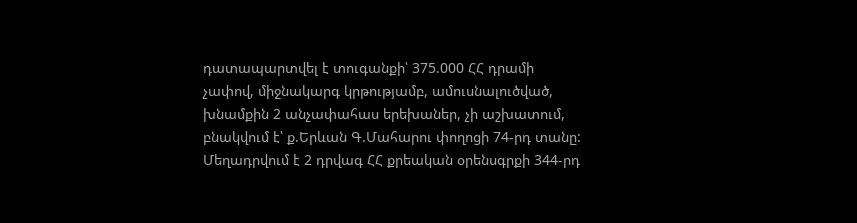դատապարտվել է տուգանքի՝ 375.000 ՀՀ դրամի չափով, միջնակարգ կրթությամբ, ամուսնալուծված, խնամքին 2 անչափահաս երեխաներ, չի աշխատում, բնակվում է՝ ք.Երևան Գ.Մահարու փողոցի 74-րդ տանը:
Մեղադրվում է 2 դրվագ ՀՀ քրեական օրենսգրքի 344-րդ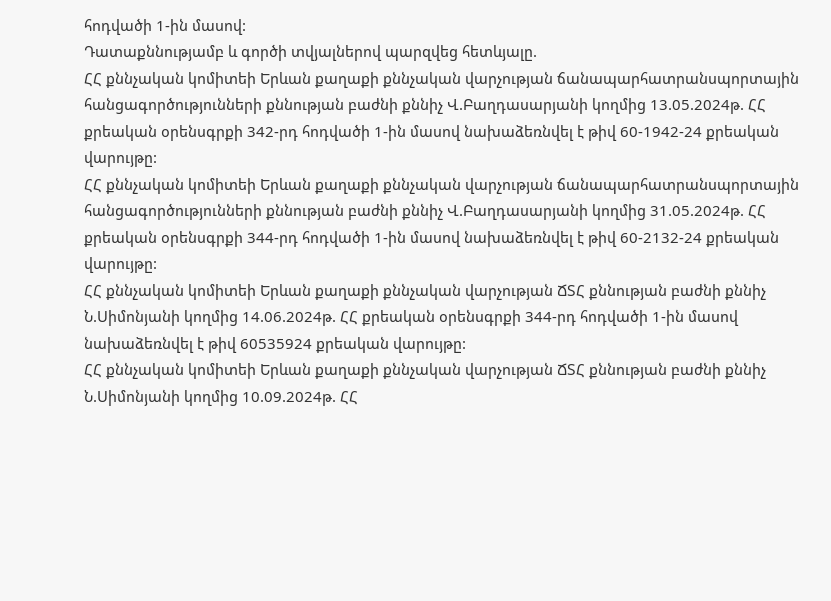հոդվածի 1-ին մասով:
Դատաքննությամբ և գործի տվյալներով պարզվեց հետևյալը.
ՀՀ քննչական կոմիտեի Երևան քաղաքի քննչական վարչության ճանապարհատրանսպորտային հանցագործությունների քննության բաժնի քննիչ Վ.Բաղդասարյանի կողմից 13.05.2024թ. ՀՀ քրեական օրենսգրքի 342-րդ հոդվածի 1-ին մասով նախաձեռնվել է թիվ 60-1942-24 քրեական վարույթը:
ՀՀ քննչական կոմիտեի Երևան քաղաքի քննչական վարչության ճանապարհատրանսպորտային հանցագործությունների քննության բաժնի քննիչ Վ.Բաղդասարյանի կողմից 31.05.2024թ. ՀՀ քրեական օրենսգրքի 344-րդ հոդվածի 1-ին մասով նախաձեռնվել է թիվ 60-2132-24 քրեական վարույթը:
ՀՀ քննչական կոմիտեի Երևան քաղաքի քննչական վարչության ՃՏՀ քննության բաժնի քննիչ Ն.Սիմոնյանի կողմից 14.06.2024թ. ՀՀ քրեական օրենսգրքի 344-րդ հոդվածի 1-ին մասով նախաձեռնվել է թիվ 60535924 քրեական վարույթը:
ՀՀ քննչական կոմիտեի Երևան քաղաքի քննչական վարչության ՃՏՀ քննության բաժնի քննիչ Ն.Սիմոնյանի կողմից 10.09.2024թ. ՀՀ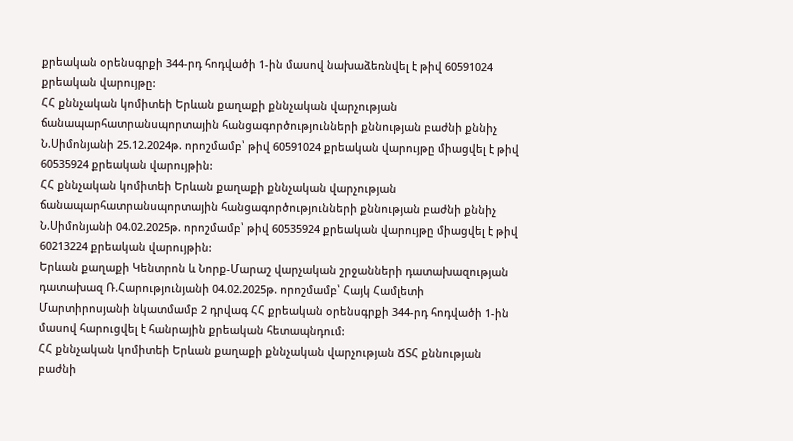քրեական օրենսգրքի 344-րդ հոդվածի 1-ին մասով նախաձեռնվել է թիվ 60591024 քրեական վարույթը:
ՀՀ քննչական կոմիտեի Երևան քաղաքի քննչական վարչության ճանապարհատրանսպորտային հանցագործությունների քննության բաժնի քննիչ Ն.Սիմոնյանի 25.12.2024թ. որոշմամբ՝ թիվ 60591024 քրեական վարույթը միացվել է թիվ 60535924 քրեական վարույթին:
ՀՀ քննչական կոմիտեի Երևան քաղաքի քննչական վարչության ճանապարհատրանսպորտային հանցագործությունների քննության բաժնի քննիչ Ն.Սիմոնյանի 04.02.2025թ. որոշմամբ՝ թիվ 60535924 քրեական վարույթը միացվել է թիվ 60213224 քրեական վարույթին:
Երևան քաղաքի Կենտրոն և Նորք-Մարաշ վարչական շրջանների դատախազության դատախազ Ռ.Հարությունյանի 04.02.2025թ. որոշմամբ՝ Հայկ Համլետի Մարտիրոսյանի նկատմամբ 2 դրվագ ՀՀ քրեական օրենսգրքի 344-րդ հոդվածի 1-ին մասով հարուցվել է հանրային քրեական հետապնդում:
ՀՀ քննչական կոմիտեի Երևան քաղաքի քննչական վարչության ՃՏՀ քննության բաժնի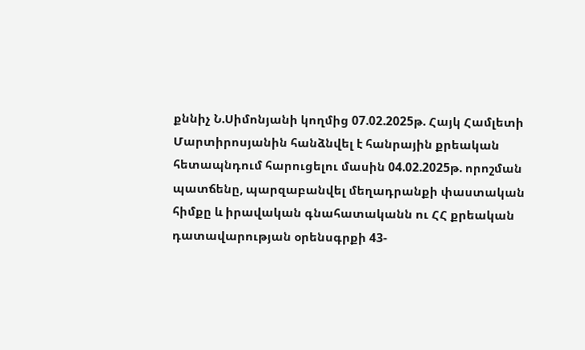քննիչ Ն.Սիմոնյանի կողմից 07.02.2025թ. Հայկ Համլետի Մարտիրոսյանին հանձնվել է հանրային քրեական հետապնդում հարուցելու մասին 04.02.2025թ. որոշման պատճենը, պարզաբանվել մեղադրանքի փաստական հիմքը և իրավական գնահատականն ու ՀՀ քրեական դատավարության օրենսգրքի 43-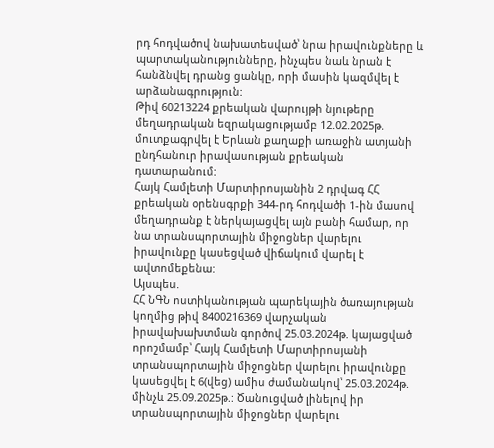րդ հոդվածով նախատեսված՝ նրա իրավունքները և պարտականությունները, ինչպես նաև նրան է հանձնվել դրանց ցանկը, որի մասին կազմվել է արձանագրություն:
Թիվ 60213224 քրեական վարույթի նյութերը մեղադրական եզրակացությամբ 12.02.2025թ. մուտքագրվել է Երևան քաղաքի առաջին ատյանի ընդհանուր իրավասության քրեական դատարանում:
Հայկ Համլետի Մարտիրոսյանին 2 դրվագ ՀՀ քրեական օրենսգրքի 344-րդ հոդվածի 1-ին մասով մեղադրանք է ներկայացվել այն բանի համար, որ նա տրանսպորտային միջոցներ վարելու իրավունքը կասեցված վիճակում վարել է ավտոմեքենա:
Այսպես.
ՀՀ ՆԳՆ ոստիկանության պարեկային ծառայության կողմից թիվ 8400216369 վարչական իրավախախտման գործով 25.03.2024թ. կայացված որոշմամբ՝ Հայկ Համլետի Մարտիրոսյանի տրանսպորտային միջոցներ վարելու իրավունքը կասեցվել է 6(վեց) ամիս ժամանակով՝ 25.03.2024թ. մինչև 25.09.2025թ.: Ծանուցված լինելով իր տրանսպորտային միջոցներ վարելու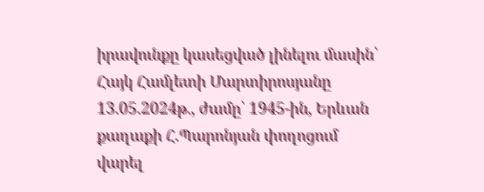իրավունքը կասեցված լինելու մասին՝ Հայկ Համլետի Մարտիրոսյանը 13.05.2024թ., ժամը՝ 1945-ին, Երևան քաղաքի Հ.Պարոնյան փողոցում վարել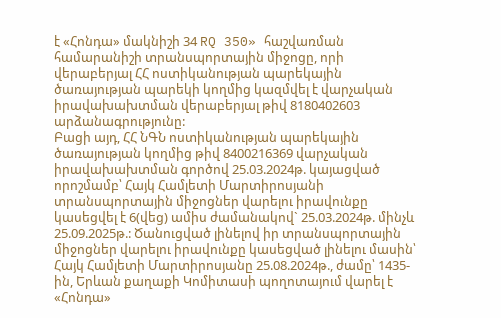է «Հոնդա» մակնիշի 34 RQ 350» հաշվառման համարանիշի տրանսպորտային միջոցը, որի վերաբերյալ ՀՀ ոստիկանության պարեկային ծառայության պարեկի կողմից կազմվել է վարչական իրավախախտման վերաբերյալ թիվ 8180402603 արձանագրությունը:
Բացի այդ, ՀՀ ՆԳՆ ոստիկանության պարեկային ծառայության կողմից թիվ 8400216369 վարչական իրավախախտման գործով 25.03.2024թ. կայացված որոշմամբ՝ Հայկ Համլետի Մարտիրոսյանի տրանսպորտային միջոցներ վարելու իրավունքը կասեցվել է 6(վեց) ամիս ժամանակով` 25.03.2024թ. մինչև 25.09.2025թ.: Ծանուցված լինելով իր տրանսպորտային միջոցներ վարելու իրավունքը կասեցված լինելու մասին՝ Հայկ Համլետի Մարտիրոսյանը 25.08.2024թ., ժամը՝ 1435-ին, Երևան քաղաքի Կոմիտասի պողոտայում վարել է «Հոնդա»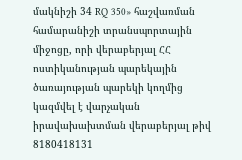մակնիշի 34 RQ 350» հաշվառման համարանիշի տրանսպորտային միջոցը, որի վերաբերյալ ՀՀ ոստիկանության պարեկային ծառայության պարեկի կողմից կազմվել է վարչական իրավախախտման վերաբերյալ թիվ 8180418131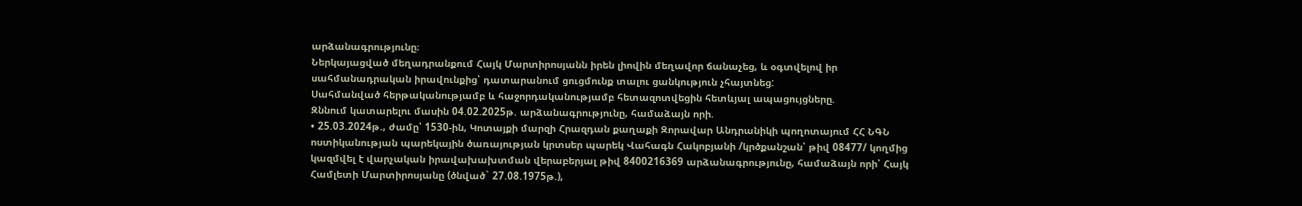արձանագրությունը։
Ներկայացված մեղադրանքում Հայկ Մարտիրոսյանն իրեն լիովին մեղավոր ճանաչեց, և օգտվելով իր սահմանադրական իրավունքից՝ դատարանում ցուցմունք տալու ցանկություն չհայտնեց:
Սահմանված հերթականությամբ և հաջորդականությամբ հետազոտվեցին հետևյալ ապացույցները.
Զննում կատարելու մասին 04.02.2025թ. արձանագրությունը, համաձայն որի.
• 25.03.2024թ., ժամը՝ 1530-ին, Կոտայքի մարզի Հրազդան քաղաքի Զորավար Անդրանիկի պողոտայում ՀՀ ՆԳՆ ոստիկանության պարեկային ծառայության կրտսեր պարեկ Վահագն Հակոբյանի /կրծքանշան՝ թիվ 08477/ կողմից կազմվել է վարչական իրավախախտման վերաբերյալ թիվ 8400216369 արձանագրությունը, համաձայն որի՝ Հայկ Համլետի Մարտիրոսյանը (ծնված` 27.08.1975թ.),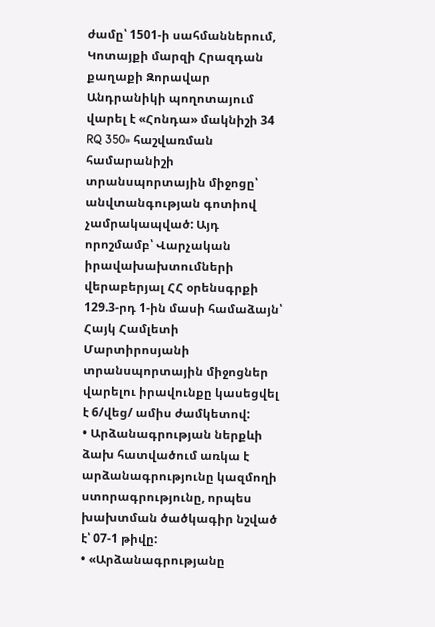ժամը՝ 1501-ի սահմաններում, Կոտայքի մարզի Հրազդան քաղաքի Զորավար Անդրանիկի պողոտայում վարել է «Հոնդա» մակնիշի 34 RQ 350» հաշվառման համարանիշի տրանսպորտային միջոցը՝ անվտանգության գոտիով չամրակապված: Այդ որոշմամբ՝ Վարչական իրավախախտումների վերաբերյալ ՀՀ օրենսգրքի 129.3-րդ 1-ին մասի համաձայն՝ Հայկ Համլետի Մարտիրոսյանի տրանսպորտային միջոցներ վարելու իրավունքը կասեցվել է 6/վեց/ ամիս ժամկետով:
• Արձանագրության ներքևի ձախ հատվածում առկա է արձանագրությունը կազմողի ստորագրությունը, որպես խախտման ծածկագիր նշված է՝ 07-1 թիվը:
• «Արձանագրությանը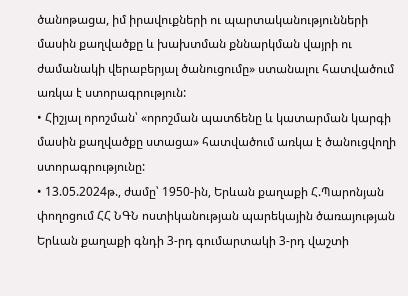ծանոթացա, իմ իրավուքների ու պարտականությունների մասին քաղվածքը և խախտման քննարկման վայրի ու ժամանակի վերաբերյալ ծանուցումը» ստանալու հատվածում առկա է ստորագրություն:
• Հիշյալ որոշման՝ «որոշման պատճենը և կատարման կարգի մասին քաղվածքը ստացա» հատվածում առկա է ծանուցվողի ստորագրությունը:
• 13.05.2024թ., ժամը՝ 1950-ին, Երևան քաղաքի Հ.Պարոնյան փողոցում ՀՀ ՆԳՆ ոստիկանության պարեկային ծառայության Երևան քաղաքի գնդի 3-րդ գումարտակի 3-րդ վաշտի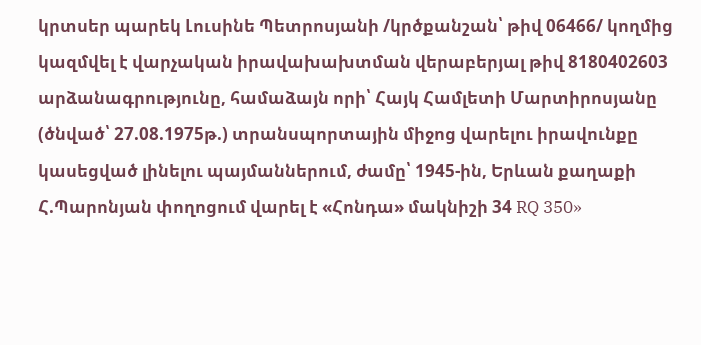կրտսեր պարեկ Լուսինե Պետրոսյանի /կրծքանշան՝ թիվ 06466/ կողմից կազմվել է վարչական իրավախախտման վերաբերյալ թիվ 8180402603 արձանագրությունը, համաձայն որի՝ Հայկ Համլետի Մարտիրոսյանը (ծնված՝ 27.08.1975թ.) տրանսպորտային միջոց վարելու իրավունքը կասեցված լինելու պայմաններում, ժամը՝ 1945-ին, Երևան քաղաքի Հ.Պարոնյան փողոցում վարել է «Հոնդա» մակնիշի 34 RQ 350»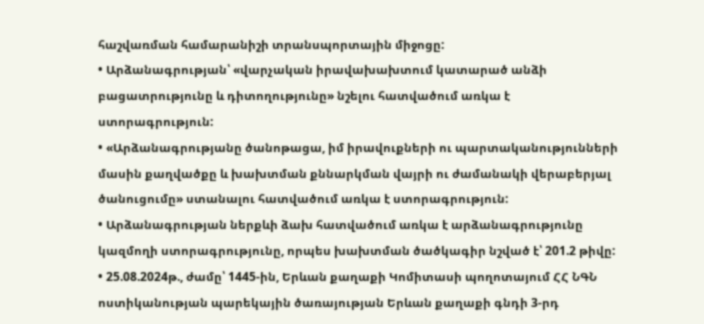հաշվառման համարանիշի տրանսպորտային միջոցը:
• Արձանագրության՝ «վարչական իրավախախտում կատարած անձի բացատրությունը և դիտողությունը» նշելու հատվածում առկա է ստորագրություն:
• «Արձանագրությանը ծանոթացա, իմ իրավուքների ու պարտականությունների մասին քաղվածքը և խախտման քննարկման վայրի ու ժամանակի վերաբերյալ ծանուցումը» ստանալու հատվածում առկա է ստորագրություն:
• Արձանագրության ներքևի ձախ հատվածում առկա է արձանագրությունը կազմողի ստորագրությունը, որպես խախտման ծածկագիր նշված է՝ 201.2 թիվը:
• 25.08.2024թ., ժամը՝ 1445-ին, Երևան քաղաքի Կոմիտասի պողոտայում ՀՀ ՆԳՆ ոստիկանության պարեկային ծառայության Երևան քաղաքի գնդի 3-րդ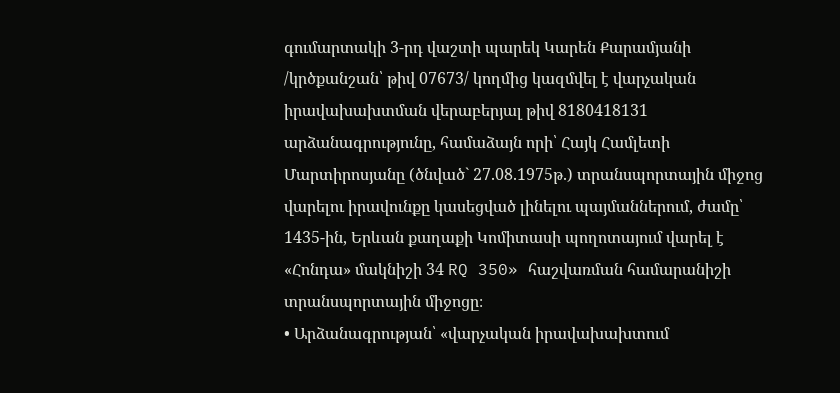գումարտակի 3-րդ վաշտի պարեկ Կարեն Քարամյանի /կրծքանշան՝ թիվ 07673/ կողմից կազմվել է վարչական իրավախախտման վերաբերյալ թիվ 8180418131 արձանագրությունը, համաձայն որի՝ Հայկ Համլետի Մարտիրոսյանը (ծնված` 27.08.1975թ.) տրանսպորտային միջոց վարելու իրավունքը կասեցված լինելու պայմաններում, ժամը՝ 1435-ին, Երևան քաղաքի Կոմիտասի պողոտայում վարել է «Հոնդա» մակնիշի 34 RQ 350» հաշվառման համարանիշի տրանսպորտային միջոցը։
• Արձանագրության՝ «վարչական իրավախախտում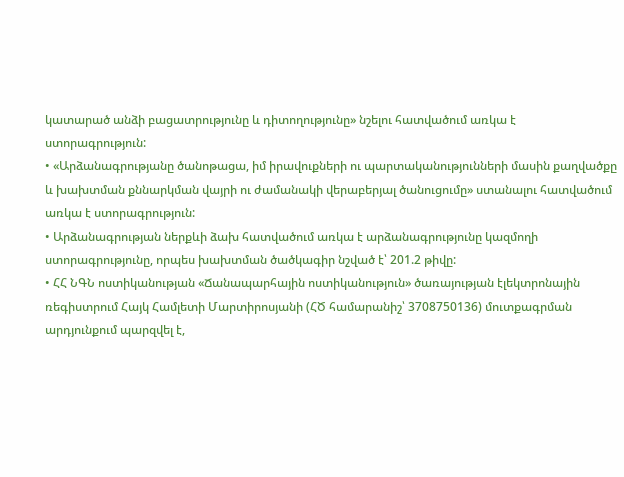կատարած անձի բացատրությունը և դիտողությունը» նշելու հատվածում առկա է ստորագրություն:
• «Արձանագրությանը ծանոթացա, իմ իրավուքների ու պարտականությունների մասին քաղվածքը և խախտման քննարկման վայրի ու ժամանակի վերաբերյալ ծանուցումը» ստանալու հատվածում առկա է ստորագրություն:
• Արձանագրության ներքևի ձախ հատվածում առկա է արձանագրությունը կազմողի ստորագրությունը, որպես խախտման ծածկագիր նշված է՝ 201.2 թիվը:
• ՀՀ ՆԳՆ ոստիկանության «Ճանապարհային ոստիկանություն» ծառայության էլեկտրոնային ռեգիստրում Հայկ Համլետի Մարտիրոսյանի (ՀԾ համարանիշ՝ 3708750136) մուտքագրման արդյունքում պարզվել է,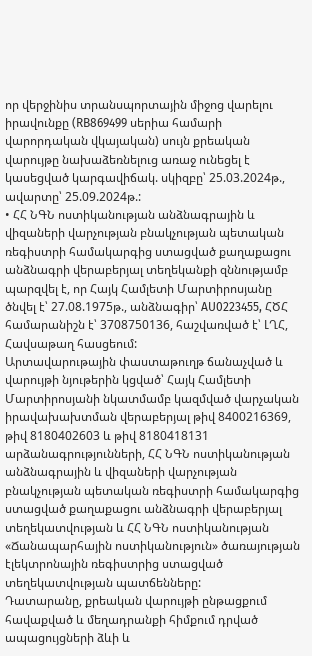որ վերջինիս տրանսպորտային միջոց վարելու իրավունքը (RB869499 սերիա համարի վարորդական վկայական) սույն քրեական վարույթը նախաձեռնելուց առաջ ունեցել է կասեցված կարգավիճակ. սկիզբը՝ 25.03.2024թ., ավարտը՝ 25.09.2024թ.:
• ՀՀ ՆԳՆ ոստիկանության անձնագրային և վիզաների վարչության բնակչության պետական ռեգիստրի համակարգից ստացված քաղաքացու անձնագրի վերաբերյալ տեղեկանքի զննությամբ պարզվել է, որ Հայկ Համլետի Մարտիրոսյանը ծնվել է՝ 27.08.1975թ., անձնագիր՝ AU0223455, ՀԾՀ համարանիշն է՝ 3708750136, հաշվառված է՝ ԼՂՀ, Հավսաթաղ հասցեում:
Արտավարութային փաստաթուղթ ճանաչված և վարույթի նյութերին կցված՝ Հայկ Համլետի Մարտիրոսյանի նկատմամբ կազմված վարչական իրավախախտման վերաբերյալ թիվ 8400216369, թիվ 8180402603 և թիվ 8180418131 արձանագրությունների, ՀՀ ՆԳՆ ոստիկանության անձնագրային և վիզաների վարչության բնակչության պետական ռեգիստրի համակարգից ստացված քաղաքացու անձնագրի վերաբերյալ տեղեկատվության և ՀՀ ՆԳՆ ոստիկանության «Ճանապարհային ոստիկանություն» ծառայության էլեկտրոնային ռեգիստրից ստացված տեղեկատվության պատճենները:
Դատարանը, քրեական վարույթի ընթացքում հավաքված և մեղադրանքի հիմքում դրված ապացույցների ձևի և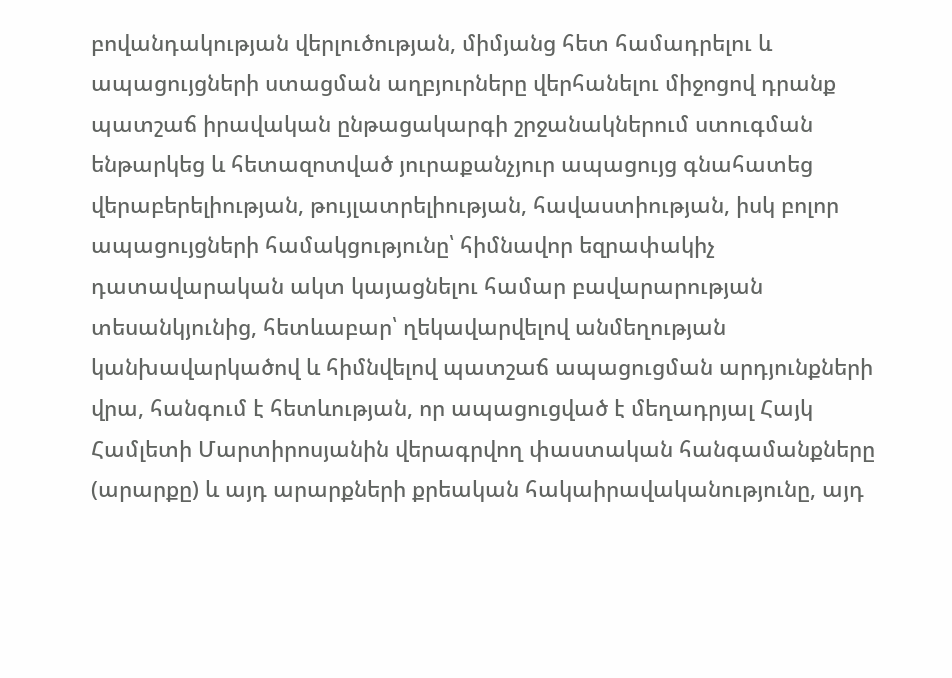բովանդակության վերլուծության, միմյանց հետ համադրելու և ապացույցների ստացման աղբյուրները վերհանելու միջոցով դրանք պատշաճ իրավական ընթացակարգի շրջանակներում ստուգման ենթարկեց և հետազոտված յուրաքանչյուր ապացույց գնահատեց վերաբերելիության, թույլատրելիության, հավաստիության, իսկ բոլոր ապացույցների համակցությունը՝ հիմնավոր եզրափակիչ դատավարական ակտ կայացնելու համար բավարարության տեսանկյունից, հետևաբար՝ ղեկավարվելով անմեղության կանխավարկածով և հիմնվելով պատշաճ ապացուցման արդյունքների վրա, հանգում է հետևության, որ ապացուցված է մեղադրյալ Հայկ Համլետի Մարտիրոսյանին վերագրվող փաստական հանգամանքները (արարքը) և այդ արարքների քրեական հակաիրավականությունը, այդ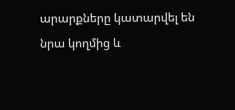արարքները կատարվել են նրա կողմից և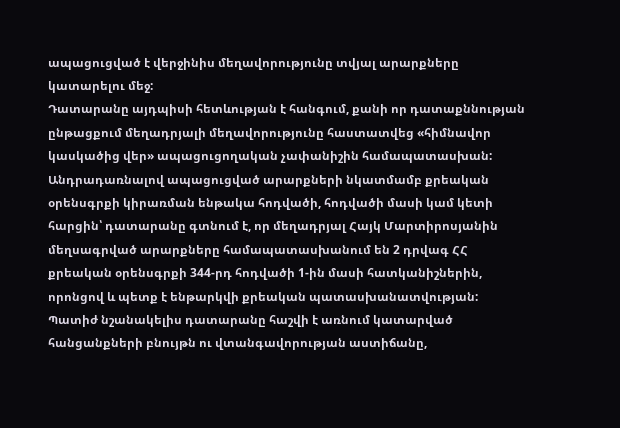ապացուցված է վերջինիս մեղավորությունը տվյալ արարքները կատարելու մեջ:
Դատարանը այդպիսի հետևության է հանգում, քանի որ դատաքննության ընթացքում մեղադրյալի մեղավորությունը հաստատվեց «հիմնավոր կասկածից վեր» ապացուցողական չափանիշին համապատասխան:
Անդրադառնալով ապացուցված արարքների նկատմամբ քրեական օրենսգրքի կիրառման ենթակա հոդվածի, հոդվածի մասի կամ կետի հարցին՝ դատարանը գտնում է, որ մեղադրյալ Հայկ Մարտիրոսյանին մեղսագրված արարքները համապատասխանում են 2 դրվագ ՀՀ քրեական օրենսգրքի 344-րդ հոդվածի 1-ին մասի հատկանիշներին, որոնցով և պետք է ենթարկվի քրեական պատասխանատվության:
Պատիժ նշանակելիս դատարանը հաշվի է առնում կատարված հանցանքների բնույթն ու վտանգավորության աստիճանը,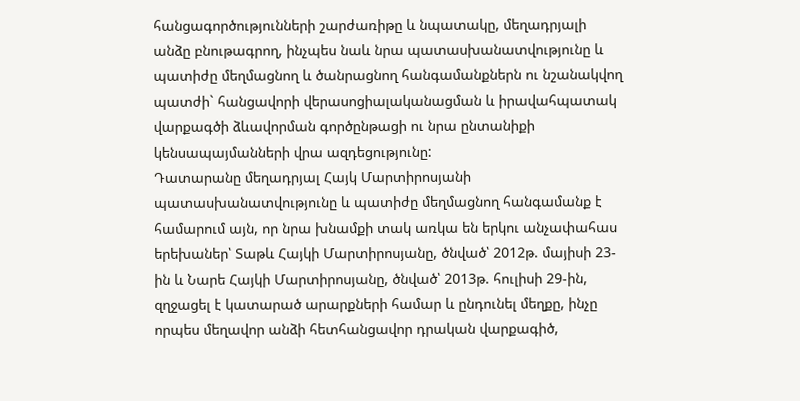հանցագործությունների շարժառիթը և նպատակը, մեղադրյալի անձը բնութագրող, ինչպես նաև նրա պատասխանատվությունը և պատիժը մեղմացնող և ծանրացնող հանգամանքներն ու նշանակվող պատժի` հանցավորի վերասոցիալականացման և իրավահպատակ վարքագծի ձևավորման գործընթացի ու նրա ընտանիքի կենսապայմանների վրա ազդեցությունը:
Դատարանը մեղադրյալ Հայկ Մարտիրոսյանի պատասխանատվությունը և պատիժը մեղմացնող հանգամանք է համարում այն, որ նրա խնամքի տակ առկա են երկու անչափահաս երեխաներ՝ Տաթև Հայկի Մարտիրոսյանը, ծնված՝ 2012թ. մայիսի 23-ին և Նարե Հայկի Մարտիրոսյանը, ծնված՝ 2013թ. հուլիսի 29-ին, զղջացել է կատարած արարքների համար և ընդունել մեղքը, ինչը որպես մեղավոր անձի հետհանցավոր դրական վարքագիծ,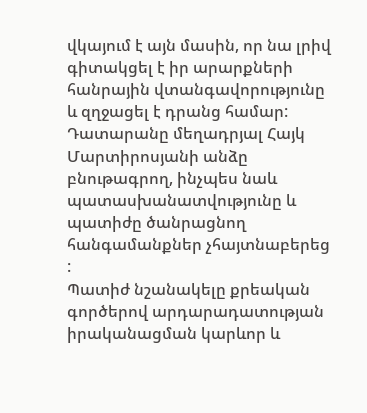վկայում է այն մասին, որ նա լրիվ գիտակցել է իր արարքների հանրային վտանգավորությունը և զղջացել է դրանց համար:
Դատարանը մեղադրյալ Հայկ Մարտիրոսյանի անձը բնութագրող, ինչպես նաև պատասխանատվությունը և պատիժը ծանրացնող հանգամանքներ չհայտնաբերեց :
Պատիժ նշանակելը քրեական գործերով արդարադատության իրականացման կարևոր և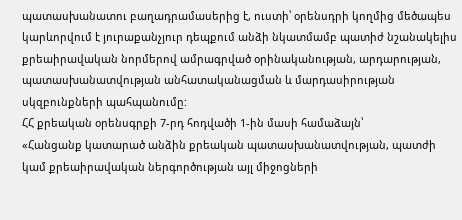պատասխանատու բաղադրամասերից է, ուստի՝ օրենսդրի կողմից մեծապես կարևորվում է յուրաքանչյուր դեպքում անձի նկատմամբ պատիժ նշանակելիս քրեաիրավական նորմերով ամրագրված օրինականության, արդարության, պատասխանատվության անհատականացման և մարդասիրության սկզբունքների պահպանումը:
ՀՀ քրեական օրենսգրքի 7-րդ հոդվածի 1-ին մասի համաձայն՝
«Հանցանք կատարած անձին քրեական պատասխանատվության, պատժի կամ քրեաիրավական ներգործության այլ միջոցների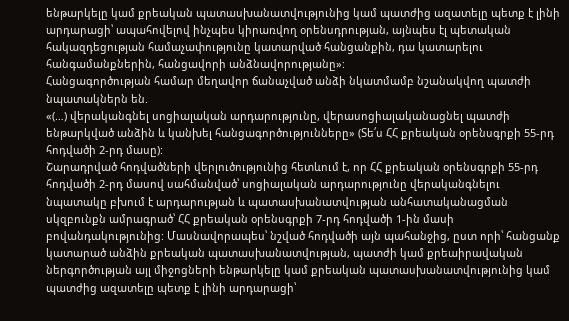ենթարկելը կամ քրեական պատասխանատվությունից կամ պատժից ազատելը պետք է լինի արդարացի՝ ապահովելով ինչպես կիրառվող օրենսդրության, այնպես էլ պետական հակազդեցության համաչափությունը կատարված հանցանքին, դա կատարելու հանգամանքներին, հանցավորի անձնավորությանը»:
Հանցագործության համար մեղավոր ճանաչված անձի նկատմամբ նշանակվող պատժի նպատակներն են.
«(…) վերականգնել սոցիալական արդարությունը, վերասոցիալականացնել պատժի ենթարկված անձին և կանխել հանցագործությունները» (Տե՛ս ՀՀ քրեական օրենսգրքի 55-րդ հոդվածի 2-րդ մասը):
Շարադրված հոդվածների վերլուծությունից հետևում է, որ ՀՀ քրեական օրենսգրքի 55-րդ հոդվածի 2-րդ մասով սահմանված՝ սոցիալական արդարությունը վերականգնելու նպատակը բխում է արդարության և պատասխանատվության անհատականացման սկզբունքն ամրագրած՝ ՀՀ քրեական օրենսգրքի 7-րդ հոդվածի 1-ին մասի բովանդակությունից: Մասնավորապես՝ նշված հոդվածի այն պահանջից, ըստ որի՝ հանցանք կատարած անձին քրեական պատասխանատվության, պատժի կամ քրեաիրավական ներգործության այլ միջոցների ենթարկելը կամ քրեական պատասխանատվությունից կամ պատժից ազատելը պետք է լինի արդարացի՝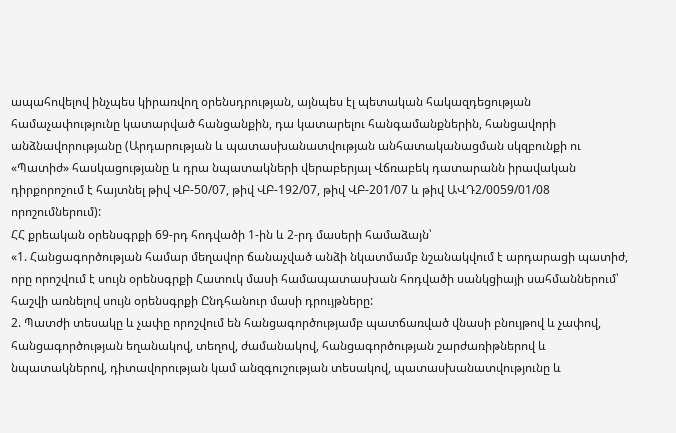ապահովելով ինչպես կիրառվող օրենսդրության, այնպես էլ պետական հակազդեցության համաչափությունը կատարված հանցանքին, դա կատարելու հանգամանքներին, հանցավորի անձնավորությանը (Արդարության և պատասխանատվության անհատականացման սկզբունքի ու «Պատիժ» հասկացությանը և դրա նպատակների վերաբերյալ Վճռաբեկ դատարանն իրավական դիրքորոշում է հայտնել թիվ ՎԲ-50/07, թիվ ՎԲ-192/07, թիվ ՎԲ-201/07 և թիվ ԱՎԴ2/0059/01/08 որոշումներում):
ՀՀ քրեական օրենսգրքի 69-րդ հոդվածի 1-ին և 2-րդ մասերի համաձայն՝
«1. Հանցագործության համար մեղավոր ճանաչված անձի նկատմամբ նշանակվում է արդարացի պատիժ, որը որոշվում է սույն օրենսգրքի Հատուկ մասի համապատասխան հոդվածի սանկցիայի սահմաններում՝ հաշվի առնելով սույն օրենսգրքի Ընդհանուր մասի դրույթները:
2. Պատժի տեսակը և չափը որոշվում են հանցագործությամբ պատճառված վնասի բնույթով և չափով, հանցագործության եղանակով, տեղով, ժամանակով, հանցագործության շարժառիթներով և նպատակներով, դիտավորության կամ անզգուշության տեսակով, պատասխանատվությունը և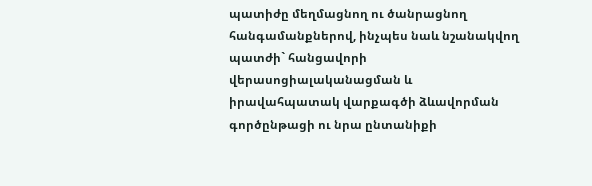պատիժը մեղմացնող ու ծանրացնող հանգամանքներով, ինչպես նաև նշանակվող պատժի` հանցավորի վերասոցիալականացման և իրավահպատակ վարքագծի ձևավորման գործընթացի ու նրա ընտանիքի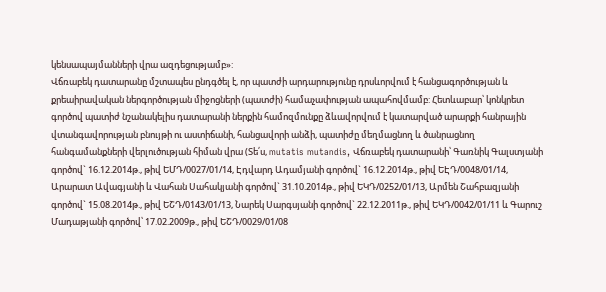կենսապայմանների վրա ազդեցությամբ»:
Վճռաբեկ դատարանը մշտապես ընդգծել է, որ պատժի արդարությունը դրսևորվում է հանցագործության և քրեաիրավական ներգործության միջոցների (պատժի) համաչափության ապահովմամբ: Հետևաբար՝ կոնկրետ գործով պատիժ նշանակելիս դատարանի ներքին համոզմունքը ձևավորվում է կատարված արարքի հանրային վտանգավորության բնույթի ու աստիճանի, հանցավորի անձի, պատիժը մեղմացնող և ծանրացնող հանգամանքների վերլուծության հիման վրա (Տե՛ս, mutatis mutandis, Վճռաբեկ դատարանի՝ Գառնիկ Գալստյանի գործով` 16.12.2014թ., թիվ ԵՄԴ/0027/01/14, Էդվարդ Ադամյանի գործով` 16.12.2014թ., թիվ ԵԷԴ/0048/01/14, Արարատ Ավագյանի և Վահան Սահակյանի գործով` 31.10.2014թ., թիվ ԵԿԴ/0252/01/13, Արմեն Շահբազյանի գործով` 15.08.2014թ., թիվ ԵՇԴ/0143/01/13, Նարեկ Սարգսյանի գործով` 22.12.2011թ., թիվ ԵԿԴ/0042/01/11 և Գարուշ Մադաթյանի գործով՝ 17.02.2009թ., թիվ ԵՇԴ/0029/01/08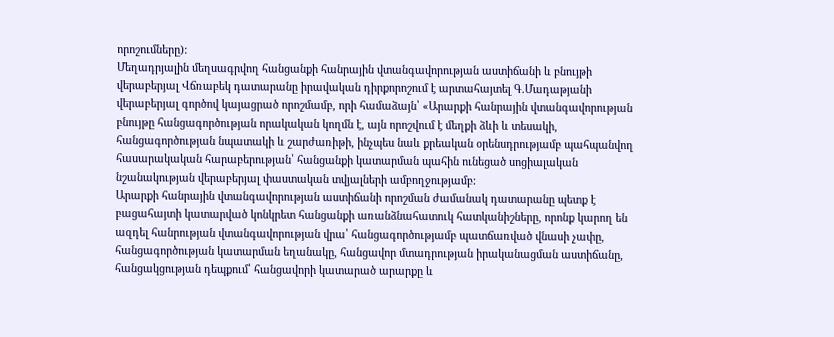որոշումները):
Մեղադրյալին մեղսագրվող հանցանքի հանրային վտանգավորության աստիճանի և բնույթի վերաբերյալ Վճռաբեկ դատարանը իրավական դիրքորոշում է արտահայտել Գ.Մադաթյանի վերաբերյալ գործով կայացրած որոշմամբ, որի համաձայն՝ «Արարքի հանրային վտանգավորության բնույթը հանցագործության որակական կողմն է, այն որոշվում է մեղքի ձևի և տեսակի, հանցագործության նպատակի և շարժառիթի, ինչպես նաև քրեական օրենսդրությամբ պահպանվող հասարակական հարաբերության՝ հանցանքի կատարման պահին ունեցած սոցիալական նշանակության վերաբերյալ փաստական տվյալների ամբողջությամբ:
Արարքի հանրային վտանգավորության աստիճանի որոշման ժամանակ դատարանը պետք է բացահայտի կատարված կոնկրետ հանցանքի առանձնահատուկ հատկանիշները, որոնք կարող են ազդել հանրության վտանգավորության վրա՝ հանցագործությամբ պատճառված վնասի չափը, հանցագործության կատարման եղանակը, հանցավոր մտադրության իրականացման աստիճանը, հանցակցության դեպքում՝ հանցավորի կատարած արարքը և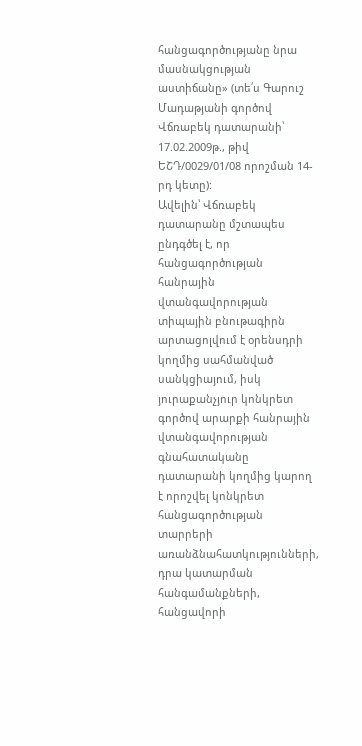հանցագործությանը նրա մասնակցության աստիճանը» (տե՛ս Գարուշ Մադաթյանի գործով Վճռաբեկ դատարանի՝ 17.02.2009թ., թիվ ԵՇԴ/0029/01/08 որոշման 14-րդ կետը):
Ավելին՝ Վճռաբեկ դատարանը մշտապես ընդգծել է, որ հանցագործության հանրային վտանգավորության տիպային բնութագիրն արտացոլվում է օրենսդրի կողմից սահմանված սանկցիայում, իսկ յուրաքանչյուր կոնկրետ գործով արարքի հանրային վտանգավորության գնահատականը դատարանի կողմից կարող է որոշվել կոնկրետ հանցագործության տարրերի առանձնահատկությունների, դրա կատարման հանգամանքների, հանցավորի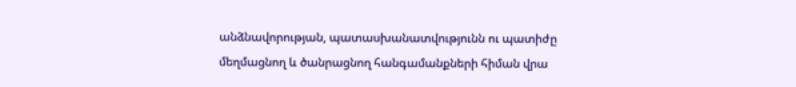անձնավորության, պատասխանատվությունն ու պատիժը մեղմացնող և ծանրացնող հանգամանքների հիման վրա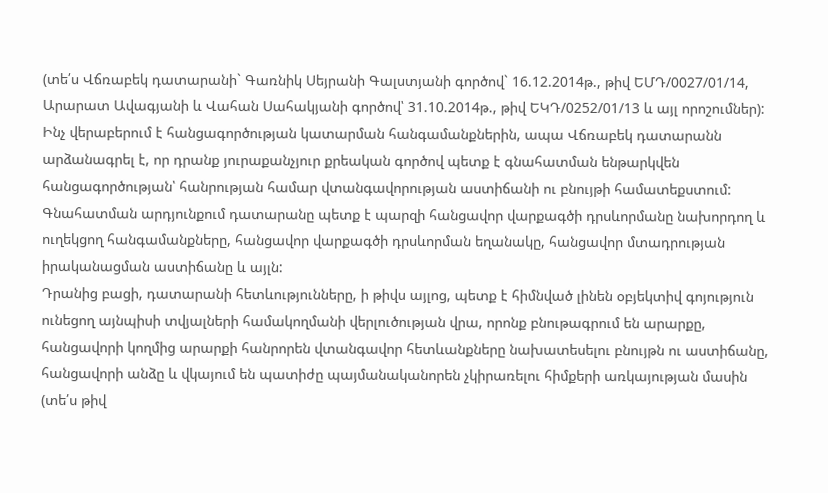(տե՛ս Վճռաբեկ դատարանի` Գառնիկ Սեյրանի Գալստյանի գործով` 16.12.2014թ., թիվ ԵՄԴ/0027/01/14, Արարատ Ավագյանի և Վահան Սահակյանի գործով՝ 31.10.2014թ., թիվ ԵԿԴ/0252/01/13 և այլ որոշումներ):
Ինչ վերաբերում է հանցագործության կատարման հանգամանքներին, ապա Վճռաբեկ դատարանն արձանագրել է, որ դրանք յուրաքանչյուր քրեական գործով պետք է գնահատման ենթարկվեն հանցագործության՝ հանրության համար վտանգավորության աստիճանի ու բնույթի համատեքստում: Գնահատման արդյունքում դատարանը պետք է պարզի հանցավոր վարքագծի դրսևորմանը նախորդող և ուղեկցող հանգամանքները, հանցավոր վարքագծի դրսևորման եղանակը, հանցավոր մտադրության իրականացման աստիճանը և այլն:
Դրանից բացի, դատարանի հետևությունները, ի թիվս այլոց, պետք է հիմնված լինեն օբյեկտիվ գոյություն ունեցող այնպիսի տվյալների համակողմանի վերլուծության վրա, որոնք բնութագրում են արարքը, հանցավորի կողմից արարքի հանրորեն վտանգավոր հետևանքները նախատեսելու բնույթն ու աստիճանը, հանցավորի անձը և վկայում են պատիժը պայմանականորեն չկիրառելու հիմքերի առկայության մասին (տե՛ս թիվ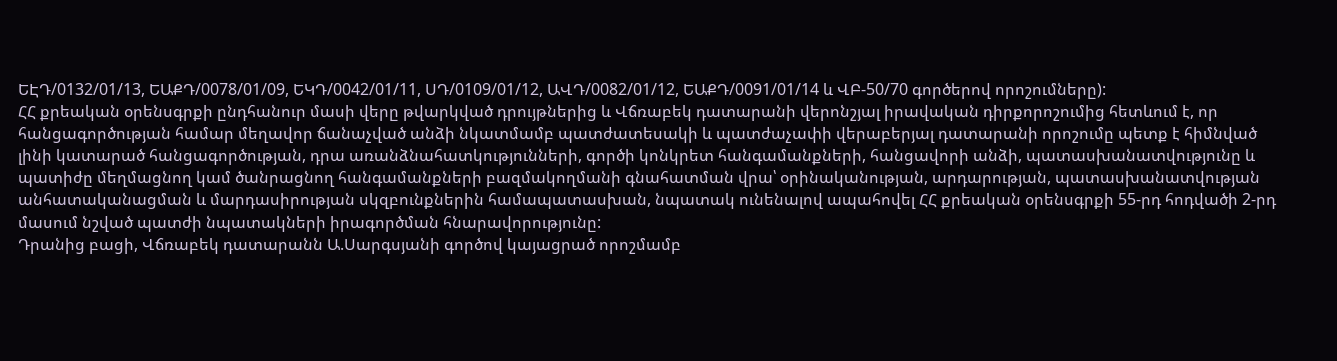ԵԷԴ/0132/01/13, ԵԱՔԴ/0078/01/09, ԵԿԴ/0042/01/11, ՍԴ/0109/01/12, ԱՎԴ/0082/01/12, ԵԱՔԴ/0091/01/14 և ՎԲ-50/70 գործերով որոշումները):
ՀՀ քրեական օրենսգրքի ընդհանուր մասի վերը թվարկված դրույթներից և Վճռաբեկ դատարանի վերոնշյալ իրավական դիրքորոշումից հետևում է, որ հանցագործության համար մեղավոր ճանաչված անձի նկատմամբ պատժատեսակի և պատժաչափի վերաբերյալ դատարանի որոշումը պետք է հիմնված լինի կատարած հանցագործության, դրա առանձնահատկությունների, գործի կոնկրետ հանգամանքների, հանցավորի անձի, պատասխանատվությունը և պատիժը մեղմացնող կամ ծանրացնող հանգամանքների բազմակողմանի գնահատման վրա՝ օրինականության, արդարության, պատասխանատվության անհատականացման և մարդասիրության սկզբունքներին համապատասխան, նպատակ ունենալով ապահովել ՀՀ քրեական օրենսգրքի 55-րդ հոդվածի 2-րդ մասում նշված պատժի նպատակների իրագործման հնարավորությունը:
Դրանից բացի, Վճռաբեկ դատարանն Ա.Սարգսյանի գործով կայացրած որոշմամբ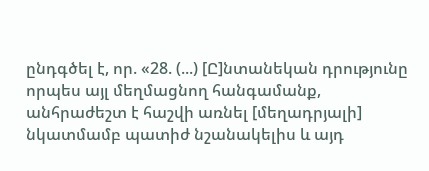ընդգծել է, որ. «28. (...) [Ը]նտանեկան դրությունը որպես այլ մեղմացնող հանգամանք, անհրաժեշտ է հաշվի առնել [մեղադրյալի] նկատմամբ պատիժ նշանակելիս և այդ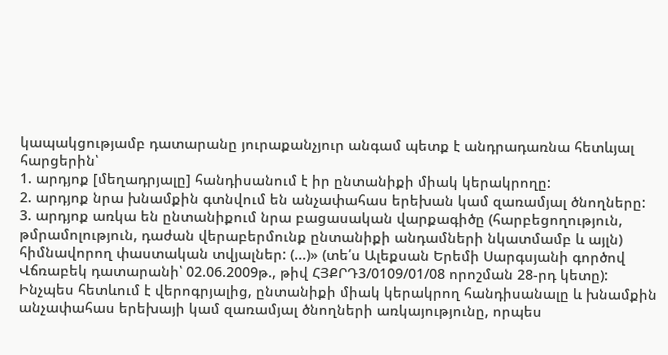կապակցությամբ դատարանը յուրաքանչյուր անգամ պետք է անդրադառնա հետևյալ հարցերին՝
1. արդյոք [մեղադրյալը] հանդիսանում է իր ընտանիքի միակ կերակրողը:
2. արդյոք նրա խնամքին գտնվում են անչափահաս երեխան կամ զառամյալ ծնողները:
3. արդյոք առկա են ընտանիքում նրա բացասական վարքագիծը (հարբեցողություն, թմրամոլություն, դաժան վերաբերմունք ընտանիքի անդամների նկատմամբ և այլն) հիմնավորող փաստական տվյալներ: (...)» (տե՛ս Ալեքսան Երեմի Սարգսյանի գործով Վճռաբեկ դատարանի՝ 02.06.2009թ., թիվ ՀՅՔՐԴ3/0109/01/08 որոշման 28-րդ կետը):
Ինչպես հետևում է վերոգրյալից, ընտանիքի միակ կերակրող հանդիսանալը և խնամքին անչափահաս երեխայի կամ զառամյալ ծնողների առկայությունը, որպես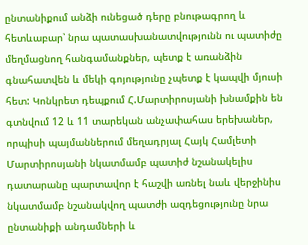ընտանիքում անձի ունեցած դերը բնութագրող և հետևաբար՝ նրա պատասխանատվությունն ու պատիժը մեղմացնող հանգամանքներ, պետք է առանձին գնահատվեն և մեկի գոյությունը չպետք է կապվի մյուսի հետ: Կոնկրետ դեպքում Հ.Մարտիրոսյանի խնամքին են գտնվում 12 և 11 տարեկան անչափահաս երեխաներ, որպիսի պայմաններում մեղադրյալ Հայկ Համլետի Մարտիրոսյանի նկատմամբ պատիժ նշանակելիս դատարանը պարտավոր է հաշվի առնել նաև վերջինիս նկատմամբ նշանակվող պատժի ազդեցությունը նրա ընտանիքի անդամների և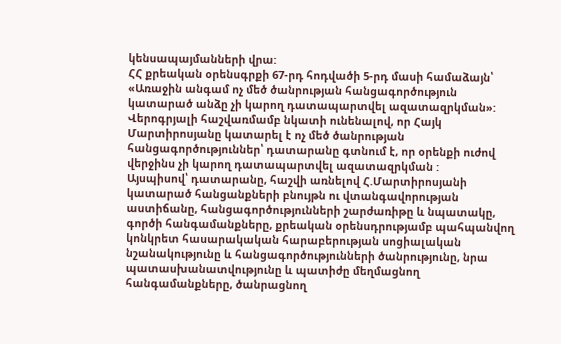կենսապայմանների վրա:
ՀՀ քրեական օրենսգրքի 67-րդ հոդվածի 5-րդ մասի համաձայն՝
«Առաջին անգամ ոչ մեծ ծանրության հանցագործություն կատարած անձը չի կարող դատապարտվել ազատազրկման»:
Վերոգրյալի հաշվառմամբ նկատի ունենալով, որ Հայկ Մարտիրոսյանը կատարել է ոչ մեծ ծանրության հանցագործություններ՝ դատարանը գտնում է, որ օրենքի ուժով վերջինս չի կարող դատապարտվել ազատազրկման :
Այսպիսով՝ դատարանը, հաշվի առնելով Հ.Մարտիրոսյանի կատարած հանցանքների բնույթն ու վտանգավորության աստիճանը, հանցագործությունների շարժառիթը և նպատակը, գործի հանգամանքները, քրեական օրենսդրությամբ պահպանվող կոնկրետ հասարակական հարաբերության սոցիալական նշանակությունը և հանցագործությունների ծանրությունը, նրա պատասխանատվությունը և պատիժը մեղմացնող հանգամանքները, ծանրացնող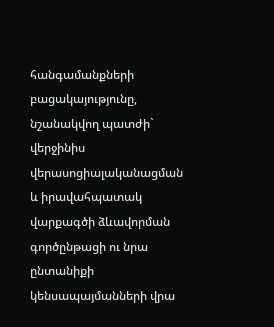հանգամանքների բացակայությունը, նշանակվող պատժի` վերջինիս վերասոցիալականացման և իրավահպատակ վարքագծի ձևավորման գործընթացի ու նրա ընտանիքի կենսապայմանների վրա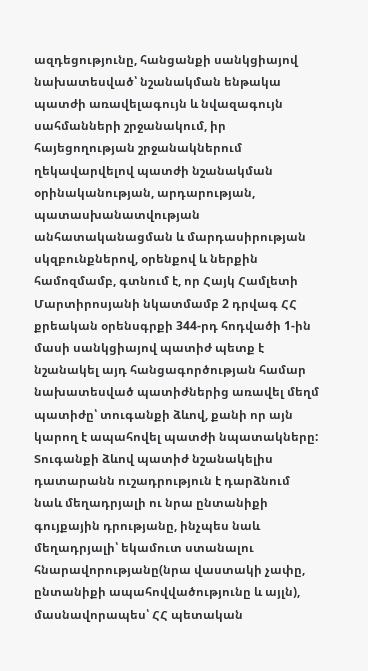ազդեցությունը, հանցանքի սանկցիայով նախատեսված՝ նշանակման ենթակա պատժի առավելագույն և նվազագույն սահմանների շրջանակում, իր հայեցողության շրջանակներում ղեկավարվելով պատժի նշանակման օրինականության, արդարության, պատասխանատվության անհատականացման և մարդասիրության սկզբունքներով, օրենքով և ներքին համոզմամբ, գտնում է, որ Հայկ Համլետի Մարտիրոսյանի նկատմամբ 2 դրվագ ՀՀ քրեական օրենսգրքի 344-րդ հոդվածի 1-ին մասի սանկցիայով պատիժ պետք է նշանակել այդ հանցագործության համար նախատեսված պատիժներից առավել մեղմ պատիժը՝ տուգանքի ձևով, քանի որ այն կարող է ապահովել պատժի նպատակները:
Տուգանքի ձևով պատիժ նշանակելիս դատարանն ուշադրություն է դարձնում նաև մեղադրյալի ու նրա ընտանիքի գույքային դրությանը, ինչպես նաև մեղադրյալի՝ եկամուտ ստանալու հնարավորությանը(նրա վաստակի չափը, ընտանիքի ապահովվածությունը և այլն), մասնավորապես՝ ՀՀ պետական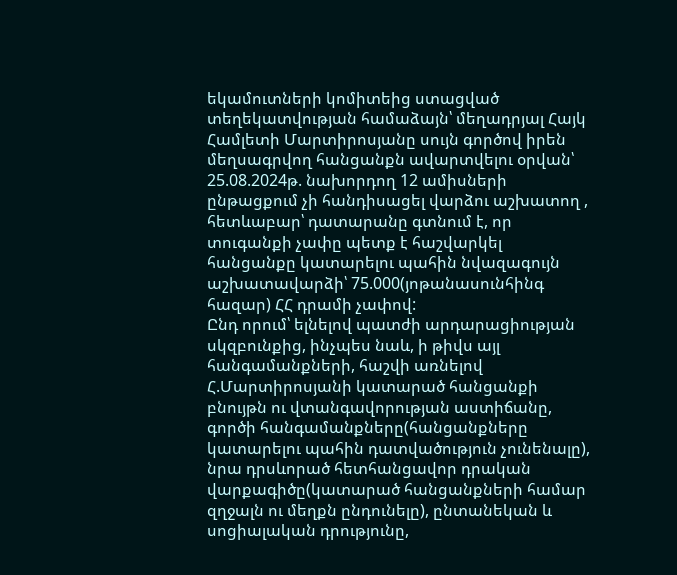եկամուտների կոմիտեից ստացված տեղեկատվության համաձայն՝ մեղադրյալ Հայկ Համլետի Մարտիրոսյանը սույն գործով իրեն մեղսագրվող հանցանքն ավարտվելու օրվան՝ 25.08.2024թ. նախորդող 12 ամիսների ընթացքում չի հանդիսացել վարձու աշխատող , հետևաբար՝ դատարանը գտնում է, որ տուգանքի չափը պետք է հաշվարկել հանցանքը կատարելու պահին նվազագույն աշխատավարձի՝ 75.000(յոթանասունհինգ հազար) ՀՀ դրամի չափով:
Ընդ որում՝ ելնելով պատժի արդարացիության սկզբունքից, ինչպես նաև, ի թիվս այլ հանգամանքների, հաշվի առնելով Հ.Մարտիրոսյանի կատարած հանցանքի բնույթն ու վտանգավորության աստիճանը, գործի հանգամանքները(հանցանքները կատարելու պահին դատվածություն չունենալը), նրա դրսևորած հետհանցավոր դրական վարքագիծը(կատարած հանցանքների համար զղջալն ու մեղքն ընդունելը), ընտանեկան և սոցիալական դրությունը,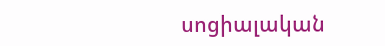սոցիալական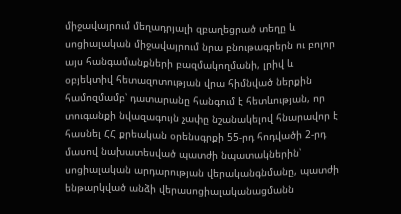միջավայրում մեղադրյալի զբաղեցրած տեղը և սոցիալական միջավայրում նրա բնութագրերն ու բոլոր այս հանգամանքների բազմակողմանի, լրիվ և օբյեկտիվ հետազոտության վրա հիմնված ներքին համոզմամբ՝ դատարանը հանգում է հետևության, որ տուգանքի նվազագույն չափը նշանակելով հնարավոր է հասնել ՀՀ քրեական օրենսգրքի 55-րդ հոդվածի 2-րդ մասով նախատեսված պատժի նպատակներին՝ սոցիալական արդարության վերականգնմանը, պատժի ենթարկված անձի վերասոցիալականացմանն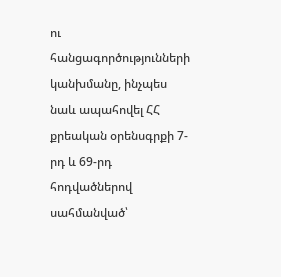ու հանցագործությունների կանխմանը, ինչպես նաև ապահովել ՀՀ քրեական օրենսգրքի 7-րդ և 69-րդ հոդվածներով սահմանված՝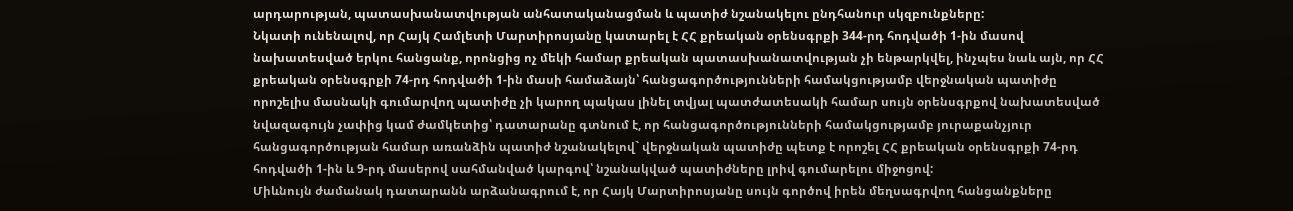արդարության, պատասխանատվության անհատականացման և պատիժ նշանակելու ընդհանուր սկզբունքները:
Նկատի ունենալով, որ Հայկ Համլետի Մարտիրոսյանը կատարել է ՀՀ քրեական օրենսգրքի 344-րդ հոդվածի 1-ին մասով նախատեսված երկու հանցանք, որոնցից ոչ մեկի համար քրեական պատասխանատվության չի ենթարկվել, ինչպես նաև այն, որ ՀՀ քրեական օրենսգրքի 74-րդ հոդվածի 1-ին մասի համաձայն՝ հանցագործությունների համակցությամբ վերջնական պատիժը որոշելիս մասնակի գումարվող պատիժը չի կարող պակաս լինել տվյալ պատժատեսակի համար սույն օրենսգրքով նախատեսված նվազագույն չափից կամ ժամկետից՝ դատարանը գտնում է, որ հանցագործությունների համակցությամբ յուրաքանչյուր հանցագործության համար առանձին պատիժ նշանակելով` վերջնական պատիժը պետք է որոշել ՀՀ քրեական օրենսգրքի 74-րդ հոդվածի 1-ին և 9-րդ մասերով սահմանված կարգով՝ նշանակված պատիժները լրիվ գումարելու միջոցով:
Միևնույն ժամանակ դատարանն արձանագրում է, որ Հայկ Մարտիրոսյանը սույն գործով իրեն մեղսագրվող հանցանքները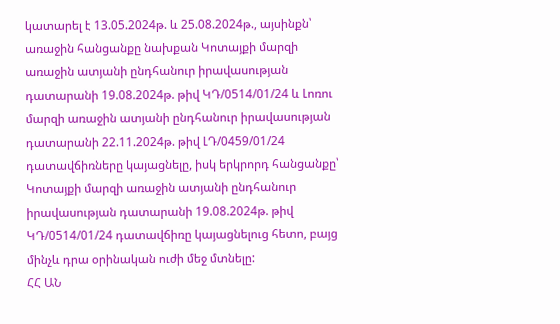կատարել է 13.05.2024թ. և 25.08.2024թ., այսինքն՝ առաջին հանցանքը նախքան Կոտայքի մարզի առաջին ատյանի ընդհանուր իրավասության դատարանի 19.08.2024թ. թիվ ԿԴ/0514/01/24 և Լոռու մարզի առաջին ատյանի ընդհանուր իրավասության դատարանի 22.11.2024թ. թիվ ԼԴ/0459/01/24 դատավճիռները կայացնելը, իսկ երկրորդ հանցանքը՝ Կոտայքի մարզի առաջին ատյանի ընդհանուր իրավասության դատարանի 19.08.2024թ. թիվ ԿԴ/0514/01/24 դատավճիռը կայացնելուց հետո, բայց մինչև դրա օրինական ուժի մեջ մտնելը:
ՀՀ ԱՆ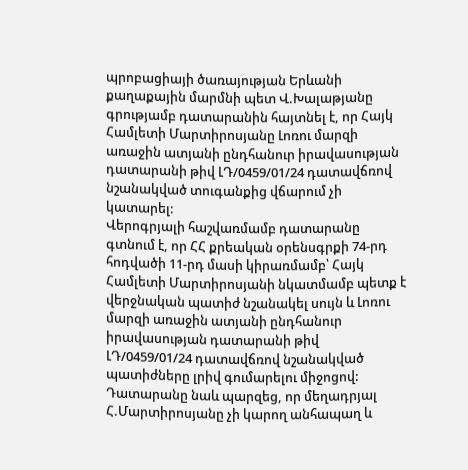պրոբացիայի ծառայության Երևանի քաղաքային մարմնի պետ Վ.Խալաթյանը գրությամբ դատարանին հայտնել է, որ Հայկ Համլետի Մարտիրոսյանը Լոռու մարզի առաջին ատյանի ընդհանուր իրավասության դատարանի թիվ ԼԴ/0459/01/24 դատավճռով նշանակված տուգանքից վճարում չի կատարել:
Վերոգրյալի հաշվառմամբ դատարանը գտնում է, որ ՀՀ քրեական օրենսգրքի 74-րդ հոդվածի 11-րդ մասի կիրառմամբ՝ Հայկ Համլետի Մարտիրոսյանի նկատմամբ պետք է վերջնական պատիժ նշանակել սույն և Լոռու մարզի առաջին ատյանի ընդհանուր իրավասության դատարանի թիվ ԼԴ/0459/01/24 դատավճռով նշանակված պատիժները լրիվ գումարելու միջոցով:
Դատարանը նաև պարզեց, որ մեղադրյալ Հ.Մարտիրոսյանը չի կարող անհապաղ և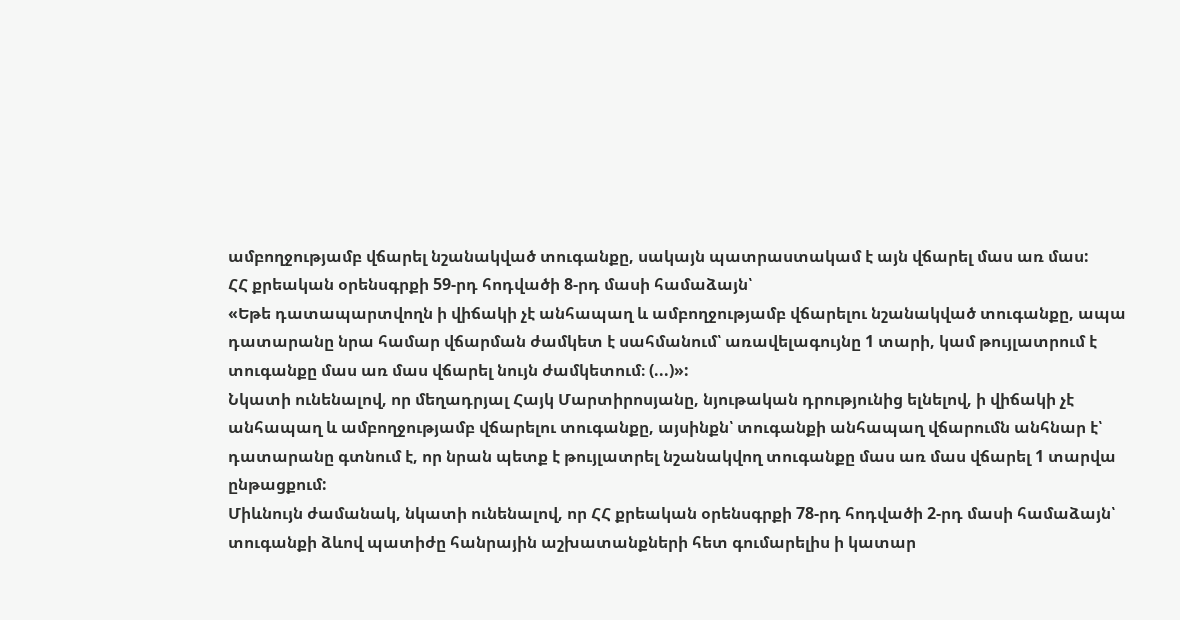ամբողջությամբ վճարել նշանակված տուգանքը, սակայն պատրաստակամ է այն վճարել մաս առ մաս:
ՀՀ քրեական օրենսգրքի 59-րդ հոդվածի 8-րդ մասի համաձայն՝
«Եթե դատապարտվողն ի վիճակի չէ անհապաղ և ամբողջությամբ վճարելու նշանակված տուգանքը, ապա դատարանը նրա համար վճարման ժամկետ է սահմանում՝ առավելագույնը 1 տարի, կամ թույլատրում է տուգանքը մաս առ մաս վճարել նույն ժամկետում։ (...)»:
Նկատի ունենալով, որ մեղադրյալ Հայկ Մարտիրոսյանը, նյութական դրությունից ելնելով, ի վիճակի չէ անհապաղ և ամբողջությամբ վճարելու տուգանքը, այսինքն՝ տուգանքի անհապաղ վճարումն անհնար է՝ դատարանը գտնում է, որ նրան պետք է թույլատրել նշանակվող տուգանքը մաս առ մաս վճարել 1 տարվա ընթացքում:
Միևնույն ժամանակ, նկատի ունենալով, որ ՀՀ քրեական օրենսգրքի 78-րդ հոդվածի 2-րդ մասի համաձայն՝ տուգանքի ձևով պատիժը հանրային աշխատանքների հետ գումարելիս ի կատար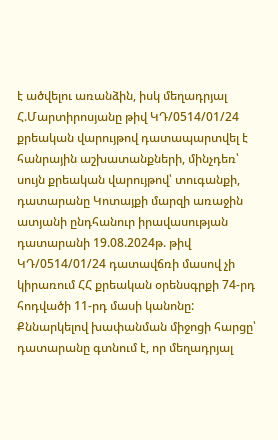է ածվելու առանձին, իսկ մեղադրյալ Հ.Մարտիրոսյանը թիվ ԿԴ/0514/01/24 քրեական վարույթով դատապարտվել է հանրային աշխատանքների, մինչդեռ՝ սույն քրեական վարույթով՝ տուգանքի, դատարանը Կոտայքի մարզի առաջին ատյանի ընդհանուր իրավասության դատարանի 19.08.2024թ. թիվ ԿԴ/0514/01/24 դատավճռի մասով չի կիրառում ՀՀ քրեական օրենսգրքի 74-րդ հոդվածի 11-րդ մասի կանոնը:
Քննարկելով խափանման միջոցի հարցը՝ դատարանը գտնում է, որ մեղադրյալ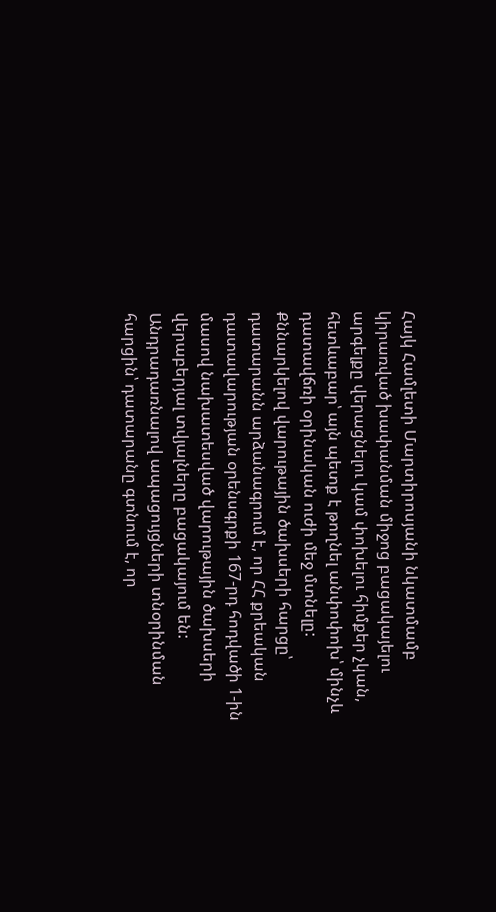Հայկ Համլետի Մարտիրոսյանի նկատմամբ կիրառված խափանման միջոց բացակայելու արգելքը վերացնելու կամ փոխելու հիմքեր չկան, հետևաբար՝ այն պետք է թողնել անփոփոխ՝ մինչև դատավճռի օրինական ուժի մեջ մտնելը:
Քննարկելով վարութային ծախսերի հարցը՝ դատարանն արձանագրում է, որ ՀՀ քրեական դատավարության օրենսգրքի 167-րդ հոդվածի 1-ին մասով նախատեսված վարութային ծախսերի վերաբերյալ տվյալները բացակայում են:
Անդրադառնալով ապացույցների տնօրինման հարցին՝ դատարանը գտնում է, որ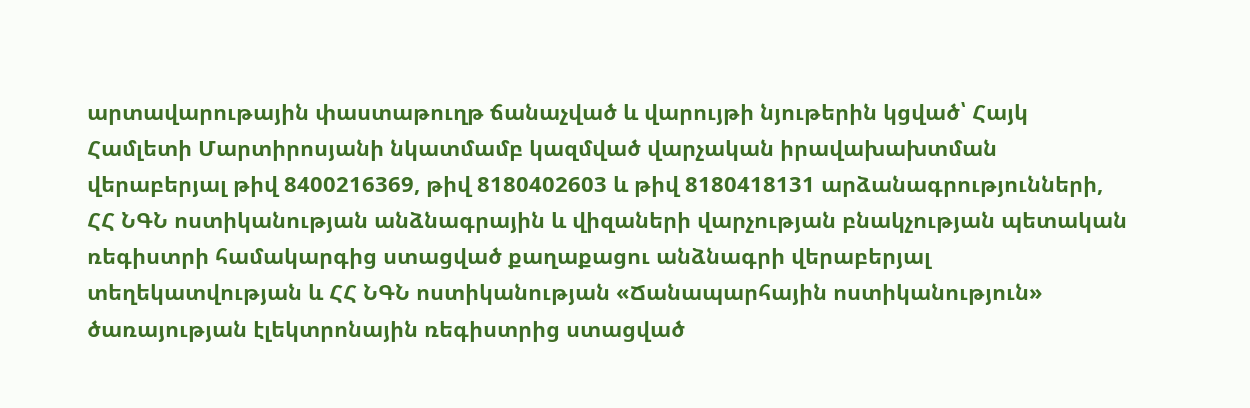արտավարութային փաստաթուղթ ճանաչված և վարույթի նյութերին կցված՝ Հայկ Համլետի Մարտիրոսյանի նկատմամբ կազմված վարչական իրավախախտման վերաբերյալ թիվ 8400216369, թիվ 8180402603 և թիվ 8180418131 արձանագրությունների, ՀՀ ՆԳՆ ոստիկանության անձնագրային և վիզաների վարչության բնակչության պետական ռեգիստրի համակարգից ստացված քաղաքացու անձնագրի վերաբերյալ տեղեկատվության և ՀՀ ՆԳՆ ոստիկանության «Ճանապարհային ոստիկանություն» ծառայության էլեկտրոնային ռեգիստրից ստացված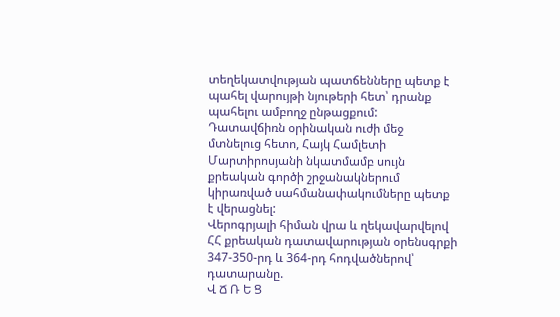տեղեկատվության պատճենները պետք է պահել վարույթի նյութերի հետ՝ դրանք պահելու ամբողջ ընթացքում:
Դատավճիռն օրինական ուժի մեջ մտնելուց հետո, Հայկ Համլետի Մարտիրոսյանի նկատմամբ սույն քրեական գործի շրջանակներում կիրառված սահմանափակումները պետք է վերացնել:
Վերոգրյալի հիման վրա և ղեկավարվելով ՀՀ քրեական դատավարության օրենսգրքի 347-350-րդ և 364-րդ հոդվածներով՝ դատարանը.
Վ Ճ Ռ Ե Ց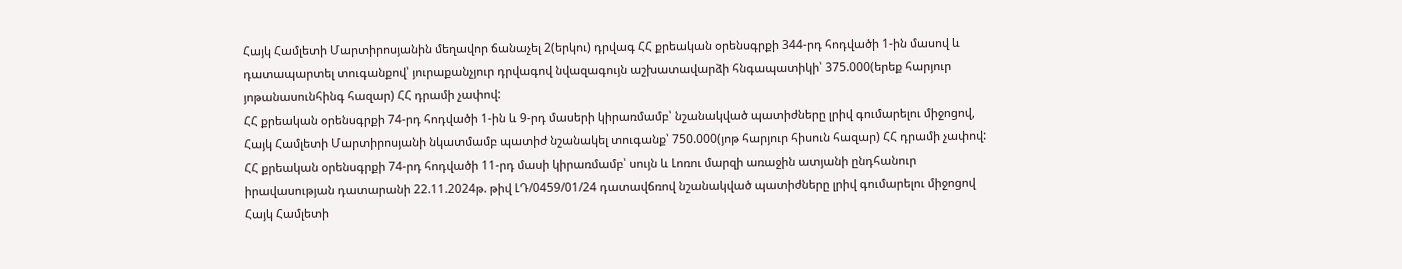Հայկ Համլետի Մարտիրոսյանին մեղավոր ճանաչել 2(երկու) դրվագ ՀՀ քրեական օրենսգրքի 344-րդ հոդվածի 1-ին մասով և դատապարտել տուգանքով՝ յուրաքանչյուր դրվագով նվազագույն աշխատավարձի հնգապատիկի՝ 375.000(երեք հարյուր յոթանասունհինգ հազար) ՀՀ դրամի չափով:
ՀՀ քրեական օրենսգրքի 74-րդ հոդվածի 1-ին և 9-րդ մասերի կիրառմամբ՝ նշանակված պատիժները լրիվ գումարելու միջոցով, Հայկ Համլետի Մարտիրոսյանի նկատմամբ պատիժ նշանակել տուգանք՝ 750.000(յոթ հարյուր հիսուն հազար) ՀՀ դրամի չափով:
ՀՀ քրեական օրենսգրքի 74-րդ հոդվածի 11-րդ մասի կիրառմամբ՝ սույն և Լոռու մարզի առաջին ատյանի ընդհանուր իրավասության դատարանի 22.11.2024թ. թիվ ԼԴ/0459/01/24 դատավճռով նշանակված պատիժները լրիվ գումարելու միջոցով Հայկ Համլետի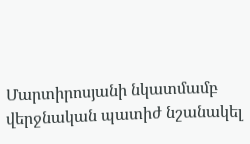Մարտիրոսյանի նկատմամբ վերջնական պատիժ նշանակել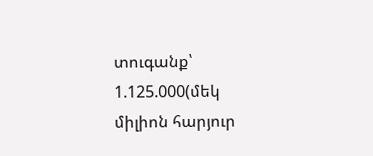տուգանք՝ 1.125.000(մեկ միլիոն հարյուր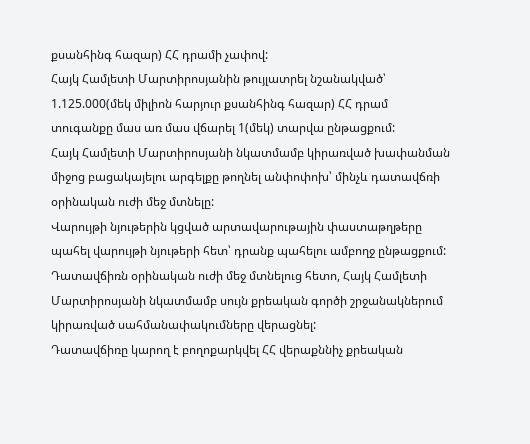քսանհինգ հազար) ՀՀ դրամի չափով:
Հայկ Համլետի Մարտիրոսյանին թույլատրել նշանակված՝ 1.125.000(մեկ միլիոն հարյուր քսանհինգ հազար) ՀՀ դրամ տուգանքը մաս առ մաս վճարել 1(մեկ) տարվա ընթացքում:
Հայկ Համլետի Մարտիրոսյանի նկատմամբ կիրառված խափանման միջոց բացակայելու արգելքը թողնել անփոփոխ՝ մինչև դատավճռի օրինական ուժի մեջ մտնելը:
Վարույթի նյութերին կցված արտավարութային փաստաթղթերը պահել վարույթի նյութերի հետ՝ դրանք պահելու ամբողջ ընթացքում:
Դատավճիռն օրինական ուժի մեջ մտնելուց հետո, Հայկ Համլետի Մարտիրոսյանի նկատմամբ սույն քրեական գործի շրջանակներում կիրառված սահմանափակումները վերացնել:
Դատավճիռը կարող է բողոքարկվել ՀՀ վերաքննիչ քրեական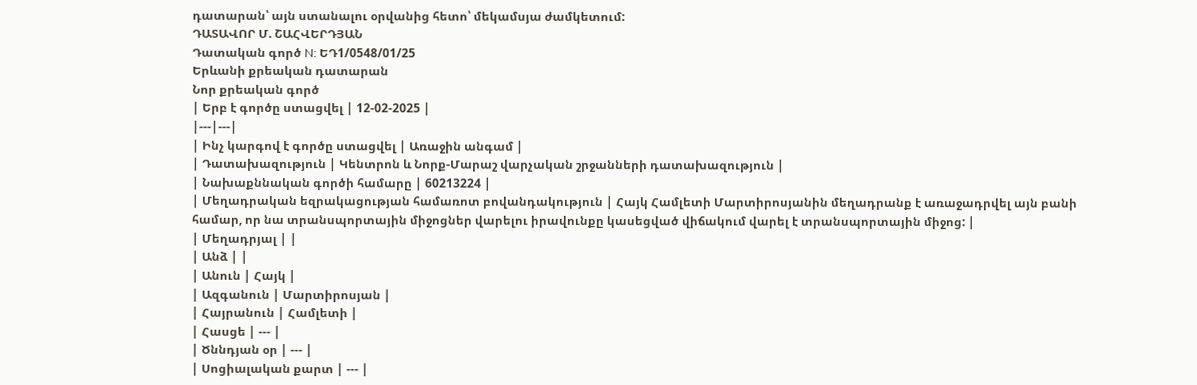դատարան՝ այն ստանալու օրվանից հետո՝ մեկամսյա ժամկետում:
ԴԱՏԱՎՈՐ Մ. ՇԱՀՎԵՐԴՅԱՆ
Դատական գործ N: ԵԴ1/0548/01/25
Երևանի քրեական դատարան
Նոր քրեական գործ
| Երբ է գործը ստացվել | 12-02-2025 |
|---|---|
| Ինչ կարգով է գործը ստացվել | Առաջին անգամ |
| Դատախազություն | Կենտրոն և Նորք-Մարաշ վարչական շրջանների դատախազություն |
| Նախաքննական գործի համարը | 60213224 |
| Մեղադրական եզրակացության համառոտ բովանդակություն | Հայկ Համլետի Մարտիրոսյանին մեղադրանք է առաջադրվել այն բանի համար, որ նա տրանսպորտային միջոցներ վարելու իրավունքը կասեցված վիճակում վարել է տրանսպորտային միջոց: |
| Մեղադրյալ | |
| Անձ | |
| Անուն | Հայկ |
| Ազգանուն | Մարտիրոսյան |
| Հայրանուն | Համլետի |
| Հասցե | --- |
| Ծննդյան օր | --- |
| Սոցիալական քարտ | --- |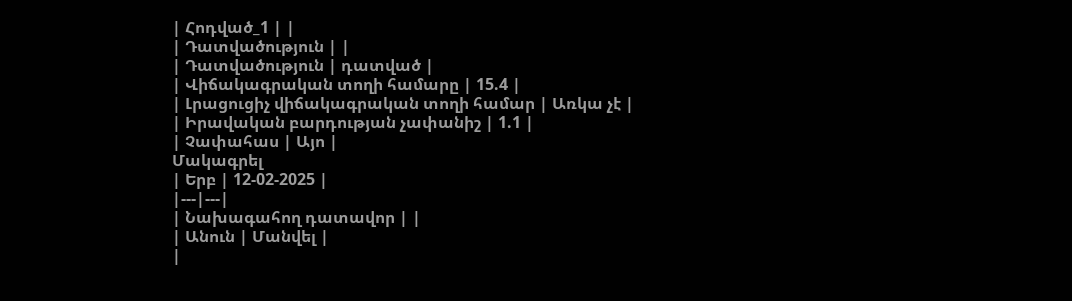| Հոդված_1 | |
| Դատվածություն | |
| Դատվածություն | դատված |
| Վիճակագրական տողի համարը | 15.4 |
| Լրացուցիչ վիճակագրական տողի համար | Առկա չէ |
| Իրավական բարդության չափանիշ | 1.1 |
| Չափահաս | Այո |
Մակագրել
| Երբ | 12-02-2025 |
|---|---|
| Նախագահող դատավոր | |
| Անուն | Մանվել |
|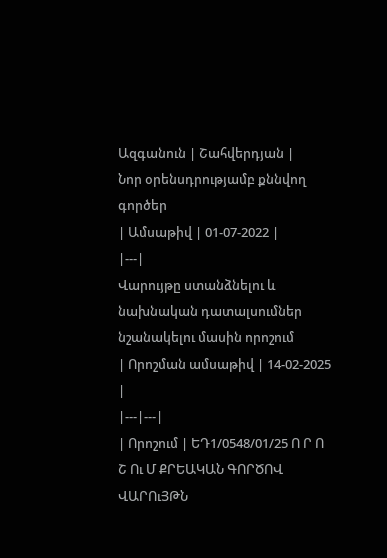Ազգանուն | Շահվերդյան |
Նոր օրենսդրությամբ քննվող գործեր
| Ամսաթիվ | 01-07-2022 |
|---|
Վարույթը ստանձնելու և նախնական դատալսումներ նշանակելու մասին որոշում
| Որոշման ամսաթիվ | 14-02-2025 |
|---|---|
| Որոշում | ԵԴ1/0548/01/25 Ո Ր Ո Շ Ու Մ ՔՐԵԱԿԱՆ ԳՈՐԾՈՎ ՎԱՐՈւՅԹՆ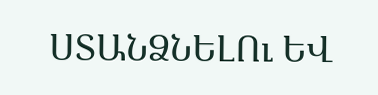ՍՏԱՆՁՆԵԼՈւ ԵՎ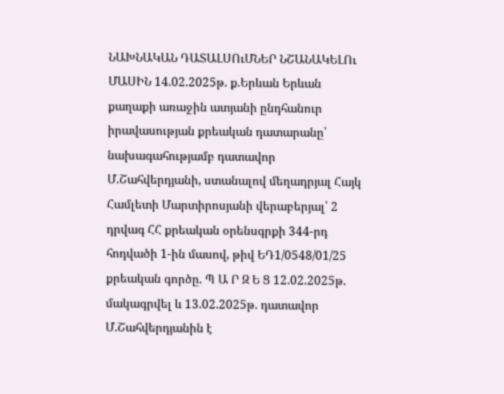ՆԱԽՆԱԿԱՆ ԴԱՏԱԼՍՈւՄՆԵՐ ՆՇԱՆԱԿԵԼՈւ ՄԱՍԻՆ 14.02.2025թ. ք.Երևան Երևան քաղաքի առաջին ատյանի ընդհանուր իրավասության քրեական դատարանը՝ նախագահությամբ դատավոր Մ.Շահվերդյանի, ստանալով մեղադրյալ Հայկ Համլետի Մարտիրոսյանի վերաբերյալ՝ 2 դրվագ ՀՀ քրեական օրենսգրքի 344-րդ հոդվածի 1-ին մասով, թիվ ԵԴ1/0548/01/25 քրեական գործը. Պ Ա Ր Զ Ե Ց 12.02.2025թ. մակագրվել և 13.02.2025թ. դատավոր Մ.Շահվերդյանին է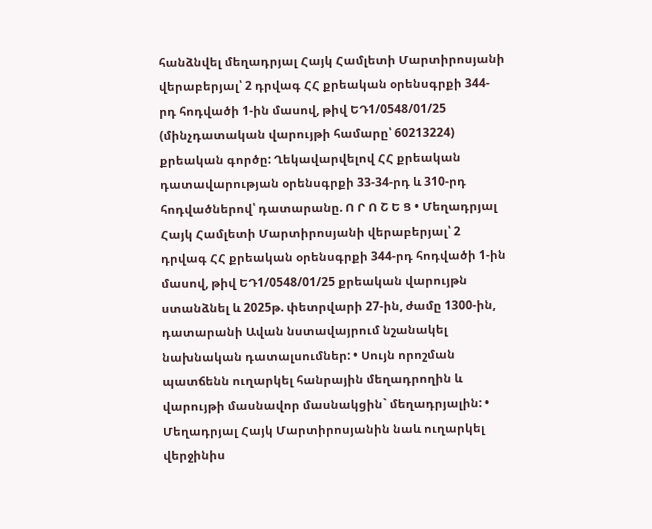հանձնվել մեղադրյալ Հայկ Համլետի Մարտիրոսյանի վերաբերյալ՝ 2 դրվագ ՀՀ քրեական օրենսգրքի 344-րդ հոդվածի 1-ին մասով, թիվ ԵԴ1/0548/01/25 (մինչդատական վարույթի համարը՝ 60213224) քրեական գործը: Ղեկավարվելով ՀՀ քրեական դատավարության օրենսգրքի 33-34-րդ և 310-րդ հոդվածներով՝ դատարանը. Ո Ր Ո Շ Ե Ց • Մեղադրյալ Հայկ Համլետի Մարտիրոսյանի վերաբերյալ՝ 2 դրվագ ՀՀ քրեական օրենսգրքի 344-րդ հոդվածի 1-ին մասով, թիվ ԵԴ1/0548/01/25 քրեական վարույթն ստանձնել և 2025թ. փետրվարի 27-ին, ժամը 1300-ին, դատարանի Ավան նստավայրում նշանակել նախնական դատալսումներ: • Սույն որոշման պատճենն ուղարկել հանրային մեղադրողին և վարույթի մասնավոր մասնակցին` մեղադրյալին: • Մեղադրյալ Հայկ Մարտիրոսյանին նաև ուղարկել վերջինիս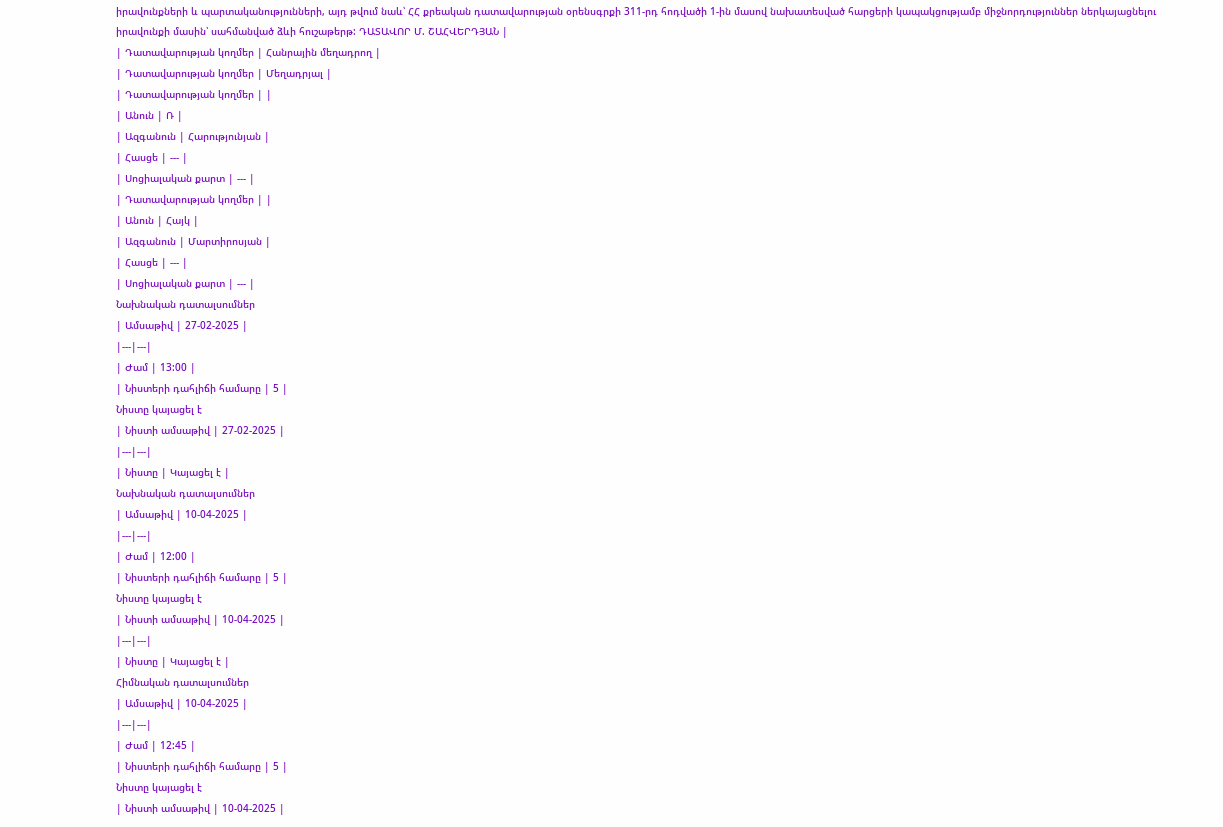իրավունքների և պարտականությունների, այդ թվում նաև՝ ՀՀ քրեական դատավարության օրենսգրքի 311-րդ հոդվածի 1-ին մասով նախատեսված հարցերի կապակցությամբ միջնորդություններ ներկայացնելու իրավունքի մասին՝ սահմանված ձևի հուշաթերթ: ԴԱՏԱՎՈՐ Մ. ՇԱՀՎԵՐԴՅԱՆ |
| Դատավարության կողմեր | Հանրային մեղադրող |
| Դատավարության կողմեր | Մեղադրյալ |
| Դատավարության կողմեր | |
| Անուն | Ռ |
| Ազգանուն | Հարությունյան |
| Հասցե | --- |
| Սոցիալական քարտ | --- |
| Դատավարության կողմեր | |
| Անուն | Հայկ |
| Ազգանուն | Մարտիրոսյան |
| Հասցե | --- |
| Սոցիալական քարտ | --- |
Նախնական դատալսումներ
| Ամսաթիվ | 27-02-2025 |
|---|---|
| Ժամ | 13:00 |
| Նիստերի դահլիճի համարը | 5 |
Նիստը կայացել է
| Նիստի ամսաթիվ | 27-02-2025 |
|---|---|
| Նիստը | Կայացել է |
Նախնական դատալսումներ
| Ամսաթիվ | 10-04-2025 |
|---|---|
| Ժամ | 12:00 |
| Նիստերի դահլիճի համարը | 5 |
Նիստը կայացել է
| Նիստի ամսաթիվ | 10-04-2025 |
|---|---|
| Նիստը | Կայացել է |
Հիմնական դատալսումներ
| Ամսաթիվ | 10-04-2025 |
|---|---|
| Ժամ | 12:45 |
| Նիստերի դահլիճի համարը | 5 |
Նիստը կայացել է
| Նիստի ամսաթիվ | 10-04-2025 |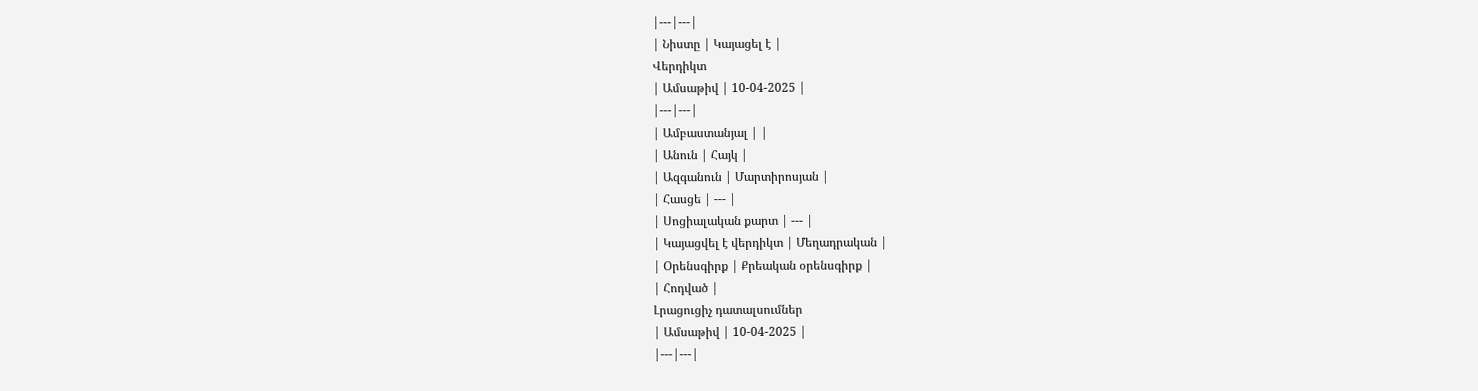|---|---|
| Նիստը | Կայացել է |
Վերդիկտ
| Ամսաթիվ | 10-04-2025 |
|---|---|
| Ամբաստանյալ | |
| Անուն | Հայկ |
| Ազգանուն | Մարտիրոսյան |
| Հասցե | --- |
| Սոցիալական քարտ | --- |
| Կայացվել է վերդիկտ | Մեղադրական |
| Օրենսգիրք | Քրեական օրենսգիրք |
| Հոդված |
Լրացուցիչ դատալսումներ
| Ամսաթիվ | 10-04-2025 |
|---|---|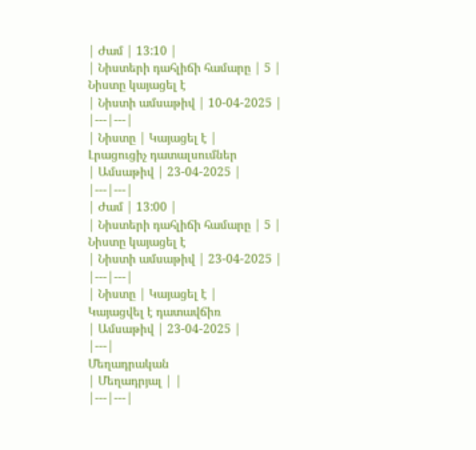| Ժամ | 13:10 |
| Նիստերի դահլիճի համարը | 5 |
Նիստը կայացել է
| Նիստի ամսաթիվ | 10-04-2025 |
|---|---|
| Նիստը | Կայացել է |
Լրացուցիչ դատալսումներ
| Ամսաթիվ | 23-04-2025 |
|---|---|
| Ժամ | 13:00 |
| Նիստերի դահլիճի համարը | 5 |
Նիստը կայացել է
| Նիստի ամսաթիվ | 23-04-2025 |
|---|---|
| Նիստը | Կայացել է |
Կայացվել է դատավճիռ
| Ամսաթիվ | 23-04-2025 |
|---|
Մեղադրական
| Մեղադրյալ | |
|---|---|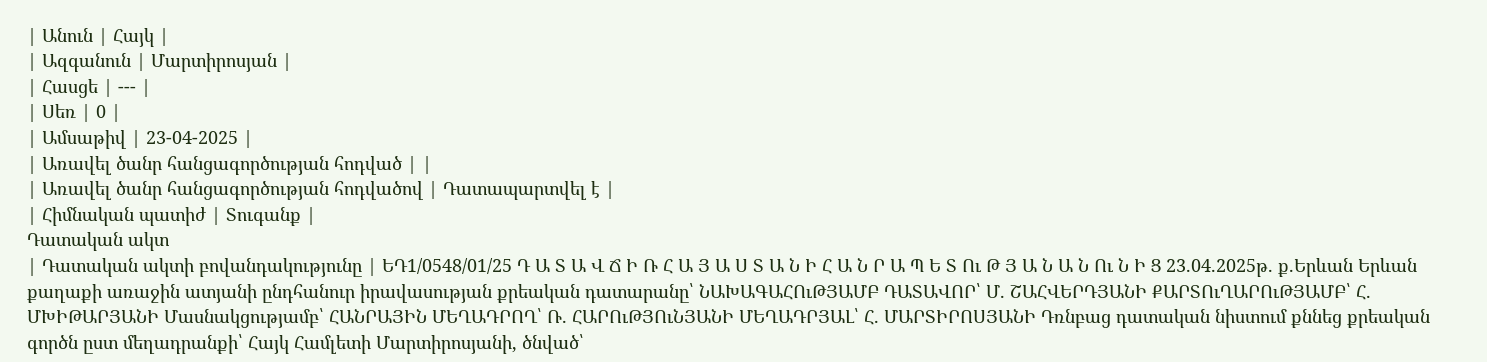| Անուն | Հայկ |
| Ազգանուն | Մարտիրոսյան |
| Հասցե | --- |
| Սեռ | 0 |
| Ամսաթիվ | 23-04-2025 |
| Առավել ծանր հանցագործության հոդված | |
| Առավել ծանր հանցագործության հոդվածով | Դատապարտվել է |
| Հիմնական պատիժ | Տուգանք |
Դատական ակտ
| Դատական ակտի բովանդակությունը | ԵԴ1/0548/01/25 Դ Ա Տ Ա Վ Ճ Ի Ռ Հ Ա Յ Ա Ս Տ Ա Ն Ի Հ Ա Ն Ր Ա Պ Ե Տ Ու Թ Յ Ա Ն Ա Ն Ու Ն Ի Ց 23.04.2025թ. ք.Երևան Երևան քաղաքի առաջին ատյանի ընդհանուր իրավասության քրեական դատարանը՝ ՆԱԽԱԳԱՀՈւԹՅԱՄԲ ԴԱՏԱՎՈՐ՝ Մ. ՇԱՀՎԵՐԴՅԱՆԻ ՔԱՐՏՈւՂԱՐՈւԹՅԱՄԲ՝ Հ. ՄԽԻԹԱՐՅԱՆԻ Մասնակցությամբ՝ ՀԱՆՐԱՅԻՆ ՄԵՂԱԴՐՈՂ՝ Ռ. ՀԱՐՈւԹՅՈւՆՅԱՆԻ ՄԵՂԱԴՐՅԱԼ՝ Հ. ՄԱՐՏԻՐՈՍՅԱՆԻ Դռնբաց դատական նիստում քննեց քրեական գործն ըստ մեղադրանքի՝ Հայկ Համլետի Մարտիրոսյանի, ծնված՝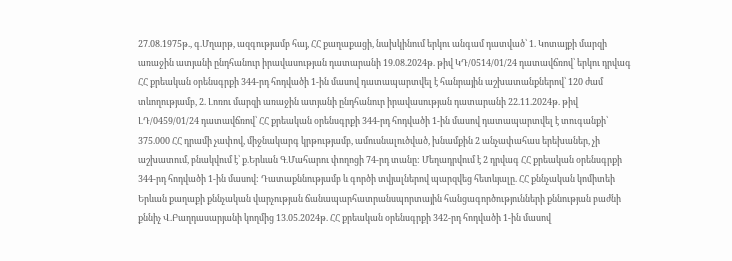27.08.1975թ., գ.Մղարթ, ազգությամբ հայ, ՀՀ քաղաքացի, նախկինում երկու անգամ դատված՝ 1. Կոտայքի մարզի առաջին ատյանի ընդհանուր իրավասության դատարանի 19.08.2024թ. թիվ ԿԴ/0514/01/24 դատավճռով՝ երկու դրվագ ՀՀ քրեական օրենսգրքի 344-րդ հոդվածի 1-ին մասով դատապարտվել է հանրային աշխատանքներով՝ 120 ժամ տևողությամբ, 2. Լոռու մարզի առաջին ատյանի ընդհանուր իրավասության դատարանի 22.11.2024թ. թիվ ԼԴ/0459/01/24 դատավճռով՝ ՀՀ քրեական օրենսգրքի 344-րդ հոդվածի 1-ին մասով դատապարտվել է տուգանքի՝ 375.000 ՀՀ դրամի չափով, միջնակարգ կրթությամբ, ամուսնալուծված, խնամքին 2 անչափահաս երեխաներ, չի աշխատում, բնակվում է՝ ք.Երևան Գ.Մահարու փողոցի 74-րդ տանը: Մեղադրվում է 2 դրվագ ՀՀ քրեական օրենսգրքի 344-րդ հոդվածի 1-ին մասով: Դատաքննությամբ և գործի տվյալներով պարզվեց հետևյալը. ՀՀ քննչական կոմիտեի Երևան քաղաքի քննչական վարչության ճանապարհատրանսպորտային հանցագործությունների քննության բաժնի քննիչ Վ.Բաղդասարյանի կողմից 13.05.2024թ. ՀՀ քրեական օրենսգրքի 342-րդ հոդվածի 1-ին մասով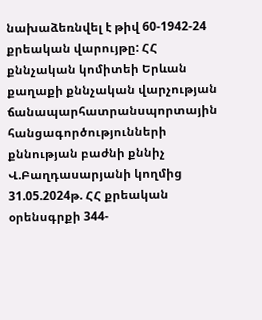նախաձեռնվել է թիվ 60-1942-24 քրեական վարույթը: ՀՀ քննչական կոմիտեի Երևան քաղաքի քննչական վարչության ճանապարհատրանսպորտային հանցագործությունների քննության բաժնի քննիչ Վ.Բաղդասարյանի կողմից 31.05.2024թ. ՀՀ քրեական օրենսգրքի 344-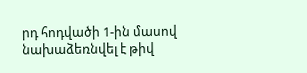րդ հոդվածի 1-ին մասով նախաձեռնվել է թիվ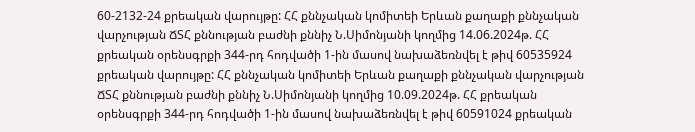60-2132-24 քրեական վարույթը: ՀՀ քննչական կոմիտեի Երևան քաղաքի քննչական վարչության ՃՏՀ քննության բաժնի քննիչ Ն.Սիմոնյանի կողմից 14.06.2024թ. ՀՀ քրեական օրենսգրքի 344-րդ հոդվածի 1-ին մասով նախաձեռնվել է թիվ 60535924 քրեական վարույթը: ՀՀ քննչական կոմիտեի Երևան քաղաքի քննչական վարչության ՃՏՀ քննության բաժնի քննիչ Ն.Սիմոնյանի կողմից 10.09.2024թ. ՀՀ քրեական օրենսգրքի 344-րդ հոդվածի 1-ին մասով նախաձեռնվել է թիվ 60591024 քրեական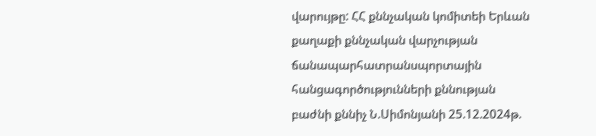վարույթը: ՀՀ քննչական կոմիտեի Երևան քաղաքի քննչական վարչության ճանապարհատրանսպորտային հանցագործությունների քննության բաժնի քննիչ Ն.Սիմոնյանի 25.12.2024թ.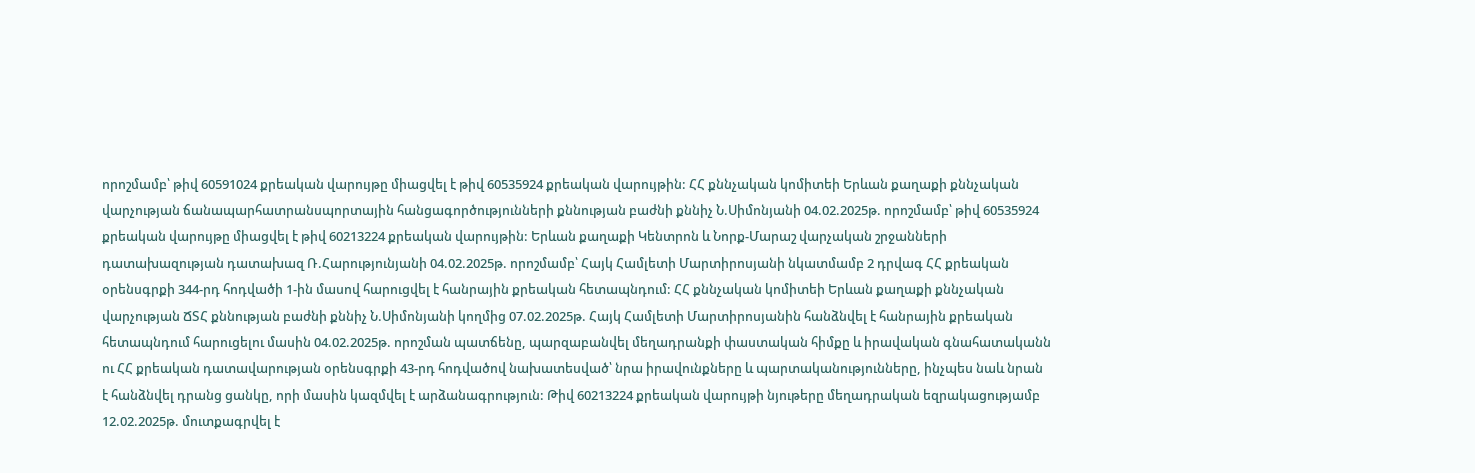որոշմամբ՝ թիվ 60591024 քրեական վարույթը միացվել է թիվ 60535924 քրեական վարույթին: ՀՀ քննչական կոմիտեի Երևան քաղաքի քննչական վարչության ճանապարհատրանսպորտային հանցագործությունների քննության բաժնի քննիչ Ն.Սիմոնյանի 04.02.2025թ. որոշմամբ՝ թիվ 60535924 քրեական վարույթը միացվել է թիվ 60213224 քրեական վարույթին: Երևան քաղաքի Կենտրոն և Նորք-Մարաշ վարչական շրջանների դատախազության դատախազ Ռ.Հարությունյանի 04.02.2025թ. որոշմամբ՝ Հայկ Համլետի Մարտիրոսյանի նկատմամբ 2 դրվագ ՀՀ քրեական օրենսգրքի 344-րդ հոդվածի 1-ին մասով հարուցվել է հանրային քրեական հետապնդում: ՀՀ քննչական կոմիտեի Երևան քաղաքի քննչական վարչության ՃՏՀ քննության բաժնի քննիչ Ն.Սիմոնյանի կողմից 07.02.2025թ. Հայկ Համլետի Մարտիրոսյանին հանձնվել է հանրային քրեական հետապնդում հարուցելու մասին 04.02.2025թ. որոշման պատճենը, պարզաբանվել մեղադրանքի փաստական հիմքը և իրավական գնահատականն ու ՀՀ քրեական դատավարության օրենսգրքի 43-րդ հոդվածով նախատեսված՝ նրա իրավունքները և պարտականությունները, ինչպես նաև նրան է հանձնվել դրանց ցանկը, որի մասին կազմվել է արձանագրություն: Թիվ 60213224 քրեական վարույթի նյութերը մեղադրական եզրակացությամբ 12.02.2025թ. մուտքագրվել է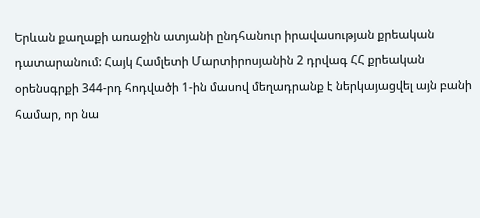Երևան քաղաքի առաջին ատյանի ընդհանուր իրավասության քրեական դատարանում: Հայկ Համլետի Մարտիրոսյանին 2 դրվագ ՀՀ քրեական օրենսգրքի 344-րդ հոդվածի 1-ին մասով մեղադրանք է ներկայացվել այն բանի համար, որ նա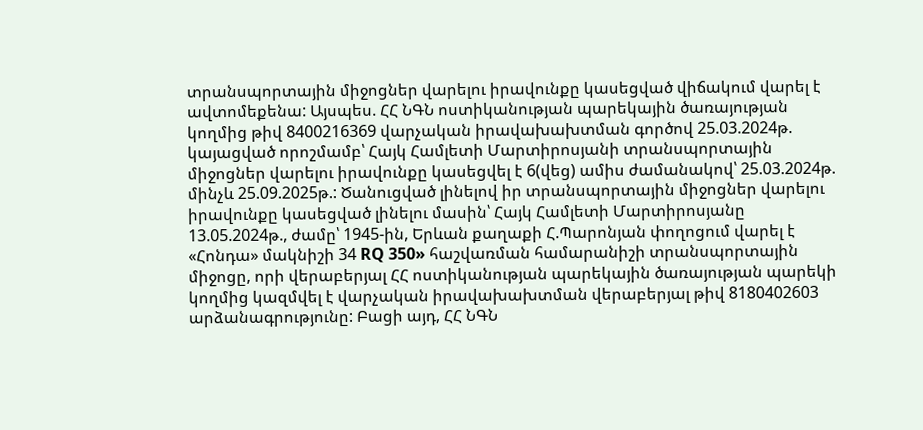տրանսպորտային միջոցներ վարելու իրավունքը կասեցված վիճակում վարել է ավտոմեքենա: Այսպես. ՀՀ ՆԳՆ ոստիկանության պարեկային ծառայության կողմից թիվ 8400216369 վարչական իրավախախտման գործով 25.03.2024թ. կայացված որոշմամբ՝ Հայկ Համլետի Մարտիրոսյանի տրանսպորտային միջոցներ վարելու իրավունքը կասեցվել է 6(վեց) ամիս ժամանակով՝ 25.03.2024թ. մինչև 25.09.2025թ.: Ծանուցված լինելով իր տրանսպորտային միջոցներ վարելու իրավունքը կասեցված լինելու մասին՝ Հայկ Համլետի Մարտիրոսյանը 13.05.2024թ., ժամը՝ 1945-ին, Երևան քաղաքի Հ.Պարոնյան փողոցում վարել է «Հոնդա» մակնիշի 34 RQ 350» հաշվառման համարանիշի տրանսպորտային միջոցը, որի վերաբերյալ ՀՀ ոստիկանության պարեկային ծառայության պարեկի կողմից կազմվել է վարչական իրավախախտման վերաբերյալ թիվ 8180402603 արձանագրությունը: Բացի այդ, ՀՀ ՆԳՆ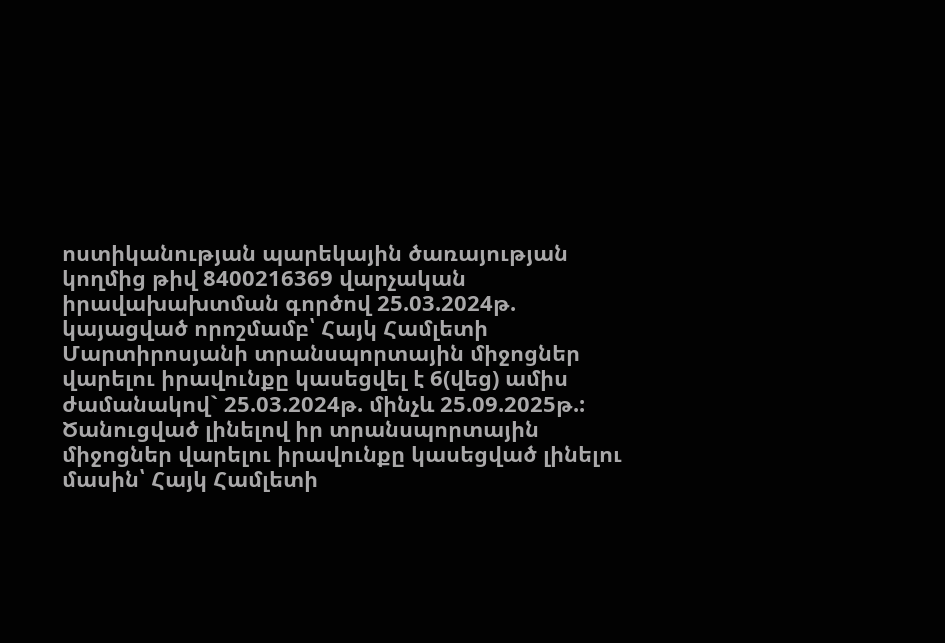ոստիկանության պարեկային ծառայության կողմից թիվ 8400216369 վարչական իրավախախտման գործով 25.03.2024թ. կայացված որոշմամբ՝ Հայկ Համլետի Մարտիրոսյանի տրանսպորտային միջոցներ վարելու իրավունքը կասեցվել է 6(վեց) ամիս ժամանակով` 25.03.2024թ. մինչև 25.09.2025թ.: Ծանուցված լինելով իր տրանսպորտային միջոցներ վարելու իրավունքը կասեցված լինելու մասին՝ Հայկ Համլետի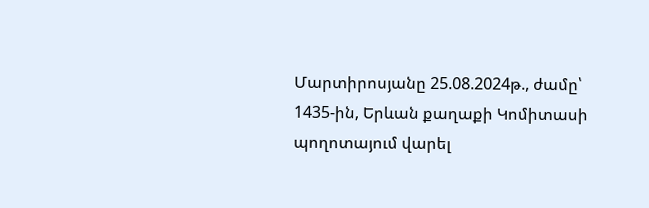Մարտիրոսյանը 25.08.2024թ., ժամը՝ 1435-ին, Երևան քաղաքի Կոմիտասի պողոտայում վարել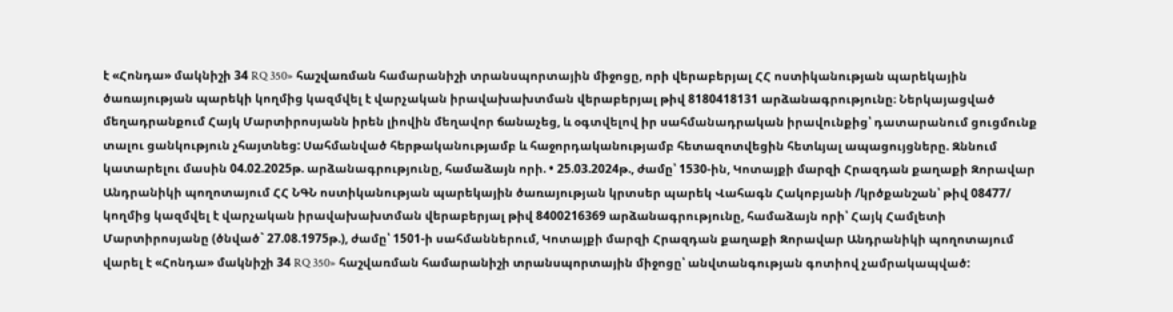է «Հոնդա» մակնիշի 34 RQ 350» հաշվառման համարանիշի տրանսպորտային միջոցը, որի վերաբերյալ ՀՀ ոստիկանության պարեկային ծառայության պարեկի կողմից կազմվել է վարչական իրավախախտման վերաբերյալ թիվ 8180418131 արձանագրությունը։ Ներկայացված մեղադրանքում Հայկ Մարտիրոսյանն իրեն լիովին մեղավոր ճանաչեց, և օգտվելով իր սահմանադրական իրավունքից՝ դատարանում ցուցմունք տալու ցանկություն չհայտնեց: Սահմանված հերթականությամբ և հաջորդականությամբ հետազոտվեցին հետևյալ ապացույցները. Զննում կատարելու մասին 04.02.2025թ. արձանագրությունը, համաձայն որի. • 25.03.2024թ., ժամը՝ 1530-ին, Կոտայքի մարզի Հրազդան քաղաքի Զորավար Անդրանիկի պողոտայում ՀՀ ՆԳՆ ոստիկանության պարեկային ծառայության կրտսեր պարեկ Վահագն Հակոբյանի /կրծքանշան՝ թիվ 08477/ կողմից կազմվել է վարչական իրավախախտման վերաբերյալ թիվ 8400216369 արձանագրությունը, համաձայն որի՝ Հայկ Համլետի Մարտիրոսյանը (ծնված` 27.08.1975թ.), ժամը՝ 1501-ի սահմաններում, Կոտայքի մարզի Հրազդան քաղաքի Զորավար Անդրանիկի պողոտայում վարել է «Հոնդա» մակնիշի 34 RQ 350» հաշվառման համարանիշի տրանսպորտային միջոցը՝ անվտանգության գոտիով չամրակապված: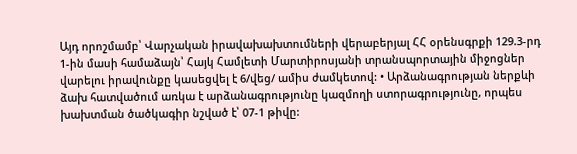Այդ որոշմամբ՝ Վարչական իրավախախտումների վերաբերյալ ՀՀ օրենսգրքի 129.3-րդ 1-ին մասի համաձայն՝ Հայկ Համլետի Մարտիրոսյանի տրանսպորտային միջոցներ վարելու իրավունքը կասեցվել է 6/վեց/ ամիս ժամկետով: • Արձանագրության ներքևի ձախ հատվածում առկա է արձանագրությունը կազմողի ստորագրությունը, որպես խախտման ծածկագիր նշված է՝ 07-1 թիվը: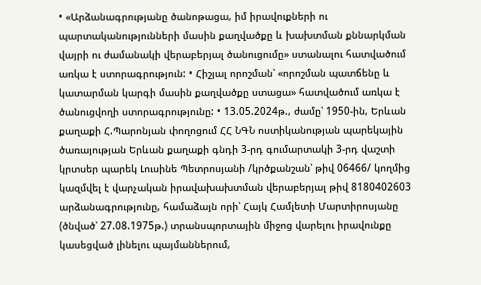• «Արձանագրությանը ծանոթացա, իմ իրավուքների ու պարտականությունների մասին քաղվածքը և խախտման քննարկման վայրի ու ժամանակի վերաբերյալ ծանուցումը» ստանալու հատվածում առկա է ստորագրություն: • Հիշյալ որոշման՝ «որոշման պատճենը և կատարման կարգի մասին քաղվածքը ստացա» հատվածում առկա է ծանուցվողի ստորագրությունը: • 13.05.2024թ., ժամը՝ 1950-ին, Երևան քաղաքի Հ.Պարոնյան փողոցում ՀՀ ՆԳՆ ոստիկանության պարեկային ծառայության Երևան քաղաքի գնդի 3-րդ գումարտակի 3-րդ վաշտի կրտսեր պարեկ Լուսինե Պետրոսյանի /կրծքանշան՝ թիվ 06466/ կողմից կազմվել է վարչական իրավախախտման վերաբերյալ թիվ 8180402603 արձանագրությունը, համաձայն որի՝ Հայկ Համլետի Մարտիրոսյանը (ծնված՝ 27.08.1975թ.) տրանսպորտային միջոց վարելու իրավունքը կասեցված լինելու պայմաններում,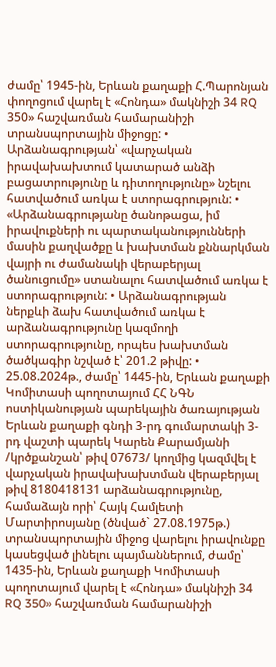ժամը՝ 1945-ին, Երևան քաղաքի Հ.Պարոնյան փողոցում վարել է «Հոնդա» մակնիշի 34 RQ 350» հաշվառման համարանիշի տրանսպորտային միջոցը: • Արձանագրության՝ «վարչական իրավախախտում կատարած անձի բացատրությունը և դիտողությունը» նշելու հատվածում առկա է ստորագրություն: • «Արձանագրությանը ծանոթացա, իմ իրավուքների ու պարտականությունների մասին քաղվածքը և խախտման քննարկման վայրի ու ժամանակի վերաբերյալ ծանուցումը» ստանալու հատվածում առկա է ստորագրություն: • Արձանագրության ներքևի ձախ հատվածում առկա է արձանագրությունը կազմողի ստորագրությունը, որպես խախտման ծածկագիր նշված է՝ 201.2 թիվը: • 25.08.2024թ., ժամը՝ 1445-ին, Երևան քաղաքի Կոմիտասի պողոտայում ՀՀ ՆԳՆ ոստիկանության պարեկային ծառայության Երևան քաղաքի գնդի 3-րդ գումարտակի 3-րդ վաշտի պարեկ Կարեն Քարամյանի /կրծքանշան՝ թիվ 07673/ կողմից կազմվել է վարչական իրավախախտման վերաբերյալ թիվ 8180418131 արձանագրությունը, համաձայն որի՝ Հայկ Համլետի Մարտիրոսյանը (ծնված` 27.08.1975թ.) տրանսպորտային միջոց վարելու իրավունքը կասեցված լինելու պայմաններում, ժամը՝ 1435-ին, Երևան քաղաքի Կոմիտասի պողոտայում վարել է «Հոնդա» մակնիշի 34 RQ 350» հաշվառման համարանիշի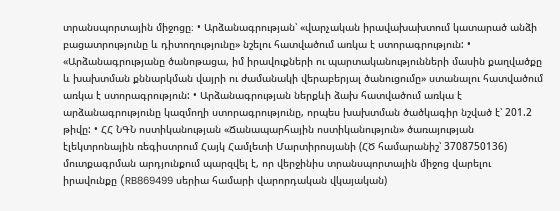տրանսպորտային միջոցը։ • Արձանագրության՝ «վարչական իրավախախտում կատարած անձի բացատրությունը և դիտողությունը» նշելու հատվածում առկա է ստորագրություն: • «Արձանագրությանը ծանոթացա, իմ իրավուքների ու պարտականությունների մասին քաղվածքը և խախտման քննարկման վայրի ու ժամանակի վերաբերյալ ծանուցումը» ստանալու հատվածում առկա է ստորագրություն: • Արձանագրության ներքևի ձախ հատվածում առկա է արձանագրությունը կազմողի ստորագրությունը, որպես խախտման ծածկագիր նշված է՝ 201.2 թիվը: • ՀՀ ՆԳՆ ոստիկանության «Ճանապարհային ոստիկանություն» ծառայության էլեկտրոնային ռեգիստրում Հայկ Համլետի Մարտիրոսյանի (ՀԾ համարանիշ՝ 3708750136) մուտքագրման արդյունքում պարզվել է, որ վերջինիս տրանսպորտային միջոց վարելու իրավունքը (RB869499 սերիա համարի վարորդական վկայական)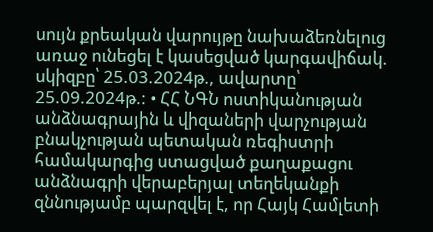սույն քրեական վարույթը նախաձեռնելուց առաջ ունեցել է կասեցված կարգավիճակ. սկիզբը՝ 25.03.2024թ., ավարտը՝ 25.09.2024թ.: • ՀՀ ՆԳՆ ոստիկանության անձնագրային և վիզաների վարչության բնակչության պետական ռեգիստրի համակարգից ստացված քաղաքացու անձնագրի վերաբերյալ տեղեկանքի զննությամբ պարզվել է, որ Հայկ Համլետի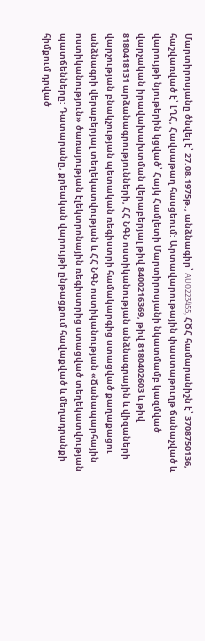Մարտիրոսյանը ծնվել է՝ 27.08.1975թ., անձնագիր՝ AU0223455, ՀԾՀ համարանիշն է՝ 3708750136, հաշվառված է՝ ԼՂՀ, Հավսաթաղ հասցեում: Արտավարութային փաստաթուղթ ճանաչված և վարույթի նյութերին կցված՝ Հայկ Համլետի Մարտիրոսյանի նկատմամբ կազմված վարչական իրավախախտման վերաբերյալ թիվ 8400216369, թիվ 8180402603 և թիվ 8180418131 արձանագրությունների, ՀՀ ՆԳՆ ոստիկանության անձնագրային և վիզաների վարչության բնակչության պետական ռեգիստրի համակարգից ստացված քաղաքացու անձնագրի վերաբերյալ տեղեկատվության և ՀՀ ՆԳՆ ոստիկանության «Ճանապարհային ոստիկանություն» ծառայության էլեկտրոնային ռեգիստրից ստացված տեղեկատվության պատճենները: Դատարանը, քրեական վարույթի ընթացքում հավաքված և մեղադրանքի հիմքում դրված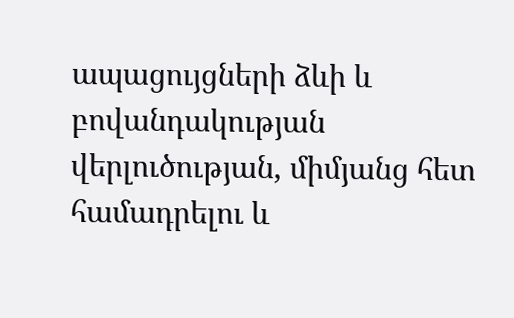ապացույցների ձևի և բովանդակության վերլուծության, միմյանց հետ համադրելու և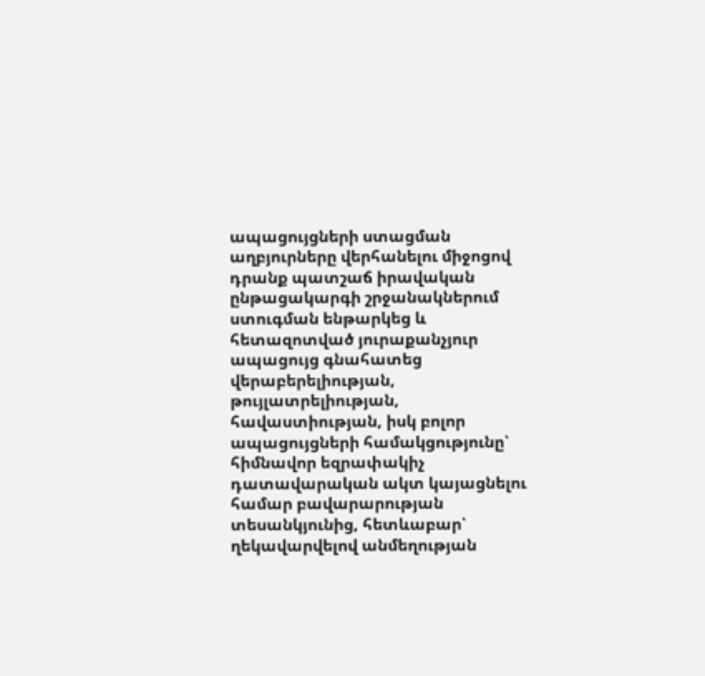ապացույցների ստացման աղբյուրները վերհանելու միջոցով դրանք պատշաճ իրավական ընթացակարգի շրջանակներում ստուգման ենթարկեց և հետազոտված յուրաքանչյուր ապացույց գնահատեց վերաբերելիության, թույլատրելիության, հավաստիության, իսկ բոլոր ապացույցների համակցությունը՝ հիմնավոր եզրափակիչ դատավարական ակտ կայացնելու համար բավարարության տեսանկյունից, հետևաբար՝ ղեկավարվելով անմեղության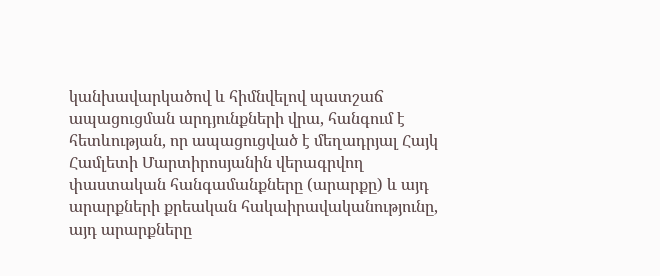կանխավարկածով և հիմնվելով պատշաճ ապացուցման արդյունքների վրա, հանգում է հետևության, որ ապացուցված է մեղադրյալ Հայկ Համլետի Մարտիրոսյանին վերագրվող փաստական հանգամանքները (արարքը) և այդ արարքների քրեական հակաիրավականությունը, այդ արարքները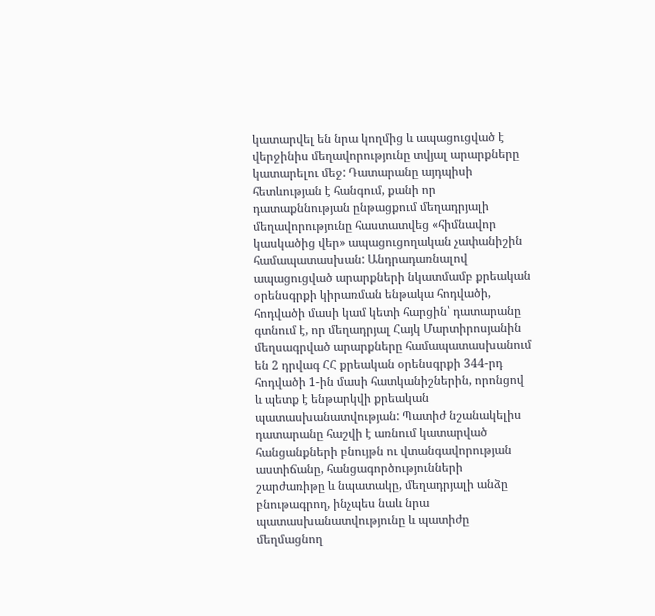կատարվել են նրա կողմից և ապացուցված է վերջինիս մեղավորությունը տվյալ արարքները կատարելու մեջ: Դատարանը այդպիսի հետևության է հանգում, քանի որ դատաքննության ընթացքում մեղադրյալի մեղավորությունը հաստատվեց «հիմնավոր կասկածից վեր» ապացուցողական չափանիշին համապատասխան: Անդրադառնալով ապացուցված արարքների նկատմամբ քրեական օրենսգրքի կիրառման ենթակա հոդվածի, հոդվածի մասի կամ կետի հարցին՝ դատարանը գտնում է, որ մեղադրյալ Հայկ Մարտիրոսյանին մեղսագրված արարքները համապատասխանում են 2 դրվագ ՀՀ քրեական օրենսգրքի 344-րդ հոդվածի 1-ին մասի հատկանիշներին, որոնցով և պետք է ենթարկվի քրեական պատասխանատվության: Պատիժ նշանակելիս դատարանը հաշվի է առնում կատարված հանցանքների բնույթն ու վտանգավորության աստիճանը, հանցագործությունների շարժառիթը և նպատակը, մեղադրյալի անձը բնութագրող, ինչպես նաև նրա պատասխանատվությունը և պատիժը մեղմացնող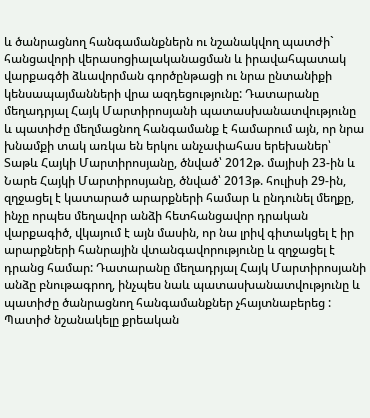և ծանրացնող հանգամանքներն ու նշանակվող պատժի` հանցավորի վերասոցիալականացման և իրավահպատակ վարքագծի ձևավորման գործընթացի ու նրա ընտանիքի կենսապայմանների վրա ազդեցությունը: Դատարանը մեղադրյալ Հայկ Մարտիրոսյանի պատասխանատվությունը և պատիժը մեղմացնող հանգամանք է համարում այն, որ նրա խնամքի տակ առկա են երկու անչափահաս երեխաներ՝ Տաթև Հայկի Մարտիրոսյանը, ծնված՝ 2012թ. մայիսի 23-ին և Նարե Հայկի Մարտիրոսյանը, ծնված՝ 2013թ. հուլիսի 29-ին, զղջացել է կատարած արարքների համար և ընդունել մեղքը, ինչը որպես մեղավոր անձի հետհանցավոր դրական վարքագիծ, վկայում է այն մասին, որ նա լրիվ գիտակցել է իր արարքների հանրային վտանգավորությունը և զղջացել է դրանց համար: Դատարանը մեղադրյալ Հայկ Մարտիրոսյանի անձը բնութագրող, ինչպես նաև պատասխանատվությունը և պատիժը ծանրացնող հանգամանքներ չհայտնաբերեց : Պատիժ նշանակելը քրեական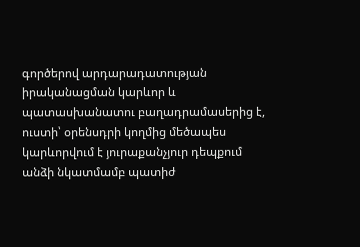գործերով արդարադատության իրականացման կարևոր և պատասխանատու բաղադրամասերից է, ուստի՝ օրենսդրի կողմից մեծապես կարևորվում է յուրաքանչյուր դեպքում անձի նկատմամբ պատիժ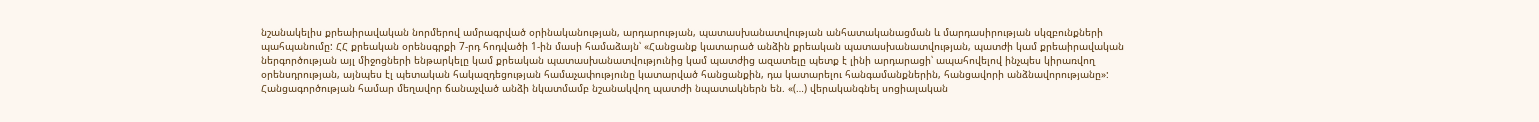նշանակելիս քրեաիրավական նորմերով ամրագրված օրինականության, արդարության, պատասխանատվության անհատականացման և մարդասիրության սկզբունքների պահպանումը: ՀՀ քրեական օրենսգրքի 7-րդ հոդվածի 1-ին մասի համաձայն՝ «Հանցանք կատարած անձին քրեական պատասխանատվության, պատժի կամ քրեաիրավական ներգործության այլ միջոցների ենթարկելը կամ քրեական պատասխանատվությունից կամ պատժից ազատելը պետք է լինի արդարացի՝ ապահովելով ինչպես կիրառվող օրենսդրության, այնպես էլ պետական հակազդեցության համաչափությունը կատարված հանցանքին, դա կատարելու հանգամանքներին, հանցավորի անձնավորությանը»: Հանցագործության համար մեղավոր ճանաչված անձի նկատմամբ նշանակվող պատժի նպատակներն են. «(…) վերականգնել սոցիալական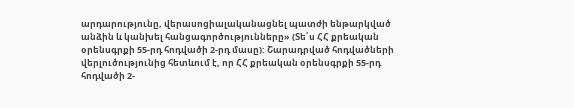արդարությունը, վերասոցիալականացնել պատժի ենթարկված անձին և կանխել հանցագործությունները» (Տե՛ս ՀՀ քրեական օրենսգրքի 55-րդ հոդվածի 2-րդ մասը): Շարադրված հոդվածների վերլուծությունից հետևում է, որ ՀՀ քրեական օրենսգրքի 55-րդ հոդվածի 2-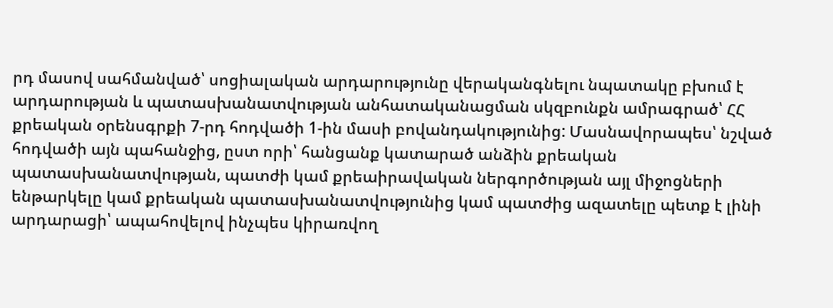րդ մասով սահմանված՝ սոցիալական արդարությունը վերականգնելու նպատակը բխում է արդարության և պատասխանատվության անհատականացման սկզբունքն ամրագրած՝ ՀՀ քրեական օրենսգրքի 7-րդ հոդվածի 1-ին մասի բովանդակությունից: Մասնավորապես՝ նշված հոդվածի այն պահանջից, ըստ որի՝ հանցանք կատարած անձին քրեական պատասխանատվության, պատժի կամ քրեաիրավական ներգործության այլ միջոցների ենթարկելը կամ քրեական պատասխանատվությունից կամ պատժից ազատելը պետք է լինի արդարացի՝ ապահովելով ինչպես կիրառվող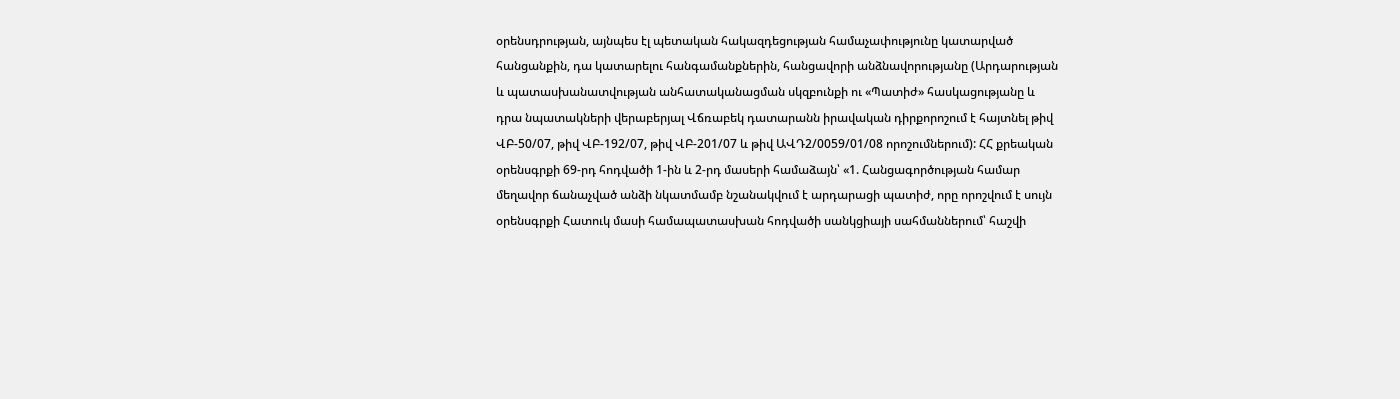օրենսդրության, այնպես էլ պետական հակազդեցության համաչափությունը կատարված հանցանքին, դա կատարելու հանգամանքներին, հանցավորի անձնավորությանը (Արդարության և պատասխանատվության անհատականացման սկզբունքի ու «Պատիժ» հասկացությանը և դրա նպատակների վերաբերյալ Վճռաբեկ դատարանն իրավական դիրքորոշում է հայտնել թիվ ՎԲ-50/07, թիվ ՎԲ-192/07, թիվ ՎԲ-201/07 և թիվ ԱՎԴ2/0059/01/08 որոշումներում): ՀՀ քրեական օրենսգրքի 69-րդ հոդվածի 1-ին և 2-րդ մասերի համաձայն՝ «1. Հանցագործության համար մեղավոր ճանաչված անձի նկատմամբ նշանակվում է արդարացի պատիժ, որը որոշվում է սույն օրենսգրքի Հատուկ մասի համապատասխան հոդվածի սանկցիայի սահմաններում՝ հաշվի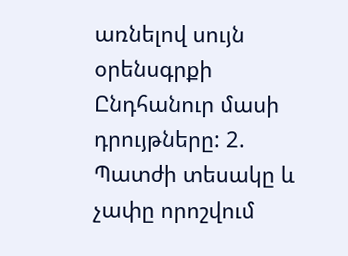առնելով սույն օրենսգրքի Ընդհանուր մասի դրույթները: 2. Պատժի տեսակը և չափը որոշվում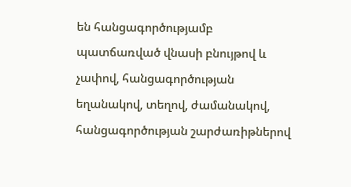են հանցագործությամբ պատճառված վնասի բնույթով և չափով, հանցագործության եղանակով, տեղով, ժամանակով, հանցագործության շարժառիթներով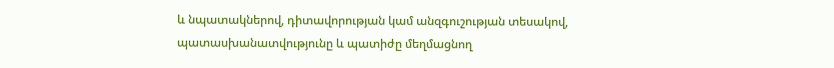և նպատակներով, դիտավորության կամ անզգուշության տեսակով, պատասխանատվությունը և պատիժը մեղմացնող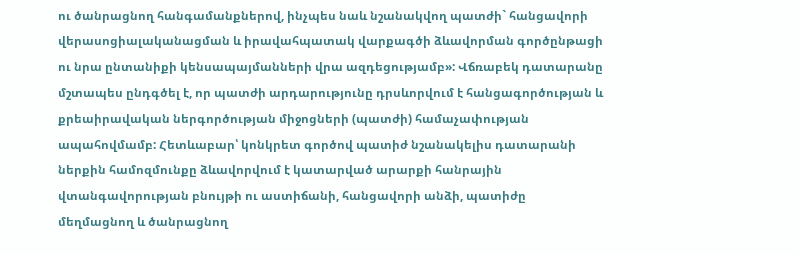ու ծանրացնող հանգամանքներով, ինչպես նաև նշանակվող պատժի` հանցավորի վերասոցիալականացման և իրավահպատակ վարքագծի ձևավորման գործընթացի ու նրա ընտանիքի կենսապայմանների վրա ազդեցությամբ»: Վճռաբեկ դատարանը մշտապես ընդգծել է, որ պատժի արդարությունը դրսևորվում է հանցագործության և քրեաիրավական ներգործության միջոցների (պատժի) համաչափության ապահովմամբ: Հետևաբար՝ կոնկրետ գործով պատիժ նշանակելիս դատարանի ներքին համոզմունքը ձևավորվում է կատարված արարքի հանրային վտանգավորության բնույթի ու աստիճանի, հանցավորի անձի, պատիժը մեղմացնող և ծանրացնող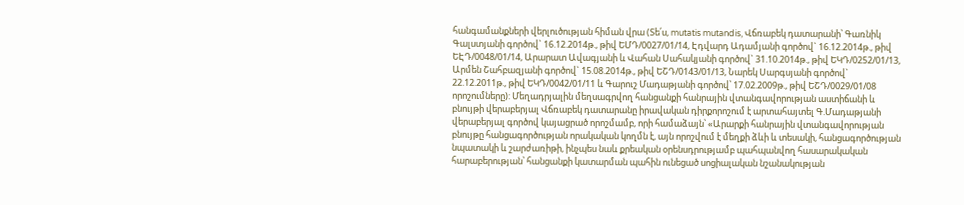հանգամանքների վերլուծության հիման վրա (Տե՛ս, mutatis mutandis, Վճռաբեկ դատարանի՝ Գառնիկ Գալստյանի գործով` 16.12.2014թ., թիվ ԵՄԴ/0027/01/14, Էդվարդ Ադամյանի գործով` 16.12.2014թ., թիվ ԵԷԴ/0048/01/14, Արարատ Ավագյանի և Վահան Սահակյանի գործով` 31.10.2014թ., թիվ ԵԿԴ/0252/01/13, Արմեն Շահբազյանի գործով` 15.08.2014թ., թիվ ԵՇԴ/0143/01/13, Նարեկ Սարգսյանի գործով` 22.12.2011թ., թիվ ԵԿԴ/0042/01/11 և Գարուշ Մադաթյանի գործով՝ 17.02.2009թ., թիվ ԵՇԴ/0029/01/08 որոշումները): Մեղադրյալին մեղսագրվող հանցանքի հանրային վտանգավորության աստիճանի և բնույթի վերաբերյալ Վճռաբեկ դատարանը իրավական դիրքորոշում է արտահայտել Գ.Մադաթյանի վերաբերյալ գործով կայացրած որոշմամբ, որի համաձայն՝ «Արարքի հանրային վտանգավորության բնույթը հանցագործության որակական կողմն է, այն որոշվում է մեղքի ձևի և տեսակի, հանցագործության նպատակի և շարժառիթի, ինչպես նաև քրեական օրենսդրությամբ պահպանվող հասարակական հարաբերության՝ հանցանքի կատարման պահին ունեցած սոցիալական նշանակության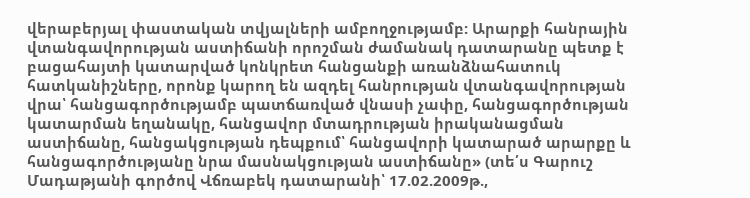վերաբերյալ փաստական տվյալների ամբողջությամբ: Արարքի հանրային վտանգավորության աստիճանի որոշման ժամանակ դատարանը պետք է բացահայտի կատարված կոնկրետ հանցանքի առանձնահատուկ հատկանիշները, որոնք կարող են ազդել հանրության վտանգավորության վրա՝ հանցագործությամբ պատճառված վնասի չափը, հանցագործության կատարման եղանակը, հանցավոր մտադրության իրականացման աստիճանը, հանցակցության դեպքում՝ հանցավորի կատարած արարքը և հանցագործությանը նրա մասնակցության աստիճանը» (տե՛ս Գարուշ Մադաթյանի գործով Վճռաբեկ դատարանի՝ 17.02.2009թ.,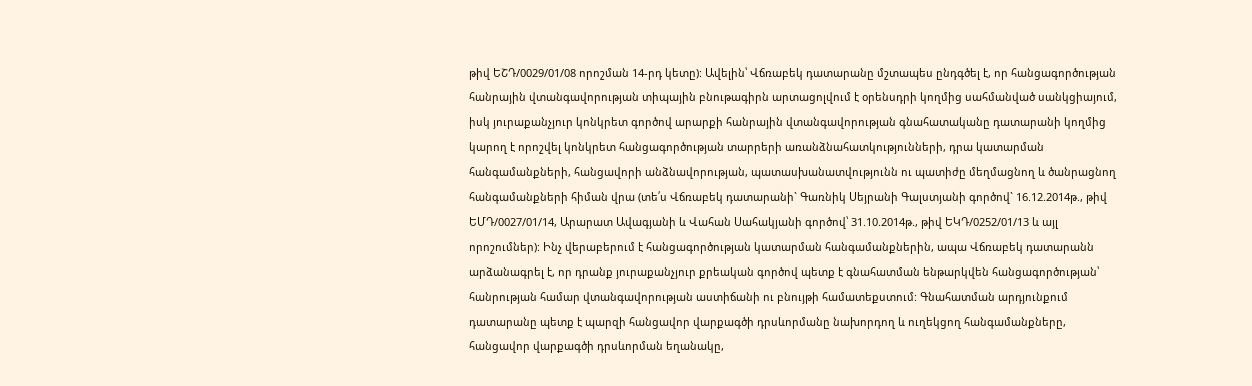թիվ ԵՇԴ/0029/01/08 որոշման 14-րդ կետը): Ավելին՝ Վճռաբեկ դատարանը մշտապես ընդգծել է, որ հանցագործության հանրային վտանգավորության տիպային բնութագիրն արտացոլվում է օրենսդրի կողմից սահմանված սանկցիայում, իսկ յուրաքանչյուր կոնկրետ գործով արարքի հանրային վտանգավորության գնահատականը դատարանի կողմից կարող է որոշվել կոնկրետ հանցագործության տարրերի առանձնահատկությունների, դրա կատարման հանգամանքների, հանցավորի անձնավորության, պատասխանատվությունն ու պատիժը մեղմացնող և ծանրացնող հանգամանքների հիման վրա (տե՛ս Վճռաբեկ դատարանի` Գառնիկ Սեյրանի Գալստյանի գործով` 16.12.2014թ., թիվ ԵՄԴ/0027/01/14, Արարատ Ավագյանի և Վահան Սահակյանի գործով՝ 31.10.2014թ., թիվ ԵԿԴ/0252/01/13 և այլ որոշումներ): Ինչ վերաբերում է հանցագործության կատարման հանգամանքներին, ապա Վճռաբեկ դատարանն արձանագրել է, որ դրանք յուրաքանչյուր քրեական գործով պետք է գնահատման ենթարկվեն հանցագործության՝ հանրության համար վտանգավորության աստիճանի ու բնույթի համատեքստում: Գնահատման արդյունքում դատարանը պետք է պարզի հանցավոր վարքագծի դրսևորմանը նախորդող և ուղեկցող հանգամանքները, հանցավոր վարքագծի դրսևորման եղանակը,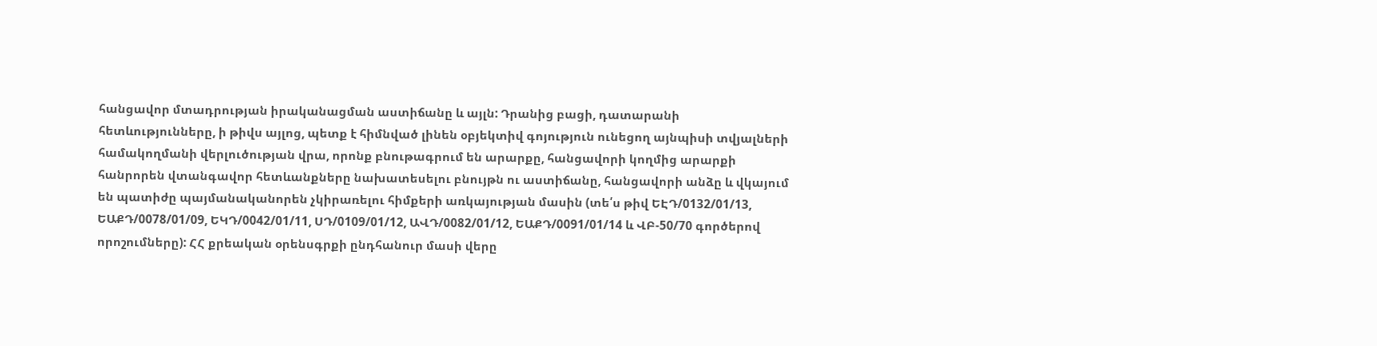հանցավոր մտադրության իրականացման աստիճանը և այլն: Դրանից բացի, դատարանի հետևությունները, ի թիվս այլոց, պետք է հիմնված լինեն օբյեկտիվ գոյություն ունեցող այնպիսի տվյալների համակողմանի վերլուծության վրա, որոնք բնութագրում են արարքը, հանցավորի կողմից արարքի հանրորեն վտանգավոր հետևանքները նախատեսելու բնույթն ու աստիճանը, հանցավորի անձը և վկայում են պատիժը պայմանականորեն չկիրառելու հիմքերի առկայության մասին (տե՛ս թիվ ԵԷԴ/0132/01/13, ԵԱՔԴ/0078/01/09, ԵԿԴ/0042/01/11, ՍԴ/0109/01/12, ԱՎԴ/0082/01/12, ԵԱՔԴ/0091/01/14 և ՎԲ-50/70 գործերով որոշումները): ՀՀ քրեական օրենսգրքի ընդհանուր մասի վերը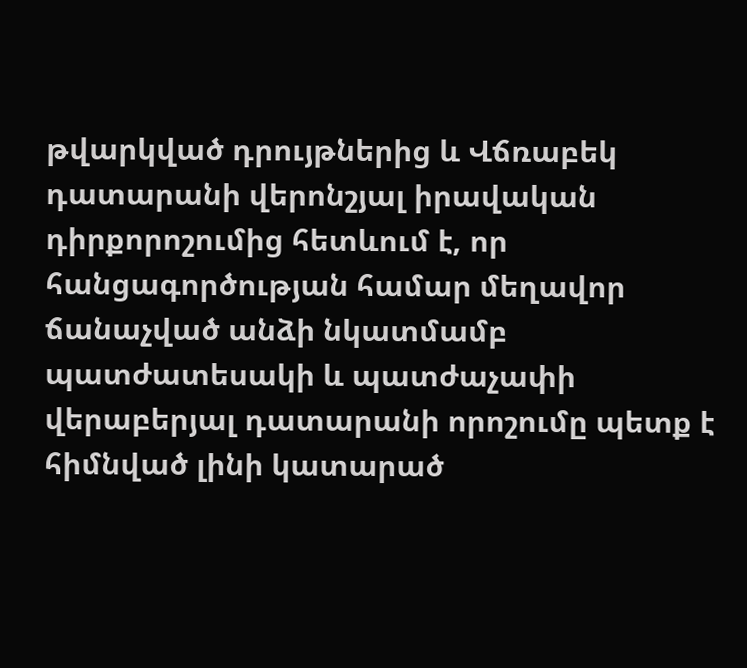թվարկված դրույթներից և Վճռաբեկ դատարանի վերոնշյալ իրավական դիրքորոշումից հետևում է, որ հանցագործության համար մեղավոր ճանաչված անձի նկատմամբ պատժատեսակի և պատժաչափի վերաբերյալ դատարանի որոշումը պետք է հիմնված լինի կատարած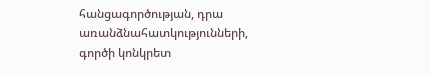հանցագործության, դրա առանձնահատկությունների, գործի կոնկրետ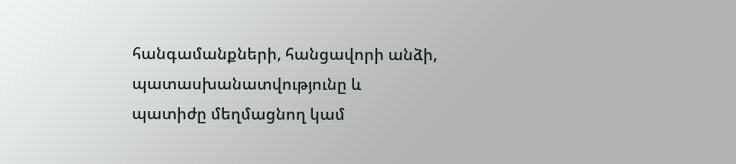հանգամանքների, հանցավորի անձի, պատասխանատվությունը և պատիժը մեղմացնող կամ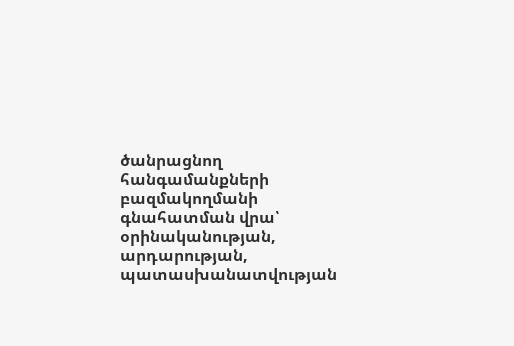ծանրացնող հանգամանքների բազմակողմանի գնահատման վրա՝ օրինականության, արդարության, պատասխանատվության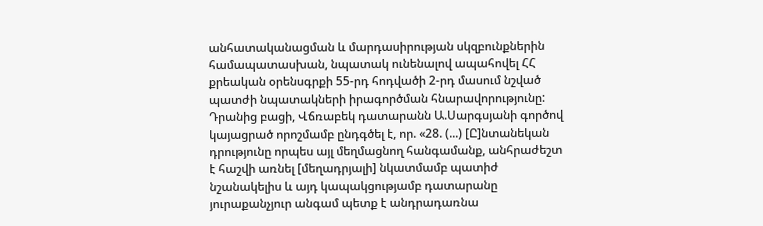անհատականացման և մարդասիրության սկզբունքներին համապատասխան, նպատակ ունենալով ապահովել ՀՀ քրեական օրենսգրքի 55-րդ հոդվածի 2-րդ մասում նշված պատժի նպատակների իրագործման հնարավորությունը: Դրանից բացի, Վճռաբեկ դատարանն Ա.Սարգսյանի գործով կայացրած որոշմամբ ընդգծել է, որ. «28. (...) [Ը]նտանեկան դրությունը որպես այլ մեղմացնող հանգամանք, անհրաժեշտ է հաշվի առնել [մեղադրյալի] նկատմամբ պատիժ նշանակելիս և այդ կապակցությամբ դատարանը յուրաքանչյուր անգամ պետք է անդրադառնա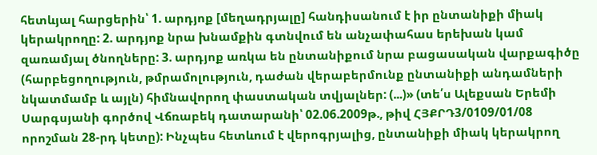հետևյալ հարցերին՝ 1. արդյոք [մեղադրյալը] հանդիսանում է իր ընտանիքի միակ կերակրողը: 2. արդյոք նրա խնամքին գտնվում են անչափահաս երեխան կամ զառամյալ ծնողները: 3. արդյոք առկա են ընտանիքում նրա բացասական վարքագիծը (հարբեցողություն, թմրամոլություն, դաժան վերաբերմունք ընտանիքի անդամների նկատմամբ և այլն) հիմնավորող փաստական տվյալներ: (...)» (տե՛ս Ալեքսան Երեմի Սարգսյանի գործով Վճռաբեկ դատարանի՝ 02.06.2009թ., թիվ ՀՅՔՐԴ3/0109/01/08 որոշման 28-րդ կետը): Ինչպես հետևում է վերոգրյալից, ընտանիքի միակ կերակրող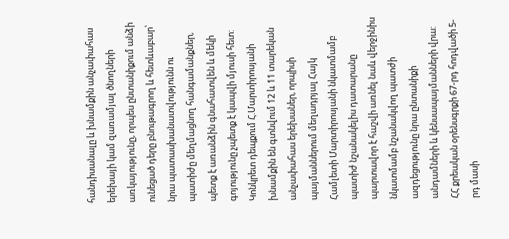հանդիսանալը և խնամքին անչափահաս երեխայի կամ զառամյալ ծնողների առկայությունը, որպես ընտանիքում անձի ունեցած դերը բնութագրող և հետևաբար՝ նրա պատասխանատվությունն ու պատիժը մեղմացնող հանգամանքներ, պետք է առանձին գնահատվեն և մեկի գոյությունը չպետք է կապվի մյուսի հետ: Կոնկրետ դեպքում Հ.Մարտիրոսյանի խնամքին են գտնվում 12 և 11 տարեկան անչափահաս երեխաներ, որպիսի պայմաններում մեղադրյալ Հայկ Համլետի Մարտիրոսյանի նկատմամբ պատիժ նշանակելիս դատարանը պարտավոր է հաշվի առնել նաև վերջինիս նկատմամբ նշանակվող պատժի ազդեցությունը նրա ընտանիքի անդամների և կենսապայմանների վրա: ՀՀ քրեական օրենսգրքի 67-րդ հոդվածի 5-րդ մասի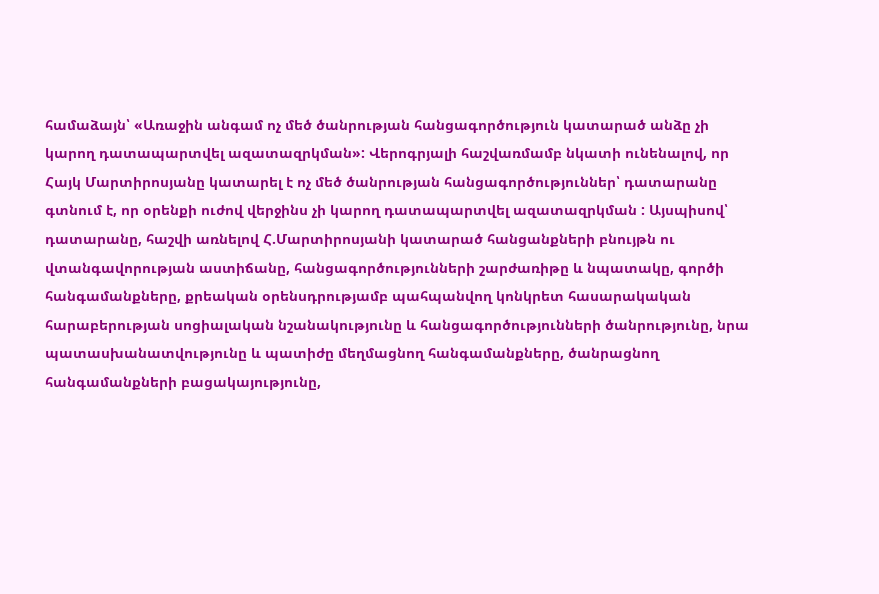համաձայն՝ «Առաջին անգամ ոչ մեծ ծանրության հանցագործություն կատարած անձը չի կարող դատապարտվել ազատազրկման»: Վերոգրյալի հաշվառմամբ նկատի ունենալով, որ Հայկ Մարտիրոսյանը կատարել է ոչ մեծ ծանրության հանցագործություններ՝ դատարանը գտնում է, որ օրենքի ուժով վերջինս չի կարող դատապարտվել ազատազրկման : Այսպիսով՝ դատարանը, հաշվի առնելով Հ.Մարտիրոսյանի կատարած հանցանքների բնույթն ու վտանգավորության աստիճանը, հանցագործությունների շարժառիթը և նպատակը, գործի հանգամանքները, քրեական օրենսդրությամբ պահպանվող կոնկրետ հասարակական հարաբերության սոցիալական նշանակությունը և հանցագործությունների ծանրությունը, նրա պատասխանատվությունը և պատիժը մեղմացնող հանգամանքները, ծանրացնող հանգամանքների բացակայությունը,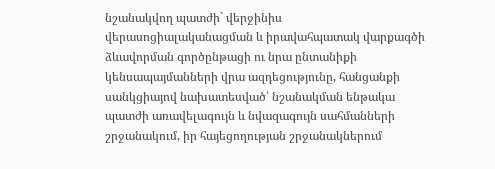նշանակվող պատժի` վերջինիս վերասոցիալականացման և իրավահպատակ վարքագծի ձևավորման գործընթացի ու նրա ընտանիքի կենսապայմանների վրա ազդեցությունը, հանցանքի սանկցիայով նախատեսված՝ նշանակման ենթակա պատժի առավելագույն և նվազագույն սահմանների շրջանակում, իր հայեցողության շրջանակներում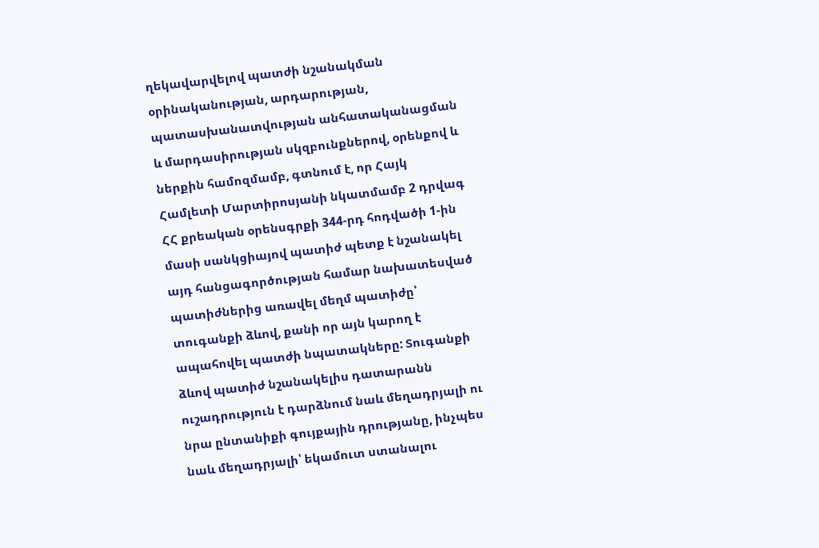ղեկավարվելով պատժի նշանակման օրինականության, արդարության, պատասխանատվության անհատականացման և մարդասիրության սկզբունքներով, օրենքով և ներքին համոզմամբ, գտնում է, որ Հայկ Համլետի Մարտիրոսյանի նկատմամբ 2 դրվագ ՀՀ քրեական օրենսգրքի 344-րդ հոդվածի 1-ին մասի սանկցիայով պատիժ պետք է նշանակել այդ հանցագործության համար նախատեսված պատիժներից առավել մեղմ պատիժը՝ տուգանքի ձևով, քանի որ այն կարող է ապահովել պատժի նպատակները: Տուգանքի ձևով պատիժ նշանակելիս դատարանն ուշադրություն է դարձնում նաև մեղադրյալի ու նրա ընտանիքի գույքային դրությանը, ինչպես նաև մեղադրյալի՝ եկամուտ ստանալու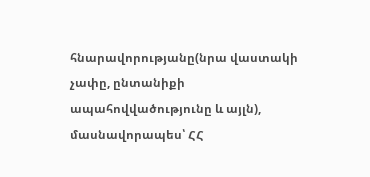հնարավորությանը(նրա վաստակի չափը, ընտանիքի ապահովվածությունը և այլն), մասնավորապես՝ ՀՀ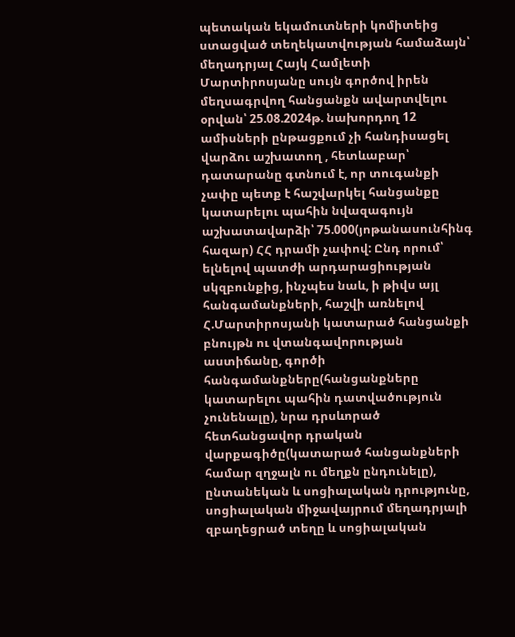պետական եկամուտների կոմիտեից ստացված տեղեկատվության համաձայն՝ մեղադրյալ Հայկ Համլետի Մարտիրոսյանը սույն գործով իրեն մեղսագրվող հանցանքն ավարտվելու օրվան՝ 25.08.2024թ. նախորդող 12 ամիսների ընթացքում չի հանդիսացել վարձու աշխատող , հետևաբար՝ դատարանը գտնում է, որ տուգանքի չափը պետք է հաշվարկել հանցանքը կատարելու պահին նվազագույն աշխատավարձի՝ 75.000(յոթանասունհինգ հազար) ՀՀ դրամի չափով: Ընդ որում՝ ելնելով պատժի արդարացիության սկզբունքից, ինչպես նաև, ի թիվս այլ հանգամանքների, հաշվի առնելով Հ.Մարտիրոսյանի կատարած հանցանքի բնույթն ու վտանգավորության աստիճանը, գործի հանգամանքները(հանցանքները կատարելու պահին դատվածություն չունենալը), նրա դրսևորած հետհանցավոր դրական վարքագիծը(կատարած հանցանքների համար զղջալն ու մեղքն ընդունելը), ընտանեկան և սոցիալական դրությունը, սոցիալական միջավայրում մեղադրյալի զբաղեցրած տեղը և սոցիալական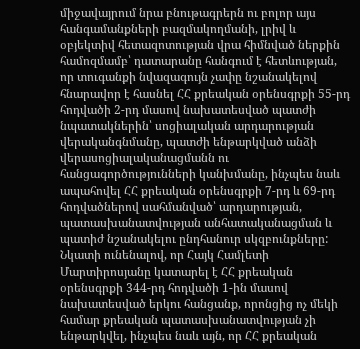միջավայրում նրա բնութագրերն ու բոլոր այս հանգամանքների բազմակողմանի, լրիվ և օբյեկտիվ հետազոտության վրա հիմնված ներքին համոզմամբ՝ դատարանը հանգում է հետևության, որ տուգանքի նվազագույն չափը նշանակելով հնարավոր է հասնել ՀՀ քրեական օրենսգրքի 55-րդ հոդվածի 2-րդ մասով նախատեսված պատժի նպատակներին՝ սոցիալական արդարության վերականգնմանը, պատժի ենթարկված անձի վերասոցիալականացմանն ու հանցագործությունների կանխմանը, ինչպես նաև ապահովել ՀՀ քրեական օրենսգրքի 7-րդ և 69-րդ հոդվածներով սահմանված՝ արդարության, պատասխանատվության անհատականացման և պատիժ նշանակելու ընդհանուր սկզբունքները: Նկատի ունենալով, որ Հայկ Համլետի Մարտիրոսյանը կատարել է ՀՀ քրեական օրենսգրքի 344-րդ հոդվածի 1-ին մասով նախատեսված երկու հանցանք, որոնցից ոչ մեկի համար քրեական պատասխանատվության չի ենթարկվել, ինչպես նաև այն, որ ՀՀ քրեական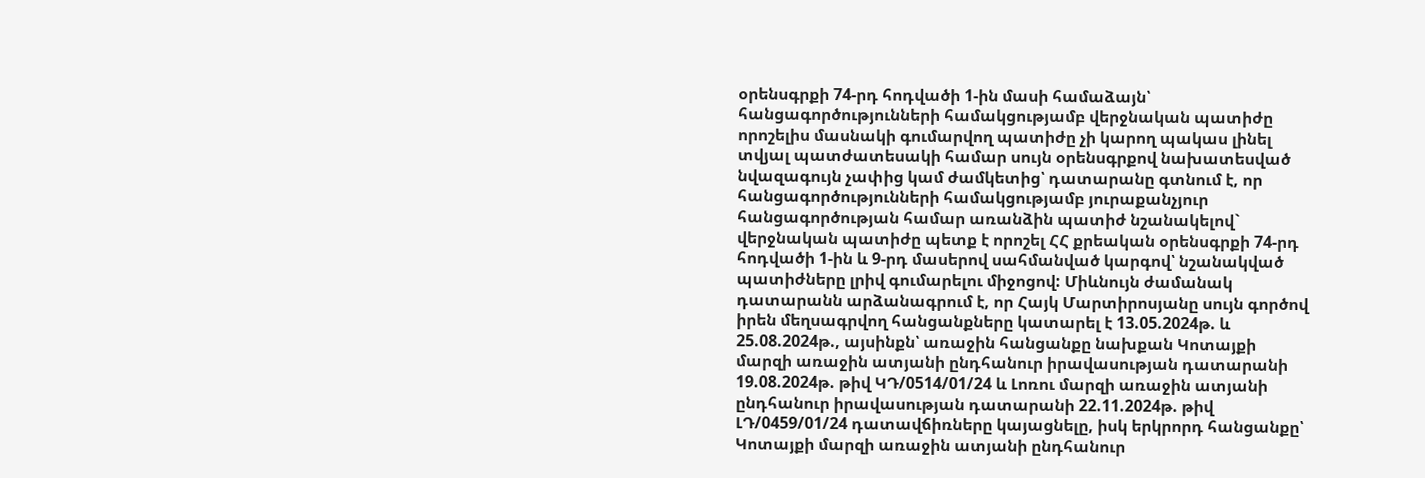օրենսգրքի 74-րդ հոդվածի 1-ին մասի համաձայն՝ հանցագործությունների համակցությամբ վերջնական պատիժը որոշելիս մասնակի գումարվող պատիժը չի կարող պակաս լինել տվյալ պատժատեսակի համար սույն օրենսգրքով նախատեսված նվազագույն չափից կամ ժամկետից՝ դատարանը գտնում է, որ հանցագործությունների համակցությամբ յուրաքանչյուր հանցագործության համար առանձին պատիժ նշանակելով` վերջնական պատիժը պետք է որոշել ՀՀ քրեական օրենսգրքի 74-րդ հոդվածի 1-ին և 9-րդ մասերով սահմանված կարգով՝ նշանակված պատիժները լրիվ գումարելու միջոցով: Միևնույն ժամանակ դատարանն արձանագրում է, որ Հայկ Մարտիրոսյանը սույն գործով իրեն մեղսագրվող հանցանքները կատարել է 13.05.2024թ. և 25.08.2024թ., այսինքն՝ առաջին հանցանքը նախքան Կոտայքի մարզի առաջին ատյանի ընդհանուր իրավասության դատարանի 19.08.2024թ. թիվ ԿԴ/0514/01/24 և Լոռու մարզի առաջին ատյանի ընդհանուր իրավասության դատարանի 22.11.2024թ. թիվ ԼԴ/0459/01/24 դատավճիռները կայացնելը, իսկ երկրորդ հանցանքը՝ Կոտայքի մարզի առաջին ատյանի ընդհանուր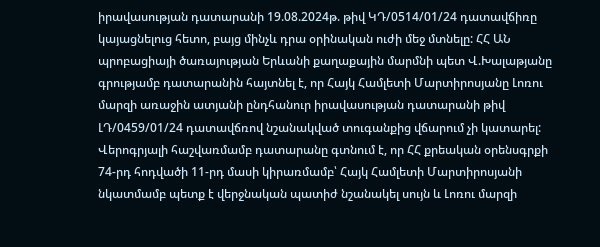իրավասության դատարանի 19.08.2024թ. թիվ ԿԴ/0514/01/24 դատավճիռը կայացնելուց հետո, բայց մինչև դրա օրինական ուժի մեջ մտնելը: ՀՀ ԱՆ պրոբացիայի ծառայության Երևանի քաղաքային մարմնի պետ Վ.Խալաթյանը գրությամբ դատարանին հայտնել է, որ Հայկ Համլետի Մարտիրոսյանը Լոռու մարզի առաջին ատյանի ընդհանուր իրավասության դատարանի թիվ ԼԴ/0459/01/24 դատավճռով նշանակված տուգանքից վճարում չի կատարել: Վերոգրյալի հաշվառմամբ դատարանը գտնում է, որ ՀՀ քրեական օրենսգրքի 74-րդ հոդվածի 11-րդ մասի կիրառմամբ՝ Հայկ Համլետի Մարտիրոսյանի նկատմամբ պետք է վերջնական պատիժ նշանակել սույն և Լոռու մարզի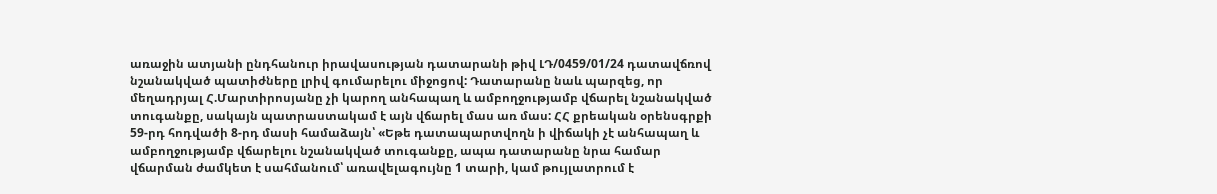առաջին ատյանի ընդհանուր իրավասության դատարանի թիվ ԼԴ/0459/01/24 դատավճռով նշանակված պատիժները լրիվ գումարելու միջոցով: Դատարանը նաև պարզեց, որ մեղադրյալ Հ.Մարտիրոսյանը չի կարող անհապաղ և ամբողջությամբ վճարել նշանակված տուգանքը, սակայն պատրաստակամ է այն վճարել մաս առ մաս: ՀՀ քրեական օրենսգրքի 59-րդ հոդվածի 8-րդ մասի համաձայն՝ «Եթե դատապարտվողն ի վիճակի չէ անհապաղ և ամբողջությամբ վճարելու նշանակված տուգանքը, ապա դատարանը նրա համար վճարման ժամկետ է սահմանում՝ առավելագույնը 1 տարի, կամ թույլատրում է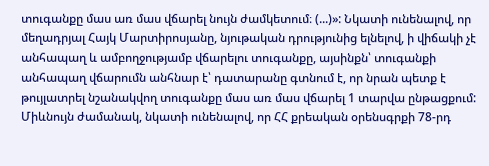տուգանքը մաս առ մաս վճարել նույն ժամկետում։ (...)»: Նկատի ունենալով, որ մեղադրյալ Հայկ Մարտիրոսյանը, նյութական դրությունից ելնելով, ի վիճակի չէ անհապաղ և ամբողջությամբ վճարելու տուգանքը, այսինքն՝ տուգանքի անհապաղ վճարումն անհնար է՝ դատարանը գտնում է, որ նրան պետք է թույլատրել նշանակվող տուգանքը մաս առ մաս վճարել 1 տարվա ընթացքում: Միևնույն ժամանակ, նկատի ունենալով, որ ՀՀ քրեական օրենսգրքի 78-րդ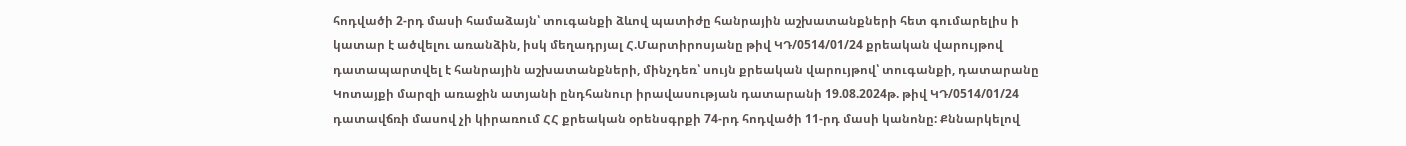հոդվածի 2-րդ մասի համաձայն՝ տուգանքի ձևով պատիժը հանրային աշխատանքների հետ գումարելիս ի կատար է ածվելու առանձին, իսկ մեղադրյալ Հ.Մարտիրոսյանը թիվ ԿԴ/0514/01/24 քրեական վարույթով դատապարտվել է հանրային աշխատանքների, մինչդեռ՝ սույն քրեական վարույթով՝ տուգանքի, դատարանը Կոտայքի մարզի առաջին ատյանի ընդհանուր իրավասության դատարանի 19.08.2024թ. թիվ ԿԴ/0514/01/24 դատավճռի մասով չի կիրառում ՀՀ քրեական օրենսգրքի 74-րդ հոդվածի 11-րդ մասի կանոնը: Քննարկելով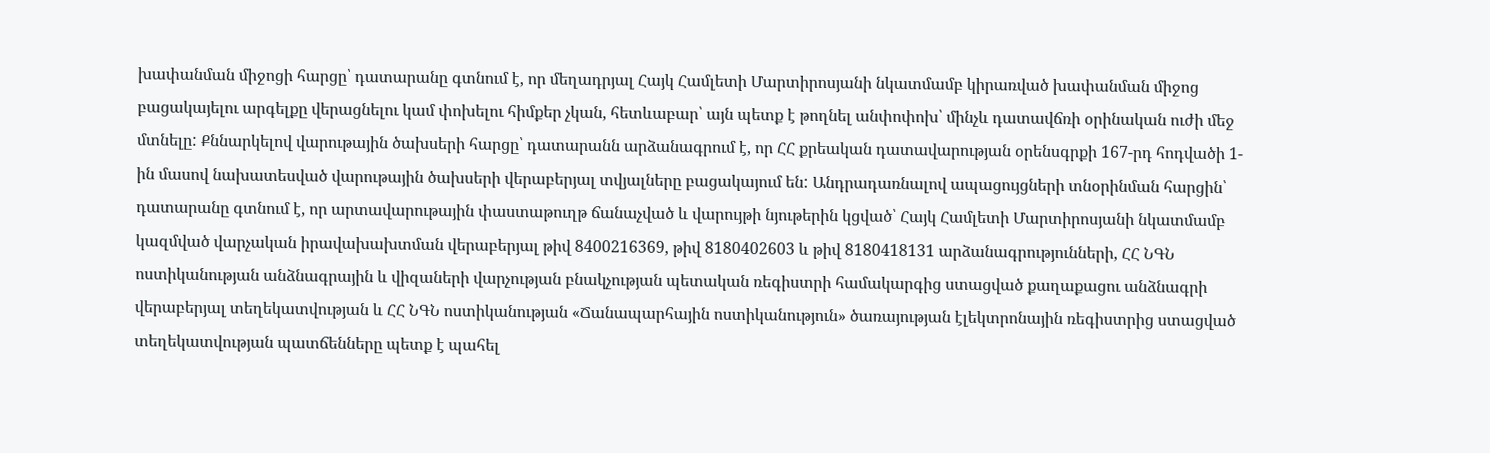խափանման միջոցի հարցը՝ դատարանը գտնում է, որ մեղադրյալ Հայկ Համլետի Մարտիրոսյանի նկատմամբ կիրառված խափանման միջոց բացակայելու արգելքը վերացնելու կամ փոխելու հիմքեր չկան, հետևաբար՝ այն պետք է թողնել անփոփոխ՝ մինչև դատավճռի օրինական ուժի մեջ մտնելը: Քննարկելով վարութային ծախսերի հարցը՝ դատարանն արձանագրում է, որ ՀՀ քրեական դատավարության օրենսգրքի 167-րդ հոդվածի 1-ին մասով նախատեսված վարութային ծախսերի վերաբերյալ տվյալները բացակայում են: Անդրադառնալով ապացույցների տնօրինման հարցին՝ դատարանը գտնում է, որ արտավարութային փաստաթուղթ ճանաչված և վարույթի նյութերին կցված՝ Հայկ Համլետի Մարտիրոսյանի նկատմամբ կազմված վարչական իրավախախտման վերաբերյալ թիվ 8400216369, թիվ 8180402603 և թիվ 8180418131 արձանագրությունների, ՀՀ ՆԳՆ ոստիկանության անձնագրային և վիզաների վարչության բնակչության պետական ռեգիստրի համակարգից ստացված քաղաքացու անձնագրի վերաբերյալ տեղեկատվության և ՀՀ ՆԳՆ ոստիկանության «Ճանապարհային ոստիկանություն» ծառայության էլեկտրոնային ռեգիստրից ստացված տեղեկատվության պատճենները պետք է պահել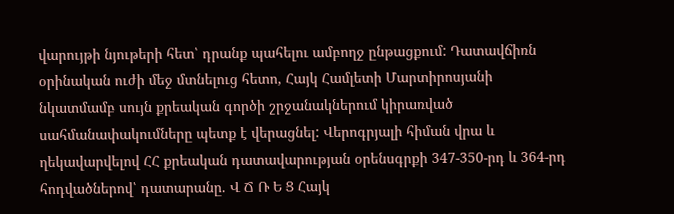վարույթի նյութերի հետ՝ դրանք պահելու ամբողջ ընթացքում: Դատավճիռն օրինական ուժի մեջ մտնելուց հետո, Հայկ Համլետի Մարտիրոսյանի նկատմամբ սույն քրեական գործի շրջանակներում կիրառված սահմանափակումները պետք է վերացնել: Վերոգրյալի հիման վրա և ղեկավարվելով ՀՀ քրեական դատավարության օրենսգրքի 347-350-րդ և 364-րդ հոդվածներով՝ դատարանը. Վ Ճ Ռ Ե Ց Հայկ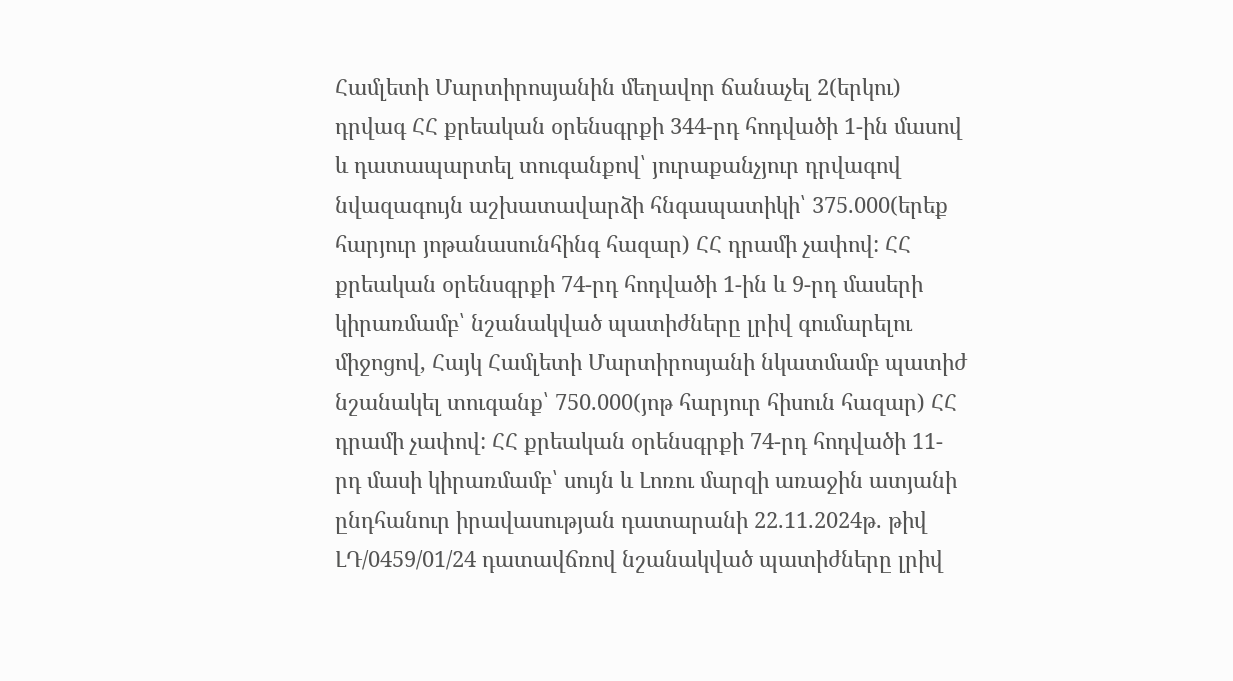Համլետի Մարտիրոսյանին մեղավոր ճանաչել 2(երկու) դրվագ ՀՀ քրեական օրենսգրքի 344-րդ հոդվածի 1-ին մասով և դատապարտել տուգանքով՝ յուրաքանչյուր դրվագով նվազագույն աշխատավարձի հնգապատիկի՝ 375.000(երեք հարյուր յոթանասունհինգ հազար) ՀՀ դրամի չափով: ՀՀ քրեական օրենսգրքի 74-րդ հոդվածի 1-ին և 9-րդ մասերի կիրառմամբ՝ նշանակված պատիժները լրիվ գումարելու միջոցով, Հայկ Համլետի Մարտիրոսյանի նկատմամբ պատիժ նշանակել տուգանք՝ 750.000(յոթ հարյուր հիսուն հազար) ՀՀ դրամի չափով: ՀՀ քրեական օրենսգրքի 74-րդ հոդվածի 11-րդ մասի կիրառմամբ՝ սույն և Լոռու մարզի առաջին ատյանի ընդհանուր իրավասության դատարանի 22.11.2024թ. թիվ ԼԴ/0459/01/24 դատավճռով նշանակված պատիժները լրիվ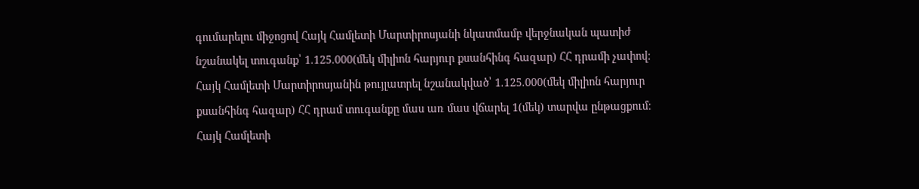գումարելու միջոցով Հայկ Համլետի Մարտիրոսյանի նկատմամբ վերջնական պատիժ նշանակել տուգանք՝ 1.125.000(մեկ միլիոն հարյուր քսանհինգ հազար) ՀՀ դրամի չափով: Հայկ Համլետի Մարտիրոսյանին թույլատրել նշանակված՝ 1.125.000(մեկ միլիոն հարյուր քսանհինգ հազար) ՀՀ դրամ տուգանքը մաս առ մաս վճարել 1(մեկ) տարվա ընթացքում: Հայկ Համլետի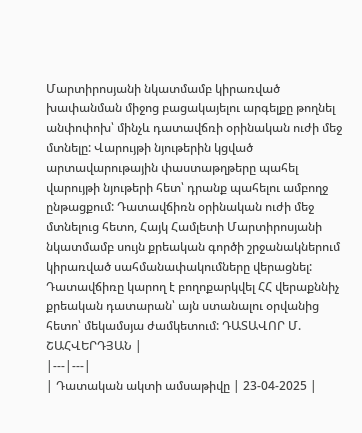Մարտիրոսյանի նկատմամբ կիրառված խափանման միջոց բացակայելու արգելքը թողնել անփոփոխ՝ մինչև դատավճռի օրինական ուժի մեջ մտնելը: Վարույթի նյութերին կցված արտավարութային փաստաթղթերը պահել վարույթի նյութերի հետ՝ դրանք պահելու ամբողջ ընթացքում: Դատավճիռն օրինական ուժի մեջ մտնելուց հետո, Հայկ Համլետի Մարտիրոսյանի նկատմամբ սույն քրեական գործի շրջանակներում կիրառված սահմանափակումները վերացնել: Դատավճիռը կարող է բողոքարկվել ՀՀ վերաքննիչ քրեական դատարան՝ այն ստանալու օրվանից հետո՝ մեկամսյա ժամկետում: ԴԱՏԱՎՈՐ Մ. ՇԱՀՎԵՐԴՅԱՆ |
|---|---|
| Դատական ակտի ամսաթիվը | 23-04-2025 |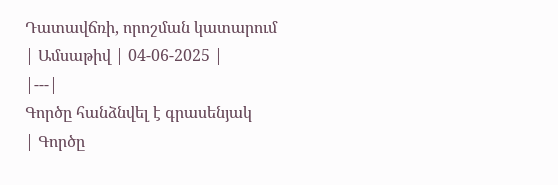Դատավճռի, որոշման կատարում
| Ամսաթիվ | 04-06-2025 |
|---|
Գործը հանձնվել է գրասենյակ
| Գործը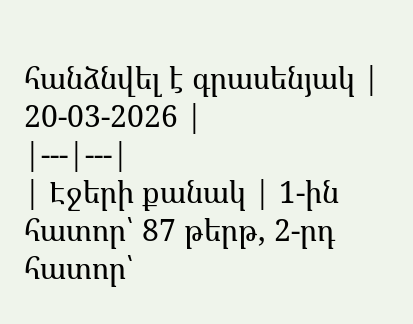հանձնվել է գրասենյակ | 20-03-2026 |
|---|---|
| Էջերի քանակ | 1-ին հատոր՝ 87 թերթ, 2-րդ հատոր՝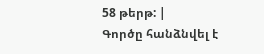58 թերթ: |
Գործը հանձնվել է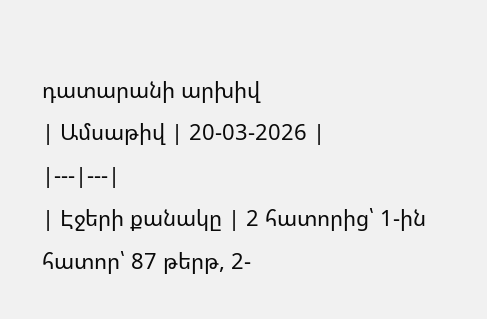դատարանի արխիվ
| Ամսաթիվ | 20-03-2026 |
|---|---|
| Էջերի քանակը | 2 հատորից՝ 1-ին հատոր՝ 87 թերթ, 2-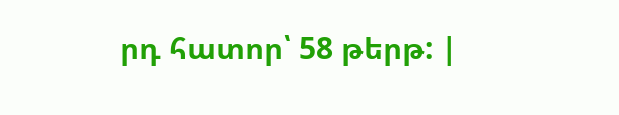րդ հատոր՝ 58 թերթ: |